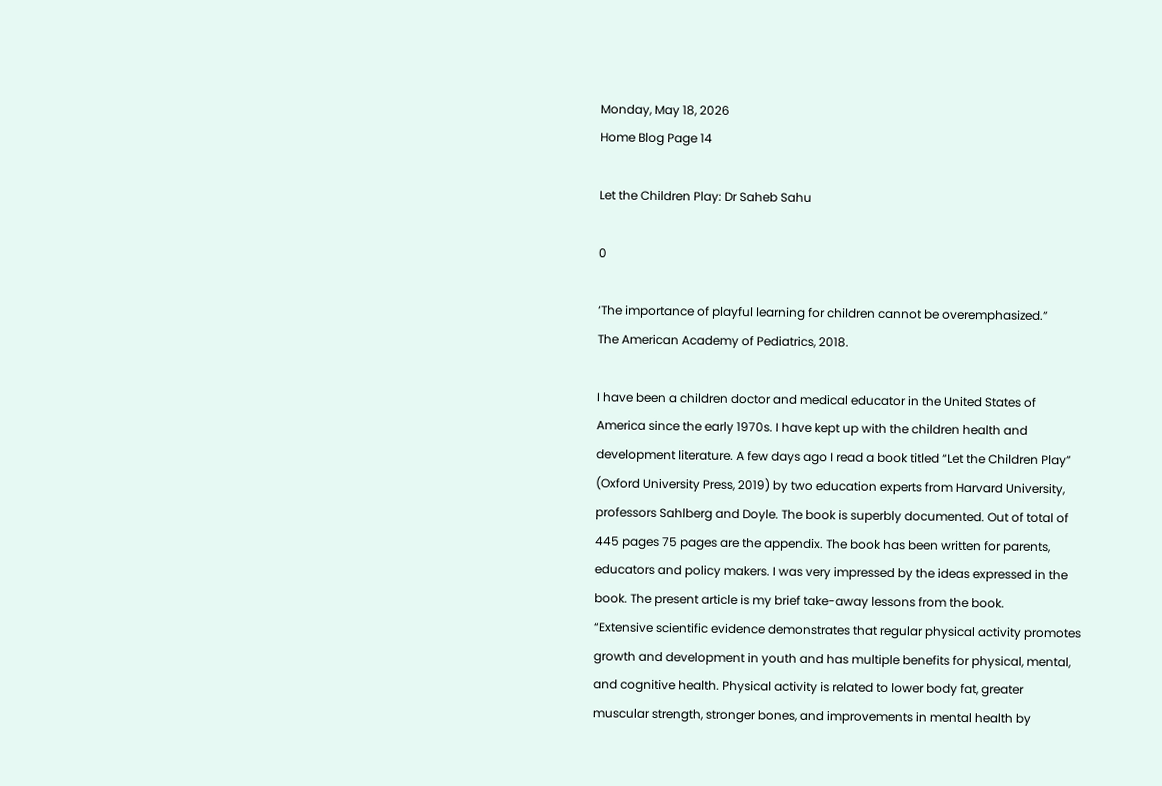Monday, May 18, 2026
Home Blog Page 14

Let the Children Play: Dr Saheb Sahu

0

‘The importance of playful learning for children cannot be overemphasized.”
The American Academy of Pediatrics, 2018.

I have been a children doctor and medical educator in the United States of America since the early 1970s. I have kept up with the children health and development literature. A few days ago I read a book titled “Let the Children Play” (Oxford University Press, 2019) by two education experts from Harvard University, professors Sahlberg and Doyle. The book is superbly documented. Out of total of 445 pages 75 pages are the appendix. The book has been written for parents, educators and policy makers. I was very impressed by the ideas expressed in the book. The present article is my brief take-away lessons from the book.
“Extensive scientific evidence demonstrates that regular physical activity promotes growth and development in youth and has multiple benefits for physical, mental, and cognitive health. Physical activity is related to lower body fat, greater muscular strength, stronger bones, and improvements in mental health by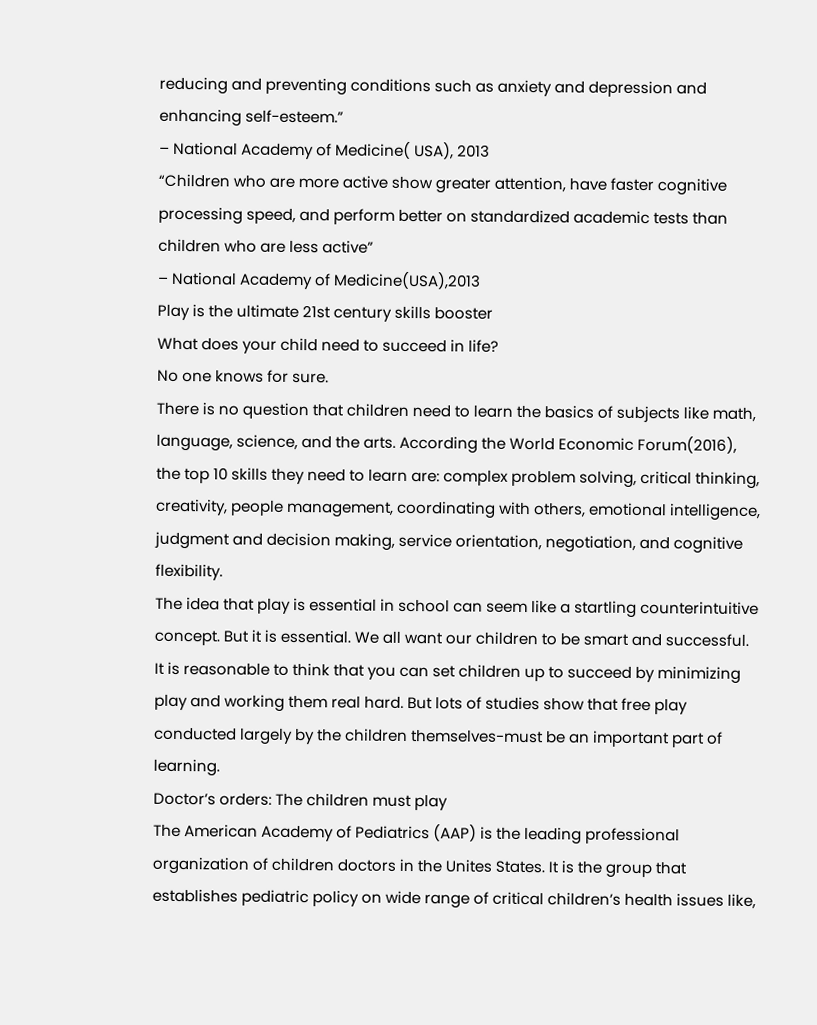reducing and preventing conditions such as anxiety and depression and enhancing self-esteem.”
– National Academy of Medicine( USA), 2013
“Children who are more active show greater attention, have faster cognitive processing speed, and perform better on standardized academic tests than children who are less active”
– National Academy of Medicine(USA),2013
Play is the ultimate 21st century skills booster
What does your child need to succeed in life?
No one knows for sure.
There is no question that children need to learn the basics of subjects like math, language, science, and the arts. According the World Economic Forum(2016), the top 10 skills they need to learn are: complex problem solving, critical thinking, creativity, people management, coordinating with others, emotional intelligence, judgment and decision making, service orientation, negotiation, and cognitive flexibility.
The idea that play is essential in school can seem like a startling counterintuitive concept. But it is essential. We all want our children to be smart and successful. It is reasonable to think that you can set children up to succeed by minimizing play and working them real hard. But lots of studies show that free play conducted largely by the children themselves-must be an important part of learning.
Doctor’s orders: The children must play
The American Academy of Pediatrics (AAP) is the leading professional organization of children doctors in the Unites States. It is the group that establishes pediatric policy on wide range of critical children’s health issues like,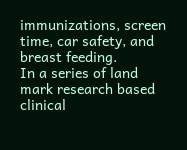immunizations, screen time, car safety, and breast feeding.
In a series of land mark research based clinical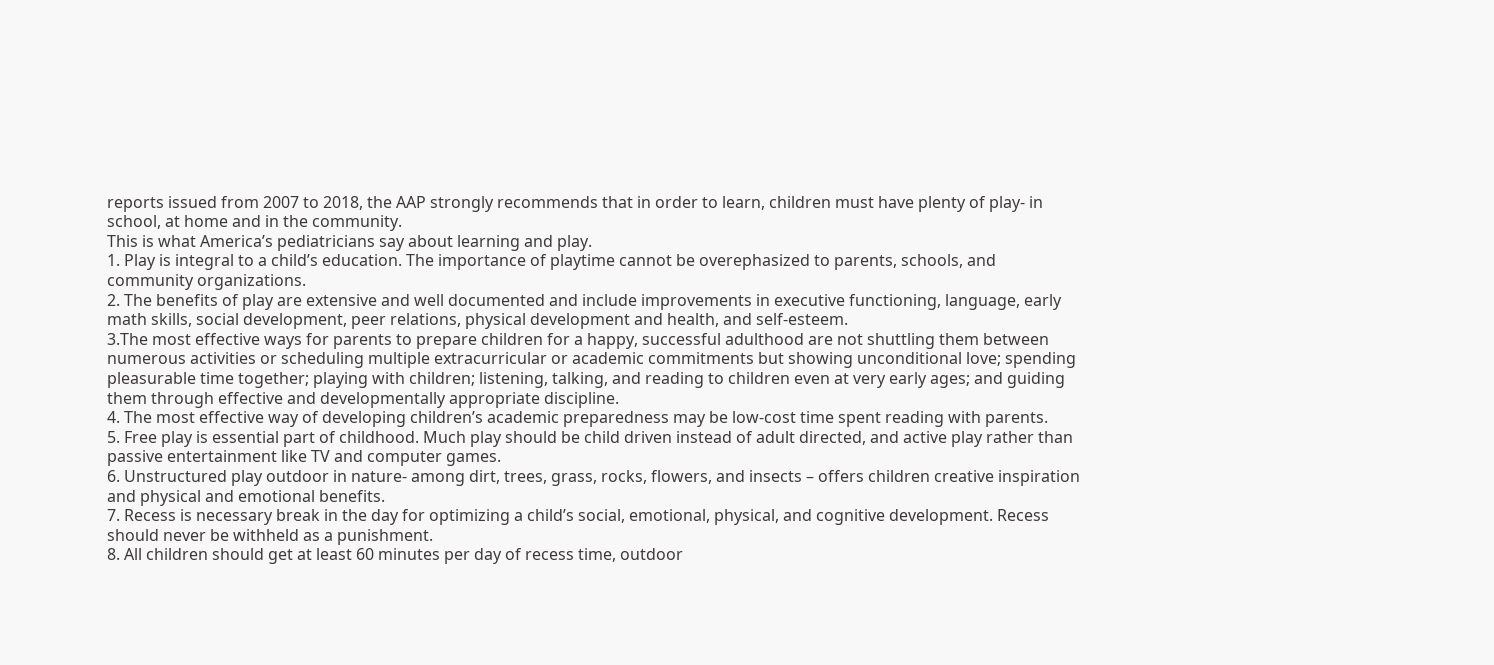reports issued from 2007 to 2018, the AAP strongly recommends that in order to learn, children must have plenty of play- in school, at home and in the community.
This is what America’s pediatricians say about learning and play.
1. Play is integral to a child’s education. The importance of playtime cannot be overephasized to parents, schools, and community organizations.
2. The benefits of play are extensive and well documented and include improvements in executive functioning, language, early math skills, social development, peer relations, physical development and health, and self-esteem.
3.The most effective ways for parents to prepare children for a happy, successful adulthood are not shuttling them between numerous activities or scheduling multiple extracurricular or academic commitments but showing unconditional love; spending pleasurable time together; playing with children; listening, talking, and reading to children even at very early ages; and guiding them through effective and developmentally appropriate discipline.
4. The most effective way of developing children’s academic preparedness may be low-cost time spent reading with parents.
5. Free play is essential part of childhood. Much play should be child driven instead of adult directed, and active play rather than passive entertainment like TV and computer games.
6. Unstructured play outdoor in nature- among dirt, trees, grass, rocks, flowers, and insects – offers children creative inspiration and physical and emotional benefits.
7. Recess is necessary break in the day for optimizing a child’s social, emotional, physical, and cognitive development. Recess should never be withheld as a punishment.
8. All children should get at least 60 minutes per day of recess time, outdoor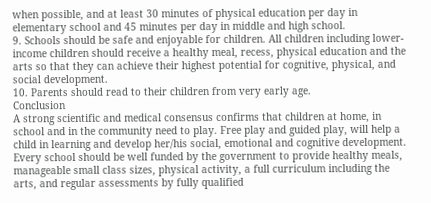when possible, and at least 30 minutes of physical education per day in elementary school and 45 minutes per day in middle and high school.
9. Schools should be safe and enjoyable for children. All children including lower-income children should receive a healthy meal, recess, physical education and the arts so that they can achieve their highest potential for cognitive, physical, and social development.
10. Parents should read to their children from very early age.
Conclusion
A strong scientific and medical consensus confirms that children at home, in school and in the community need to play. Free play and guided play, will help a child in learning and develop her/his social, emotional and cognitive development. Every school should be well funded by the government to provide healthy meals, manageable small class sizes, physical activity, a full curriculum including the arts, and regular assessments by fully qualified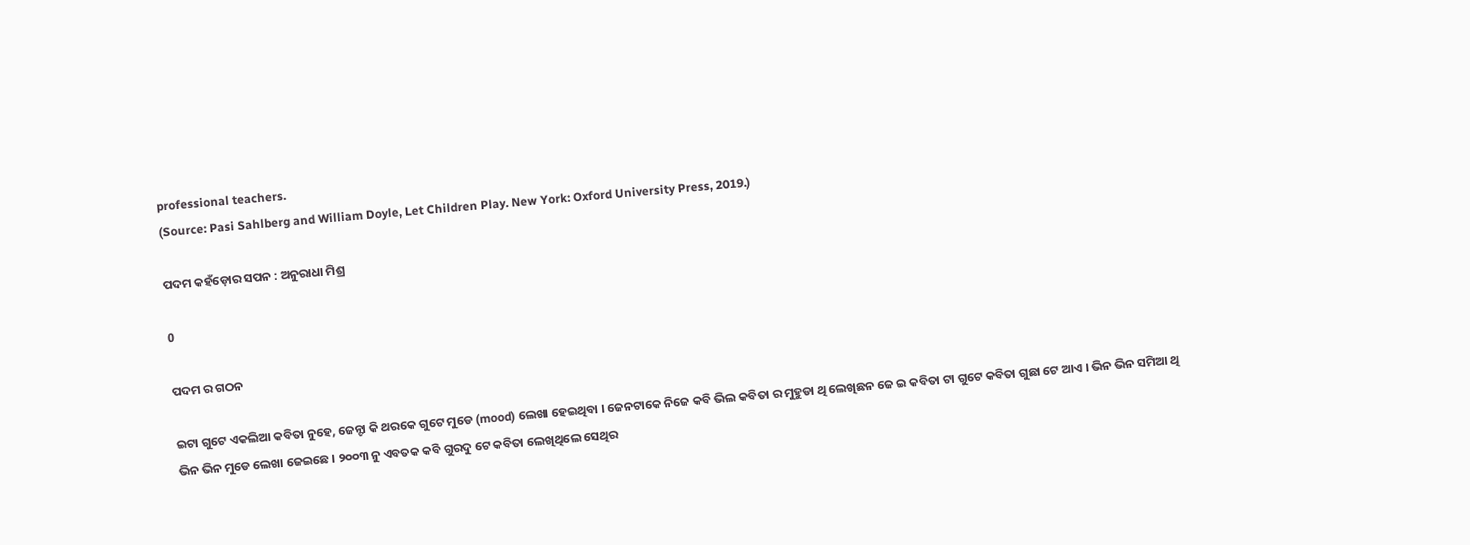professional teachers.
(Source: Pasi Sahlberg and William Doyle, Let Children Play. New York: Oxford University Press, 2019.)

ପଦମ କହଁଡ଼ୋର ସପନ : ଅନୁରାଧା ମିଶ୍ର

0

ପଦମ ର ଗଠନ

ଇଟା ଗୁଟେ ଏକଲିଆ କବିତା ନୁହେ, ଜେନ୍ଟା କି ଥରକେ ଗୁଟେ ମୁଡେ (mood) ଲେଖା ହେଇଥିବା । ଜେନଟାକେ ନିଜେ କବି ଭିଲ କବିତା ର ମୁହୁଡା ଥି ଲେଖିଛନ ଜେ ଇ କବିତା ଟା ଗୁଟେ କବିତା ଗୁଛା ଟେ ଆଏ । ଭିନ ଭିନ ସମିଆ ଥି ଭିନ ଭିନ ମୁଡେ ଲେଖା ଜେଇଛେ । ୨୦୦୩ ନୁ ଏବତକ କବି ଗୁରଦୁ ଟେ କବିତା ଲେଖିଥିଲେ ସେଥିର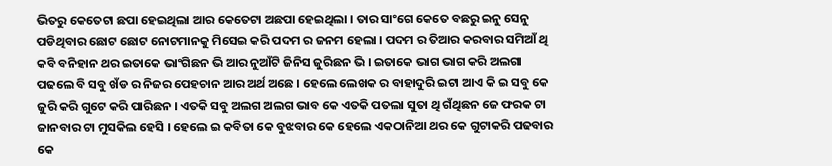ଭିତରୁ କେତେଟା ଛପା ହେଇଥିଲା ଆର କେତେଟା ଅଛପା ହେଇଥିଲା । ତାର ସାଂଗେ କେତେ ବଛରୁ ଇନୁ ସେନୁ ପଡିଥିବାର ଛୋଟ ଛୋଟ ନୋଟମାନକୁ ମିସେଇ କରି ପଦମ ର ଜନମ ହେଲା । ପଦମ ର ତିଆର କରବାର ସମିଆଁ ଥି କବି ବନିହାନ ଥର ଇତାକେ ଭାଂଗିଛନ ଭି ଆର ନୁଆଁଟି ଜିନିସ ଜୁରିଛନ ଭି । ଇତାକେ ଭାଗ ଭାଗ କରି ଅଲଗା ପଢଲେ ବି ସବୁ ଖଁଡ ର ନିଜର ପେହଚାନ ଆର ଅର୍ଥ ଅଛେ । ହେଲେ ଲେଖକ ର ବାହାଦୁରି ଇଟା ଆଏ କି ଇ ସବୁ କେ ଜୁରି କରି ଗୁଟେ କରି ପାରିଛନ । ଏତକି ସବୁ ଅଲଗ ଅଲଗ ଭାବ କେ ଏତକି ପତଲା ସୁତା ଥି ଗଁଥିଛନ ଜେ ଫରକ ଟା ଜାନବାର ଟା ମୁସକିଲ ହେସି । ହେଲେ ଇ କବିତା କେ ବୁଝବାର କେ ହେଲେ ଏକଠାନିଆ ଥର କେ ଗୁଟାକରି ପଢବାର କେ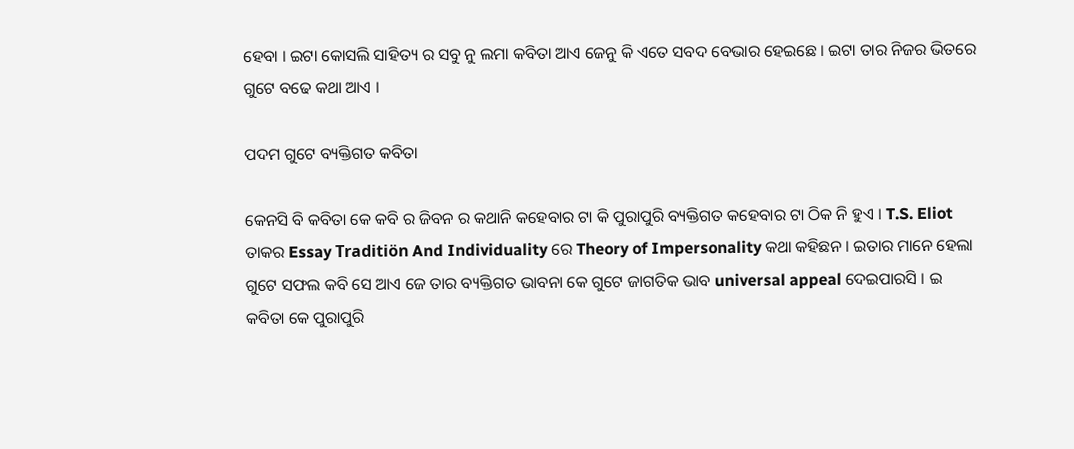ହେବା । ଇଟା କୋସଲି ସାହିତ୍ୟ ର ସବୁ ନୁ ଲମା କବିତା ଆଏ ଜେନୁ କି ଏତେ ସବଦ ବେଭାର ହେଇଛେ । ଇଟା ତାର ନିଜର ଭିତରେ ଗୁଟେ ବଢେ କଥା ଆଏ ।

ପଦମ ଗୁଟେ ବ୍ୟକ୍ତିଗତ କବିତା

କେନସି ବି କବିତା କେ କବି ର ଜିବନ ର କଥାନି କହେବାର ଟା କି ପୁରାପୁରି ବ୍ୟକ୍ତିଗତ କହେବାର ଟା ଠିକ ନି ହୁଏ । T.S. Eliot ତାକର Essay Traditiön And Individuality ରେ Theory of Impersonality କଥା କହିଛନ । ଇତାର ମାନେ ହେଲା ଗୁଟେ ସଫଲ କବି ସେ ଆଏ ଜେ ତାର ବ୍ୟକ୍ତିଗତ ଭାବନା କେ ଗୁଟେ ଜାଗତିକ ଭାବ universal appeal ଦେଇପାରସି । ଇ କବିତା କେ ପୁରାପୁରି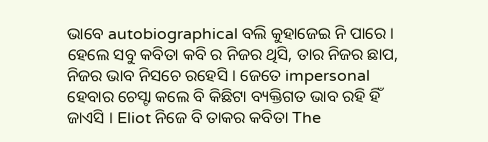ଭାବେ autobiographical ବଲି କୁହାଜେଇ ନି ପାରେ । ହେଲେ ସବୁ କବିତା କବି ର ନିଜର ଥିସି, ତାର ନିଜର ଛାପ, ନିଜର ଭାବ ନିସଚେ ରହେସି । ଜେତେ impersonal ହେବାର ଚେସ୍ଟା କଲେ ବି କିଛିଟା ବ୍ୟକ୍ତିଗତ ଭାବ ରହି ହିଁ ଜାଏସି । Eliot ନିଜେ ବି ତାକର କବିତା The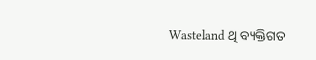Wasteland ଥି ବ୍ୟକ୍ତିଗତ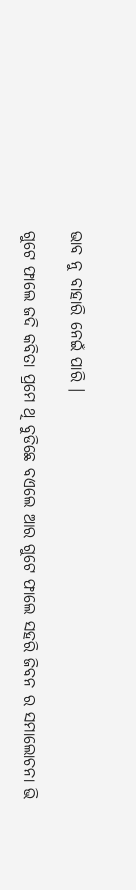ଭାବ ନୁ ବାହାରି ନେଇଁ ପାରି ।

ଗୁଟେ ଫାଲେ ଜଦି କବିତା ପ୍ରମେ ଥି ବୁଡିଛେ ବଏଲେ ଆର ଗୁଟେ ଫାଲେ ସହରି ଜିବନ ର ସମାଲୋଚନା ଭି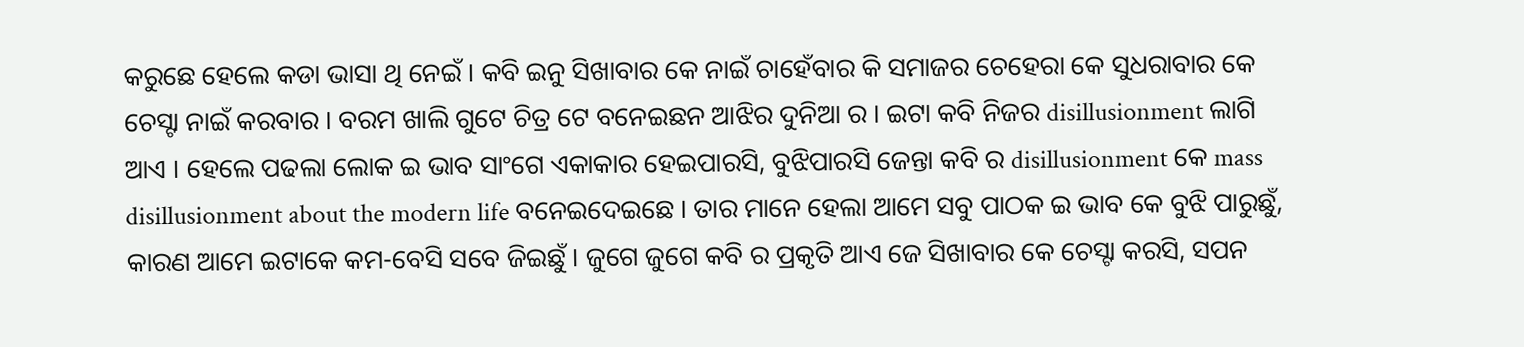କରୁଛେ ହେଲେ କଡା ଭାସା ଥି ନେଇଁ । କବି ଇନୁ ସିଖାବାର କେ ନାଇଁ ଚାହେଁବାର କି ସମାଜର ଚେହେରା କେ ସୁଧରାବାର କେ ଚେସ୍ଟା ନାଇଁ କରବାର । ବରମ ଖାଲି ଗୁଟେ ଚିତ୍ର ଟେ ବନେଇଛନ ଆଝିର ଦୁନିଆ ର । ଇଟା କବି ନିଜର disillusionment ଲାଗି ଆଏ । ହେଲେ ପଢଲା ଲୋକ ଇ ଭାବ ସାଂଗେ ଏକାକାର ହେଇପାରସି, ବୁଝିପାରସି ଜେନ୍ତା କବି ର disillusionment କେ mass disillusionment about the modern life ବନେଇଦେଇଛେ । ତାର ମାନେ ହେଲା ଆମେ ସବୁ ପାଠକ ଇ ଭାବ କେ ବୁଝି ପାରୁଛୁଁ, କାରଣ ଆମେ ଇଟାକେ କମ-ବେସି ସବେ ଜିଇଛୁଁ । ଜୁଗେ ଜୁଗେ କବି ର ପ୍ରକୃତି ଆଏ ଜେ ସିଖାବାର କେ ଚେସ୍ଟା କରସି, ସପନ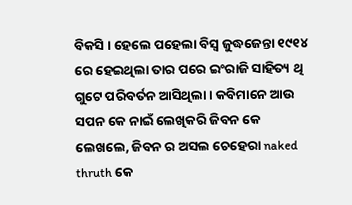ବିକସି । ହେଲେ ପହେଲା ବିସ୍ୱ ଜୁଦ୍ଧଜେନ୍ତା ୧୯୧୪ ରେ ହେଇଥିଲା ତାର ପରେ ଇଂରାଜି ସାହିତ୍ୟ ଥି ଗୁଟେ ପରିବର୍ତନ ଆସିଥିଲା । କବିମାନେ ଆଉ ସପନ କେ ନାଇଁ ଲେଖିକରି ଜିବନ କେ ଲେଖଲେ, ଜିବନ ର ଅସଲ ଚେହେରା naked thruth କେ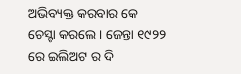ଅଭିବ୍ୟକ୍ତ କରବାର କେ ଚେସ୍ଟା କରଲେ । ଜେନ୍ତା ୧୯୨୨ ରେ ଇଲିଅଟ ର ଦି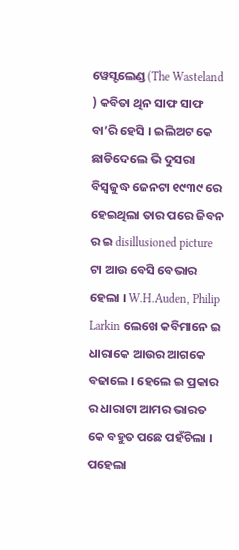ୱେସ୍ଟଲେଣ୍ଡ (The Wasteland ) କବିତା ଥିନ ସାଫ ସାଫ ବା’ରି ହେସି । ଇଲିଅଟ କେ ଛାଡିଦେଲେ ଭି ଦୁସରା ବିସ୍ୱଜୁଦ୍ଧ ଜେନଟା ୧୯୩୯ ରେ ହେଇଥିଲା ତାର ପରେ ଜିବନ ର ଇ disillusioned picture ଟା ଆଉ ବେସି ବେଭାର ହେଲା । W.H.Auden, Philip Larkin ଲେଖେ କବିମାନେ ଇ ଧାରାକେ ଆଉର ଆଗକେ ବଢାଲେ । ହେଲେ ଇ ପ୍ରକାର ର ଧାରାଟା ଆମର ଭାରତ କେ ବହୁତ ପଛେ ପହଁଚିଲା । ପହେଲା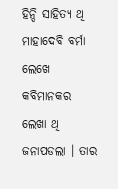ହିନ୍ଦି ସାହିତ୍ୟ ଥି ମାହାଦେବି ବର୍ମା ଲେଖେ କବିମାନକର ଲେଖା ଥି ଜନାପଡଲା । ତାର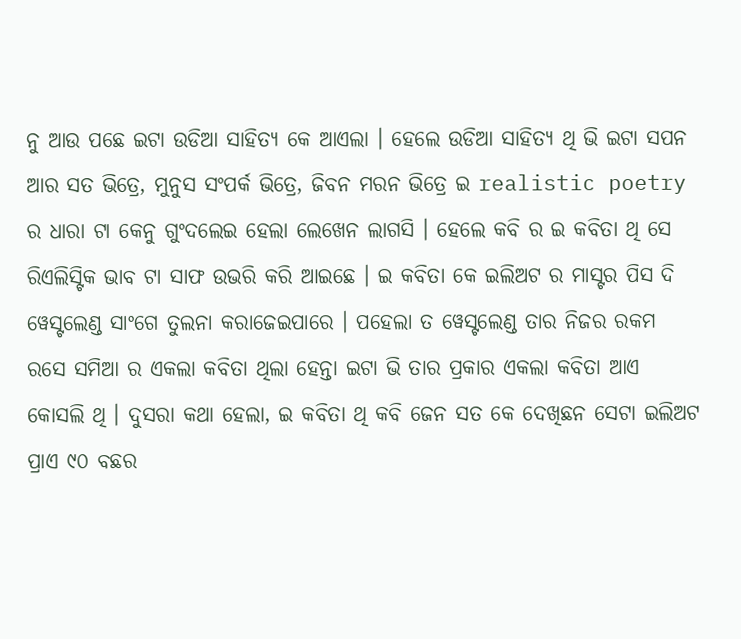ନୁ ଆଉ ପଛେ ଇଟା ଉଡିଆ ସାହିତ୍ୟ କେ ଆଏଲା । ହେଲେ ଉଡିଆ ସାହିତ୍ୟ ଥି ଭି ଇଟା ସପନ ଆର ସତ ଭିତ୍ରେ, ମୁନୁସ ସଂପର୍କ ଭିତ୍ରେ, ଜିବନ ମରନ ଭିତ୍ରେ ଇ realistic poetry ର ଧାରା ଟା କେନୁ ଗୁଂଦଲେଇ ହେଲା ଲେଖେନ ଲାଗସି । ହେଲେ କବି ର ଇ କବିତା ଥି ସେ ରିଏଲିସ୍ଟିକ ଭାବ ଟା ସାଫ ଉଭରି କରି ଆଇଛେ । ଇ କବିତା କେ ଇଲିଅଟ ର ମାସ୍ଟର ପିସ ଦି ୱେସ୍ଟଲେଣ୍ଡ ସାଂଗେ ତୁଲନା କରାଜେଇପାରେ । ପହେଲା ତ ୱେସ୍ଟଲେଣ୍ଡ ତାର ନିଜର ରକମ ରସେ ସମିଆ ର ଏକଲା କବିତା ଥିଲା ହେନ୍ତା ଇଟା ଭି ତାର ପ୍ରକାର ଏକଲା କବିତା ଆଏ କୋସଲି ଥି । ଦୁସରା କଥା ହେଲା, ଇ କବିତା ଥି କବି ଜେନ ସତ କେ ଦେଖିଛନ ସେଟା ଇଲିଅଟ ପ୍ରାଏ ୯୦ ବଛର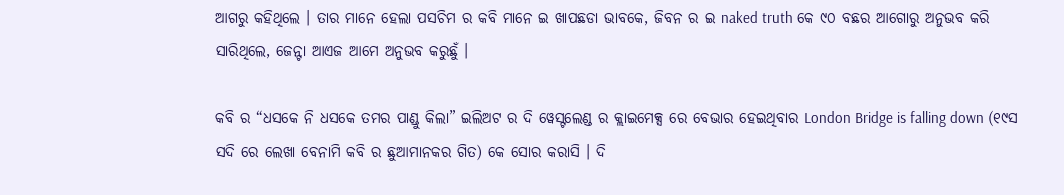ଆଗରୁ କହିଥିଲେ । ତାର ମାନେ ହେଲା ପସଚିମ ର କବି ମାନେ ଇ ଖାପଛଡା ଭାବକେ, ଜିବନ ର ଇ naked truth କେ ୯୦ ବଛର ଆଗୋରୁ ଅନୁଭବ କରି ସାରିଥିଲେ, ଜେନ୍ଟା ଆଏଜ ଆମେ ଅନୁଭବ କରୁଛୁଁ ।

କବି ର “ଧସକେ ନି ଧସକେ ତମର ପାଣ୍ଡୁ କିଲା” ଇଲିଅଟ ର ଦି ୱେସ୍ଟଲେଣ୍ଡ ର କ୍ଲାଇମେକ୍ସ ରେ ବେଭାର ହେଇଥିବାର London Bridge is falling down (୧୯ସ ସଦି ରେ ଲେଖା ବେନାମି କବି ର ଛୁଆମାନକର ଗିତ) କେ ସୋର କରାସି । ଦି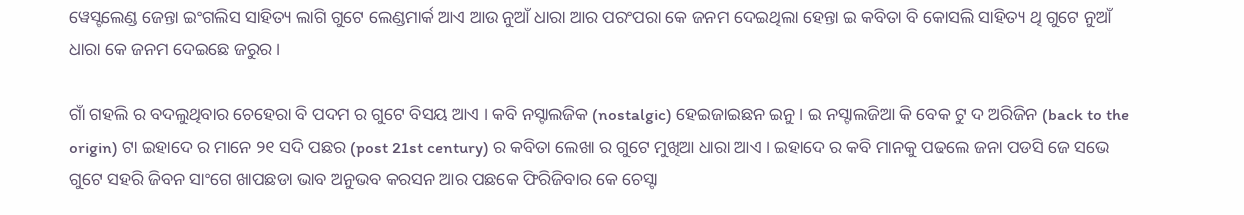ୱେସ୍ଟଲେଣ୍ଡ ଜେନ୍ତା ଇଂଗଲିସ ସାହିତ୍ୟ ଲାଗି ଗୁଟେ ଲେଣ୍ଡମାର୍କ ଆଏ ଆଉ ନୁଆଁ ଧାରା ଆର ପରଂପରା କେ ଜନମ ଦେଇଥିଲା ହେନ୍ତା ଇ କବିତା ବି କୋସଲି ସାହିତ୍ୟ ଥି ଗୁଟେ ନୁଆଁ ଧାରା କେ ଜନମ ଦେଇଛେ ଜରୁର ।

ଗାଁ ଗହଲି ର ବଦଲୁଥିବାର ଚେହେରା ବି ପଦମ ର ଗୁଟେ ବିସୟ ଆଏ । କବି ନସ୍ଟାଲଜିକ (nostalgic) ହେଇଜାଇଛନ ଇନୁ । ଇ ନସ୍ଟାଲଜିଆ କି ବେକ ଟୁ ଦ ଅରିଜିନ (back to the origin) ଟା ଇହାଦେ ର ମାନେ ୨୧ ସଦି ପଛର (post 21st century) ର କବିତା ଲେଖା ର ଗୁଟେ ମୁଖିଆ ଧାରା ଆଏ । ଇହାଦେ ର କବି ମାନକୁ ପଢଲେ ଜନା ପଡସି ଜେ ସଭେ ଗୁଟେ ସହରି ଜିବନ ସାଂଗେ ଖାପଛଡା ଭାବ ଅନୁଭବ କରସନ ଆର ପଛକେ ଫିରିଜିବାର କେ ଚେସ୍ଟା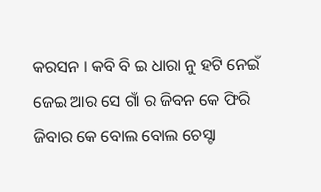କରସନ । କବି ବି ଇ ଧାରା ନୁ ହଟି ନେଇଁ ଜେଇ ଆର ସେ ଗାଁ ର ଜିବନ କେ ଫିରି ଜିବାର କେ ବୋଲ ବୋଲ ଚେସ୍ଟା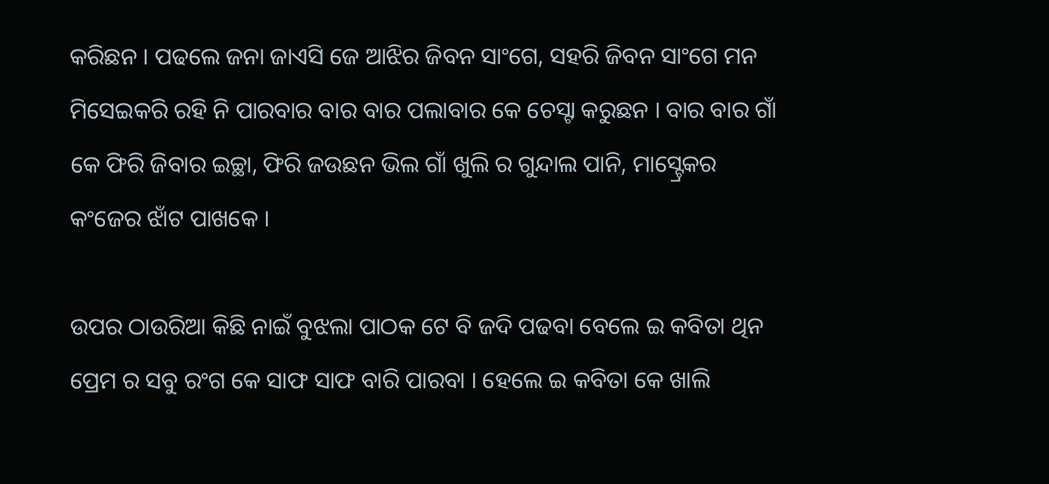କରିଛନ । ପଢଲେ ଜନା ଜାଏସି ଜେ ଆଝିର ଜିବନ ସାଂଗେ, ସହରି ଜିବନ ସାଂଗେ ମନ ମିସେଇକରି ରହି ନି ପାରବାର ବାର ବାର ପଲାବାର କେ ଚେସ୍ଟା କରୁଛନ । ବାର ବାର ଗାଁ କେ ଫିରି ଜିବାର ଇଚ୍ଛା, ଫିରି ଜଉଛନ ଭିଲ ଗାଁ ଖୁଲି ର ଗୁନ୍ଦାଲ ପାନି, ମାସ୍ଟ୍ରେକର କଂଜେର ଝାଁଟ ପାଖକେ ।

ଉପର ଠାଉରିଆ କିଛି ନାଇଁ ବୁଝଲା ପାଠକ ଟେ ବି ଜଦି ପଢବା ବେଲେ ଇ କବିତା ଥିନ ପ୍ରେମ ର ସବୁ ରଂଗ କେ ସାଫ ସାଫ ବାରି ପାରବା । ହେଲେ ଇ କବିତା କେ ଖାଲି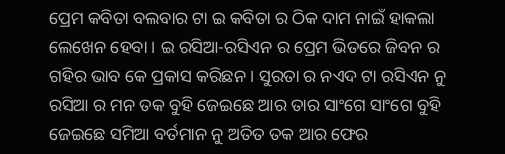ପ୍ରେମ କବିତା ବଲବାର ଟା ଇ କବିତା ର ଠିକ ଦାମ ନାଇଁ ହାକଲା ଲେଖେନ ହେବା । ଇ ରସିଆ-ରସିଏନ ର ପ୍ରେମ ଭିତରେ ଜିବନ ର ଗହିର ଭାବ କେ ପ୍ରକାସ କରିଛନ । ସୁରତା ର ନଏଦ ଟା ରସିଏନ ନୁ ରସିଆ ର ମନ ତକ ବୁହି ଜେଇଛେ ଆର ତାର ସାଂଗେ ସାଂଗେ ବୁହି ଜେଇଛେ ସମିଆ ବର୍ତମାନ ନୁ ଅତିତ ତକ ଆର ଫେର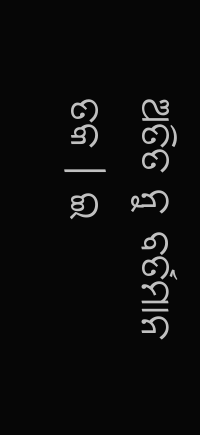ଅତିତ ନୁ ବର୍ତମାନ ତକ । ଇ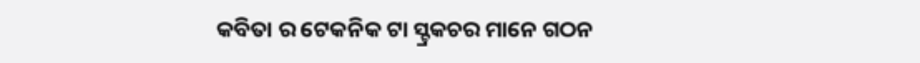କବିତା ର ଟେକନିକ ଟା ସ୍ଟ୍ରକଚର ମାନେ ଗଠନ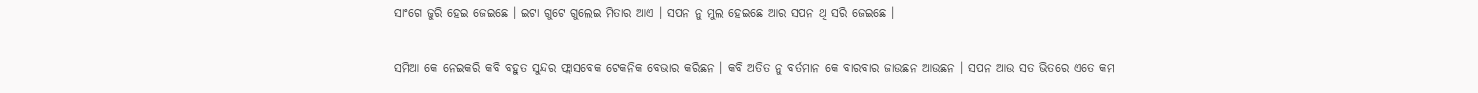ସାଂଗେ ଜୁରି ହେଇ ଜେଇଛେ । ଇଟା ଗୁଟେ ଗୁଲେଇ ମିତାର ଆଏ । ସପନ ନୁ ମୁଲ ହେଇଛେ ଆର ସପନ ଥି ସରି ଜେଇଛେ ।

ସମିଆ କେ ନେଇକରି କବି ବହୁତ ସୁନ୍ଦର ଫ୍ଲାସବେକ ଟେକନିକ ବେଭାର କରିଛନ । କବି ଅତିତ ନୁ ବର୍ତମାନ କେ ବାରବାର ଜାଉଛନ ଆଉଛନ । ସପନ ଆଉ ସତ ଭିତରେ ଏତେ କମ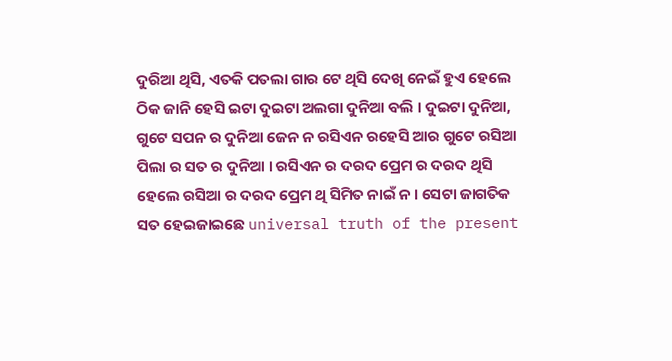ଦୁରିଆ ଥିସି, ଏତକି ପତଲା ଗାର ଟେ ଥିସି ଦେଖି ନେଇଁ ହୁଏ ହେଲେ ଠିକ ଜାନି ହେସି ଇଟା ଦୁଇଟା ଅଲଗା ଦୁନିଆ ବଲି । ଦୁଇଟା ଦୁନିଆ, ଗୁଟେ ସପନ ର ଦୁନିଆ ଜେନ ନ ରସିଏନ ରହେସି ଆର ଗୁଟେ ରସିଆ ପିଲା ର ସତ ର ଦୁନିଆ । ରସିଏନ ର ଦରଦ ପ୍ରେମ ର ଦରଦ ଥିସି ହେଲେ ରସିଆ ର ଦରଦ ପ୍ରେମ ଥି ସିମିତ ନାଇଁ ନ । ସେଟା ଜାଗତିକ ସତ ହେଇଜାଇଛେ universal truth of the present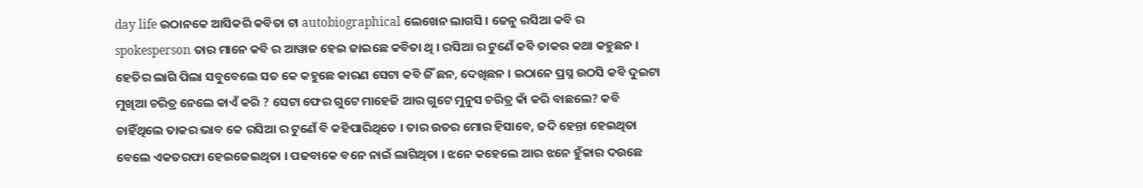day life ଇଠାନକେ ଆସିକରି କବିତା ଟା autobiographical ଲେଖେନ ଲାଗସି । ଜେନୁ ରସିଆ କବି ର spokesperson ତାର ମାନେ କବି ର ଆୱାଜ ହେଇ ଜାଇଛେ କବିତା ଥି । ରସିଆ ର ଟୁଣେଁ କବି ତାକର କଥା କହୁଛନ । ହେତିର ଲାଗି ପିଲା ସବୁବେଲେ ସତ କେ କହୁଛେ କାରଣ ସେଟା କବି ଜିଁ ଛନ, ଦେଖିଛନ । ଇଠାନେ ପ୍ରସ୍ନ ଉଠସି କବି ଦୁଇଟା ମୁଖିଆ ଚରିତ୍ର ନେଲେ କାଏଁ କରି ? ସେଟା ଫେର ଗୁଟେ ମାହେଜି ଆର ଗୁଟେ ମୁନୁସ ଚରିତ୍ର କାଁ କରି ବାଛଲେ? କବି ଚାହିଁଥିଲେ ତାକର ଭାବ କେ ରସିଆ ର ଟୁଣେଁ ବି କହିପାରିଥିତେ । ତାର ଉତର ମୋର ହିସାବେ, ଜଦି ହେନ୍ତା ହେଇଥିତା ବେଲେ ଏକତରଫା ହେଇଜେଇଥିତା । ପଢବାକେ ବନେ ନାଇଁ ଲାଗିଥିତା । ଝନେ କହେଲେ ଆର ଝନେ ହୁଁକାର ଦଉଛେ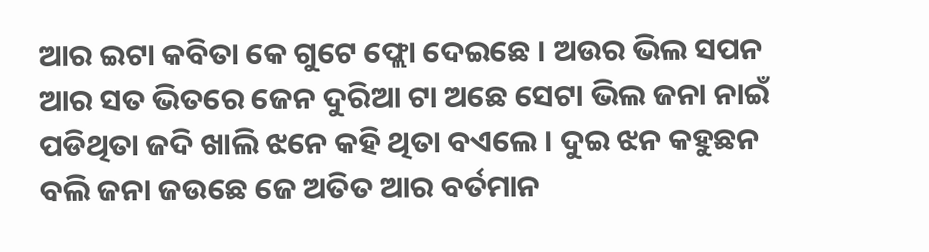ଆର ଇଟା କବିତା କେ ଗୁଟେ ଫ୍ଲୋ ଦେଇଛେ । ଅଉର ଭିଲ ସପନ ଆର ସତ ଭିତରେ ଜେନ ଦୁରିଆ ଟା ଅଛେ ସେଟା ଭିଲ ଜନା ନାଇଁ ପଡିଥିତା ଜଦି ଖାଲି ଝନେ କହି ଥିତା ବଏଲେ । ଦୁଇ ଝନ କହୁଛନ ବଲି ଜନା ଜଉଛେ ଜେ ଅତିତ ଆର ବର୍ତମାନ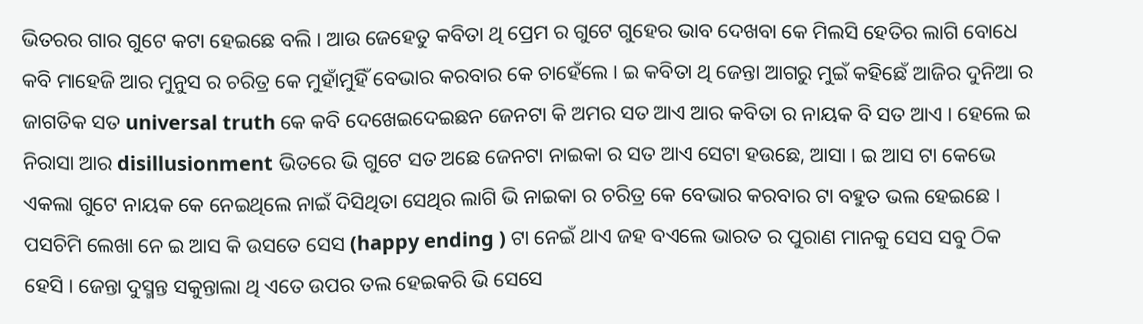ଭିତରର ଗାର ଗୁଟେ କଟା ହେଇଛେ ବଲି । ଆଉ ଜେହେତୁ କବିତା ଥି ପ୍ରେମ ର ଗୁଟେ ଗୁହେର ଭାବ ଦେଖବା କେ ମିଲସି ହେତିର ଲାଗି ବୋଧେ କବି ମାହେଜି ଆର ମୁନୁସ ର ଚରିତ୍ର କେ ମୁହାଁମୁହିଁ ବେଭାର କରବାର କେ ଚାହେଁଲେ । ଇ କବିତା ଥି ଜେନ୍ତା ଆଗରୁ ମୁଇଁ କହିଛେଁ ଆଜିର ଦୁନିଆ ର ଜାଗତିକ ସତ universal truth କେ କବି ଦେଖେଇଦେଇଛନ ଜେନଟା କି ଅମର ସତ ଆଏ ଆର କବିତା ର ନାୟକ ବି ସତ ଆଏ । ହେଲେ ଇ ନିରାସା ଆର disillusionment ଭିତରେ ଭି ଗୁଟେ ସତ ଅଛେ ଜେନଟା ନାଇକା ର ସତ ଆଏ ସେଟା ହଉଛେ, ଆସା । ଇ ଆସ ଟା କେଭେ ଏକଲା ଗୁଟେ ନାୟକ କେ ନେଇଥିଲେ ନାଇଁ ଦିସିଥିତା ସେଥିର ଲାଗି ଭି ନାଇକା ର ଚରିତ୍ର କେ ବେଭାର କରବାର ଟା ବହୁତ ଭଲ ହେଇଛେ । ପସଚିମି ଲେଖା ନେ ଇ ଆସ କି ଉସତେ ସେସ (happy ending ) ଟା ନେଇଁ ଥାଏ ଜହ ବଏଲେ ଭାରତ ର ପୁରାଣ ମାନକୁ ସେସ ସବୁ ଠିକ ହେସି । ଜେନ୍ତା ଦୁସ୍ମନ୍ତ ସକୁନ୍ତାଲା ଥି ଏତେ ଉପର ତଲ ହେଇକରି ଭି ସେସେ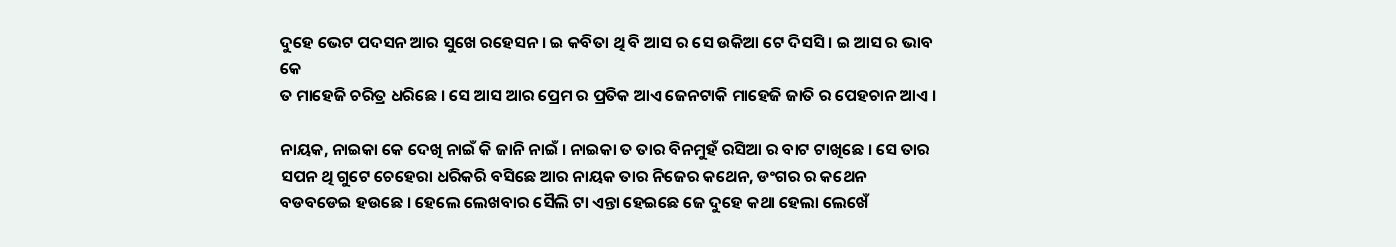ଦୁହେ ଭେଟ ପଦସନ ଆର ସୁଖେ ରହେସନ । ଇ କବିତା ଥି ବି ଆସ ର ସେ ଉକିଆ ଟେ ଦିସସି । ଇ ଆସ ର ଭାବ କେ
ତ ମାହେଜି ଚରିତ୍ର ଧରିଛେ । ସେ ଆସ ଆର ପ୍ରେମ ର ପ୍ରତିକ ଆଏ ଜେନଟାକି ମାହେଜି ଜାତି ର ପେହଚାନ ଆଏ ।

ନାୟକ, ନାଇକା କେ ଦେଖି ନାଇଁ କି ଜାନି ନାଇଁ । ନାଇକା ତ ତାର ବିନମୁହଁ ରସିଆ ର ବାଟ ଟାଖିଛେ । ସେ ତାର ସପନ ଥି ଗୁଟେ ଚେହେରା ଧରିକରି ବସିଛେ ଆର ନାୟକ ତାର ନିଜେର କଥେନ, ଡଂଗର ର କଥେନ ବଡବଡେଇ ହଉଛେ । ହେଲେ ଲେଖବାର ସୈଲି ଟା ଏନ୍ତା ହେଇଛେ ଜେ ଦୁହେ କଥା ହେଲା ଲେଖେଁ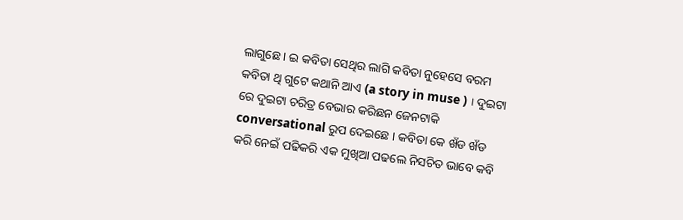ଲାଗୁଛେ । ଇ କବିତା ସେଥିର ଲାଗି କବିତା ନୁହେସେ ବରମ କବିତା ଥି ଗୁଟେ କଥାନି ଆଏ (a story in muse ) । ଦୁଇଟା ରେ ଦୁଇଟା ଚରିତ୍ର ବେଭାର କରିଛନ ଜେନଟାକି conversational ରୁପ ଦେଇଛେ । କବିତା କେ ଖଁଡ ଖଁଡ କରି ନେଇଁ ପଢିକରି ଏକ ମୁଖିଆ ପଢଲେ ନିସଚିତ ଭାବେ କବି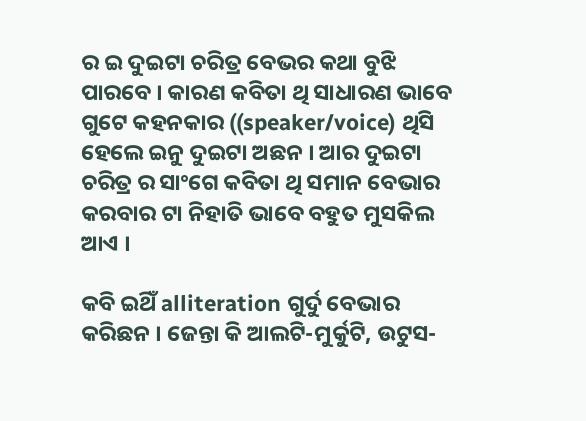ର ଇ ଦୁଇଟା ଚରିତ୍ର ବେଭର କଥା ବୁଝି ପାରବେ । କାରଣ କବିତା ଥି ସାଧାରଣ ଭାବେ ଗୁଟେ କହନକାର ((speaker/voice) ଥିସି ହେଲେ ଇନୁ ଦୁଇଟା ଅଛନ । ଆର ଦୁଇଟା ଚରିତ୍ର ର ସାଂଗେ କବିତା ଥି ସମାନ ବେଭାର କରବାର ଟା ନିହାତି ଭାବେ ବହୁତ ମୁସକିଲ ଆଏ ।

କବି ଇଥିଁ alliteration ଗୁର୍ଦୁ ବେଭାର କରିଛନ । ଜେନ୍ତା କି ଆଲଟି-ମୁର୍କୁଟି, ଉଟୁସ-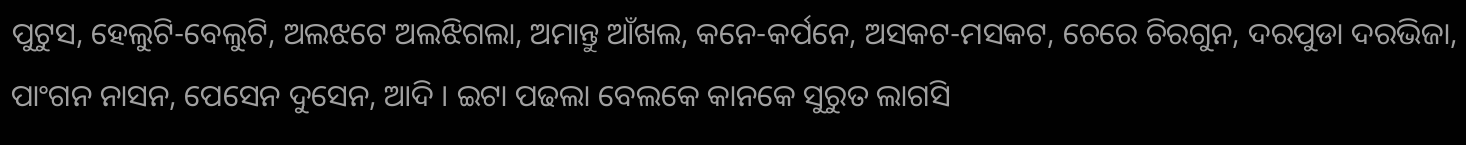ପୁଟୁସ, ହେଲୁଟି-ବେଲୁଟି, ଅଲଝଟେ ଅଲଝିଗଲା, ଅମାନ୍ତୁ ଆଁଖଲ, କନେ-କର୍ପନେ, ଅସକଟ-ମସକଟ, ଚେରେ ଚିରଗୁନ, ଦରପୁଡା ଦରଭିଜା, ପାଂଗନ ନାସନ, ପେସେନ ଦୁସେନ, ଆଦି । ଇଟା ପଢଲା ବେଲକେ କାନକେ ସୁରୁତ ଲାଗସି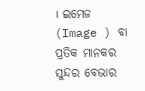। ଇମେଜ (Image ) ବା ପ୍ରତିକ ମାନକର ସୁନ୍ଦର ବେଭାର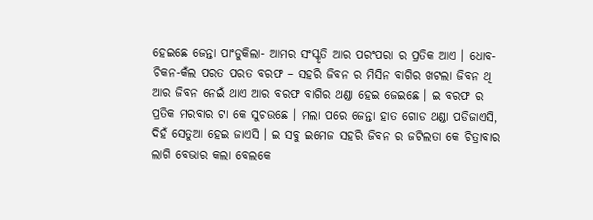ହେଇଛେ ଜେନ୍ତା ପାଂଡୁକିଲା- ଆମର ସଂସ୍କୃତି ଆର ପରଂପରା ର ପ୍ରତିକ ଆଏ । ଧୋବ-ଚିକନ-କଁଲ ପରତ ପରତ ବରଫ – ସହରି ଜିବନ ର ମିସିନ ବାଗିର ଖଟଲା ଜିବନ ଥି ଆର ଜିବନ ନେଇଁ ଥାଏ ଆର ବରଫ ବାଗିର ଥଣ୍ଡା ହେଇ ଜେଇଛେ । ଇ ବରଫ ର ପ୍ରତିକ ମରବାର ଟା କେ ସୁଚଉଛେ । ମଲା ପରେ ଜେନ୍ତା ହାତ ଗୋଡ ଥଣ୍ଡା ପଡିଜାଏସି, ଦିହଁ ସେତୁଆ ହେଇ ଜାଏସି । ଇ ସବୁ ଇମେଜ ସହରି ଜିବନ ର ଜଟିଲତା କେ ଚିତ୍ରାବାର ଲାଗି ବେଭାର କଲା ବେଲକେ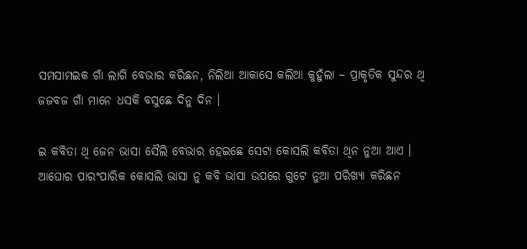ସମସାମଇକ ଗାଁ ଲାଗି ବେଭାର କରିଛନ, ନିଲିଆ ଆକାସେ କଲିଆ କୁହୁଁଲା – ପ୍ରାକୃତିକ ସୁନ୍ଦର ଥି ଜଜବଜ ଗାଁ ମାନେ ଧସକି ବସୁଛେ ଦିନୁ ଦିନ ।

ଇ କବିତା ଥି ଜେନ ଭାସା ସୈଲି ବେଭାର ହେଇଛେ ସେଟା କୋସଲି କବିତା ଥିନ ନୁଆ ଆଏ । ଆଘୋର ପାରଂପାରିକ କୋସଲି ଭାସା ନୁ କବି ଭାସା ଉପରେ ଗୁଟେ ନୁଆ ପରିଖ୍ୟା କରିଛନ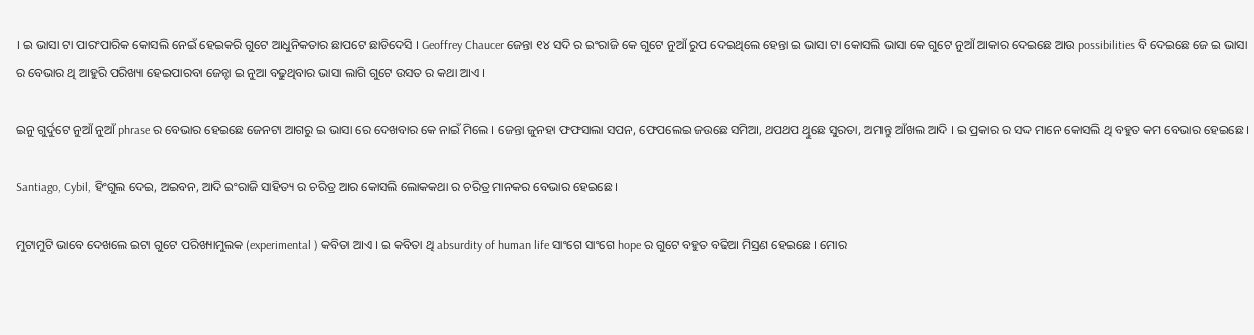। ଇ ଭାସା ଟା ପାରଂପାରିକ କୋସଲି ନେଇଁ ହେଇକରି ଗୁଟେ ଆଧୁନିକତାର ଛାପଟେ ଛାଡିଦେସି । Geoffrey Chaucer ଜେନ୍ତା ୧୪ ସଦି ର ଇଂରାଜି କେ ଗୁଟେ ନୁଆଁ ରୁପ ଦେଇଥିଲେ ହେନ୍ତା ଇ ଭାସା ଟା କୋସଲି ଭାସା କେ ଗୁଟେ ନୁଆଁ ଆକାର ଦେଇଛେ ଆଉ possibilities ବି ଦେଇଛେ ଜେ ଇ ଭାସା ର ବେଭାର ଥି ଆହୁରି ପରିଖ୍ୟା ହେଇପାରବା ଜେନ୍ଟା ଇ ନୁଆ ବଢୁଥିବାର ଭାସା ଲାଗି ଗୁଟେ ଉସତ ର କଥା ଆଏ ।

ଇନୁ ଗୁର୍ଦୁଟେ ନୁଆଁ ନୁଆଁ phrase ର ବେଭାର ହେଇଛେ ଜେନଟା ଆଗରୁ ଇ ଭାସା ରେ ଦେଖବାର କେ ନାଇଁ ମିଲେ । ଜେନ୍ତା ଜୁନହା ଫଫସାଲା ସପନ, ଫେପଲେଇ ଜଉଛେ ସମିଆ, ଥପଥପ ଥିୁଛେ ସୁରତା, ଅମାନ୍ତୁ ଆଁଖଲ ଆଦି । ଇ ପ୍ରକାର ର ସଦ୍ଦ ମାନେ କୋସଲି ଥି ବହୁତ କମ ବେଭାର ହେଇଛେ ।

Santiago, Cybil, ହିଂଗୁଲ ଦେଇ, ଅଇବନ, ଆଦି ଇଂରାଜି ସାହିତ୍ୟ ର ଚରିତ୍ର ଆର କୋସଲି ଲୋକକଥା ର ଚରିତ୍ର ମାନକର ବେଭାର ହେଇଛେ ।

ମୁଟାମୁଟି ଭାବେ ଦେଖଲେ ଇଟା ଗୁଟେ ପରିଖ୍ୟାମୁଲକ (experimental ) କବିତା ଆଏ । ଇ କବିତା ଥି absurdity of human life ସାଂଗେ ସାଂଗେ hope ର ଗୁଟେ ବହୁତ ବଢିଆ ମିସ୍ରଣ ହେଇଛେ । ମୋର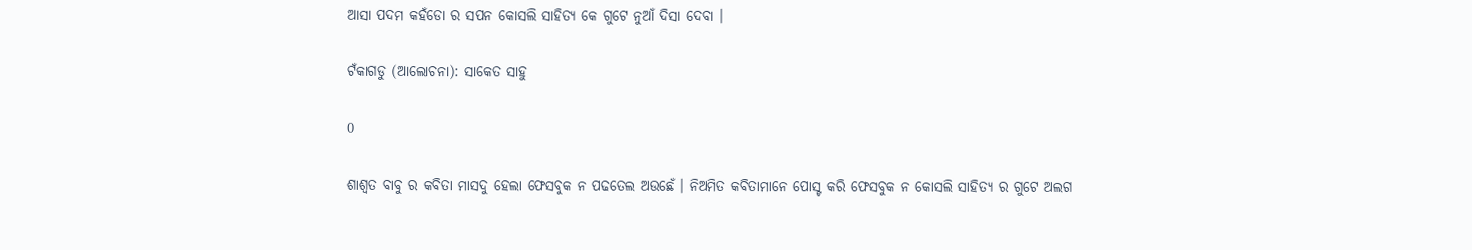ଆସା ପଦମ କହଁଡୋ ର ସପନ କୋସଲି ସାହିତ୍ୟ କେ ଗୁଟେ ନୁଆଁ ଦିସା ଦେବା ।

ଟଁକାଗଡୁ (ଆଲୋଚନା): ସାକେତ ସାହୁ

0

ଶାଶ୍ୱତ ବାବୁ ର କବିତା ମାସଦୁ ହେଲା ଫେସବୁକ ନ ପଢତେଲ ଅଉଛେଁ । ନିଅମିତ କବିତାମାନେ ପୋସ୍ଟ କରି ଫେସବୁକ ନ କୋସଲି ସାହିତ୍ୟ ର ଗୁଟେ ଅଲଗ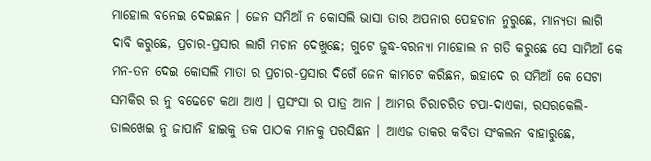ମାହୋଲ ବନେଇ ଦେଇଛନ । ଜେନ ସମିଆଁ ନ କୋସଲି ଭାସା ତାର ଅପନାର ପେହଚାନ ନୁରୁଛେ, ମାନ୍ୟତା ଲାଗି ଦାବି କରୁଛେ, ପ୍ରଚାର-ପ୍ରସାର ଲାଗି ମଚାନ ଦେଖୁଛେ; ଗୁଟେ ଜୁଦ୍ଧ-ବରନ୍ୟା ମାହୋଲ ନ ଗତି କରୁଛେ ସେ ସାମିଆଁ କେ ମନ-ତନ ଦେଇ କୋସଲି ମାତା ର ପ୍ରଚାର-ପ୍ରସାର ଦିଗେଁ ଜେନ କାମଟେ କରିଛନ, ଇହାଦେ ର ସମିଆଁ କେ ସେଟା ସମକିର ର ନୁ ବଢେଟେ କଥା ଆଏ । ପ୍ରସଂସା ର ପାତ୍ର ଆନ । ଆମର ଚିରାଚରିତ ଟପା-ଦାଏକା, ରସରକେଲି-ଡାଲଖେଇ ନୁ ଜାପାନି ହାଇକୁ ତକ ପାଠକ ମାନକୁ ପରସିଛନ । ଆଏଜ ତାକର କବିତା ସଂକଲନ ବାହାରୁଛେ,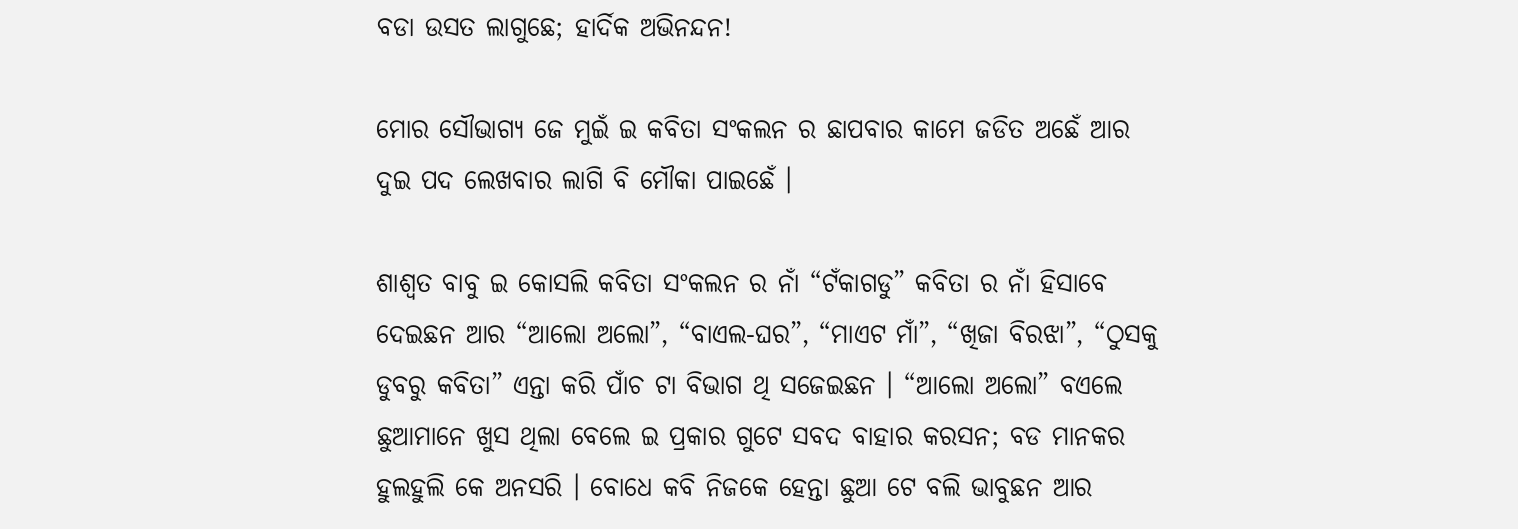ବଡା ଉସତ ଲାଗୁଛେ; ହାର୍ଦିକ ଅଭିନନ୍ଦନ!

ମୋର ସୌଭାଗ୍ୟ ଜେ ମୁଇଁ ଇ କବିତା ସଂକଲନ ର ଛାପବାର କାମେ ଜଡିତ ଅଛେଁ ଆର ଦୁଇ ପଦ ଲେଖବାର ଲାଗି ବି ମୌକା ପାଇଛେଁ ।

ଶାଶ୍ୱତ ବାବୁ ଇ କୋସଲି କବିତା ସଂକଲନ ର ନାଁ “ଟଁକାଗଡୁ” କବିତା ର ନାଁ ହିସାବେ ଦେଇଛନ ଆର “ଆଲୋ ଅଲୋ”, “ବାଏଲ-ଘର”, “ମାଏଟ ମାଁ”, “ଖିଜା ବିରଝା”, “ଠୁସକୁ ଡୁବରୁ କବିତା” ଏନ୍ତା କରି ପାଁଚ ଟା ବିଭାଗ ଥି ସଜେଇଛନ । “ଆଲୋ ଅଲୋ” ବଏଲେ ଛୁଆମାନେ ଖୁସ ଥିଲା ବେଲେ ଇ ପ୍ରକାର ଗୁଟେ ସବଦ ବାହାର କରସନ; ବଡ ମାନକର ହୁଲହୁଲି କେ ଅନସରି । ବୋଧେ କବି ନିଜକେ ହେନ୍ତା ଛୁଆ ଟେ ବଲି ଭାବୁଛନ ଆର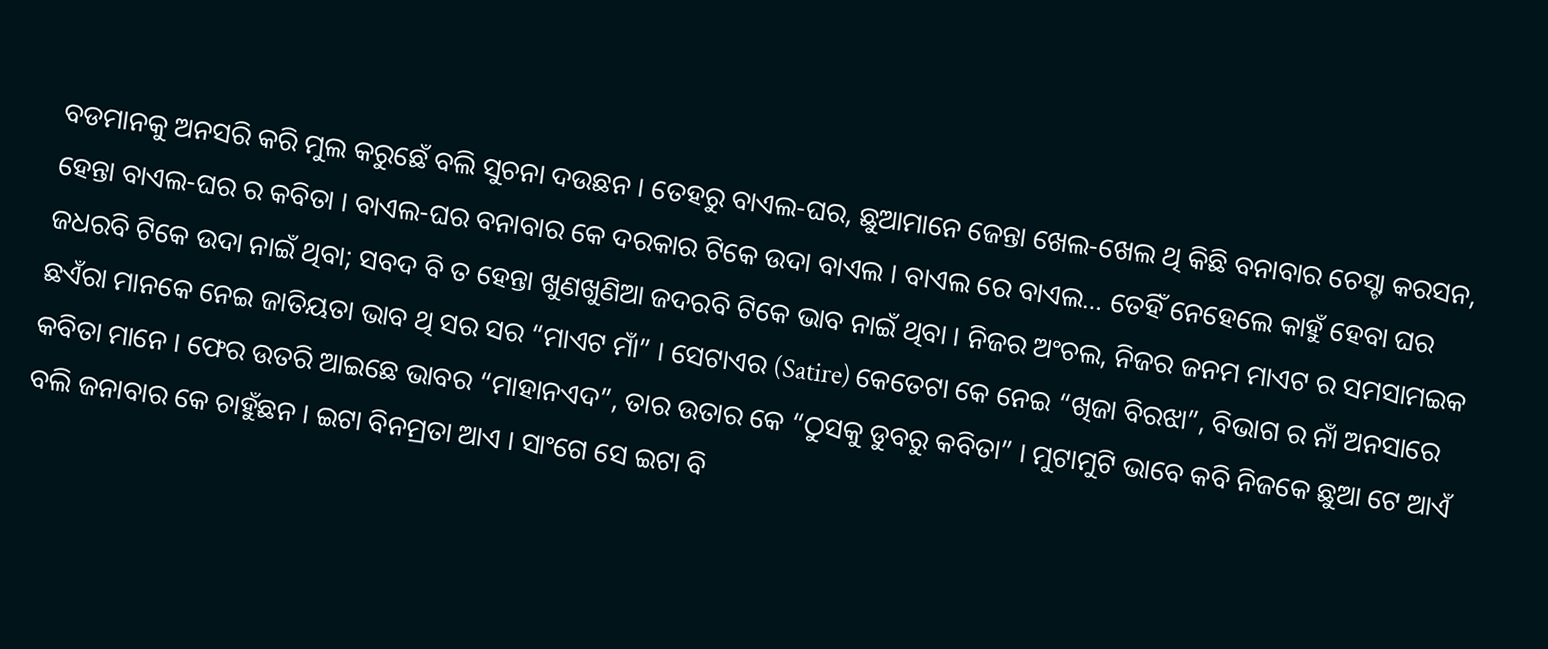ବଡମାନକୁ ଅନସରି କରି ମୁଲ କରୁଛେଁ ବଲି ସୁଚନା ଦଉଛନ । ତେହରୁ ବାଏଲ-ଘର, ଛୁଆମାନେ ଜେନ୍ତା ଖେଲ-ଖେଲ ଥି କିଛି ବନାବାର ଚେସ୍ଟା କରସନ, ହେନ୍ତା ବାଏଲ-ଘର ର କବିତା । ବାଏଲ-ଘର ବନାବାର କେ ଦରକାର ଟିକେ ଉଦା ବାଏଲ । ବାଏଲ ରେ ବାଏଲ… ତେହିଁ ନେହେଲେ କାହୁଁ ହେବା ଘର ଜଧରବି ଟିକେ ଉଦା ନାଇଁ ଥିବା; ସବଦ ବି ତ ହେନ୍ତା ଖୁଣଖୁଣିଆ ଜଦରବି ଟିକେ ଭାବ ନାଇଁ ଥିବା । ନିଜର ଅଂଚଲ, ନିଜର ଜନମ ମାଏଟ ର ସମସାମଇକ ଛଏଁରା ମାନକେ ନେଇ ଜାତିୟତା ଭାବ ଥି ସର ସର “ମାଏଟ ମାଁ” । ସେଟାଏର (Satire) କେତେଟା କେ ନେଇ “ଖିଜା ବିରଝା”, ବିଭାଗ ର ନାଁ ଅନସାରେ କବିତା ମାନେ । ଫେର ଉତରି ଆଇଛେ ଭାବର “ମାହାନଏଦ”, ତାର ଉତାର କେ “ଠୁସକୁ ଡୁବରୁ କବିତା” । ମୁଟାମୁଟି ଭାବେ କବି ନିଜକେ ଛୁଆ ଟେ ଆଏଁ ବଲି ଜନାବାର କେ ଚାହୁଁଛନ । ଇଟା ବିନମ୍ରତା ଆଏ । ସାଂଗେ ସେ ଇଟା ବି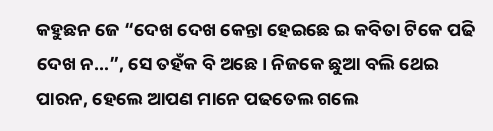କହୁଛନ ଜେ “ଦେଖ ଦେଖ କେନ୍ତା ହେଇଛେ ଇ କବିତା ଟିକେ ପଢି ଦେଖ ନ…”, ସେ ତହଁକ ବି ଅଛେ । ନିଜକେ ଛୁଆ ବଲି ଥେଇ ପାରନ, ହେଲେ ଆପଣ ମାନେ ପଢତେଲ ଗଲେ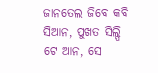ଜାନତେଲ ଜିବେ କବି ସିଆନ, ପୁଖତ ସିଲ୍ପି ଟେ ଆନ, ସେ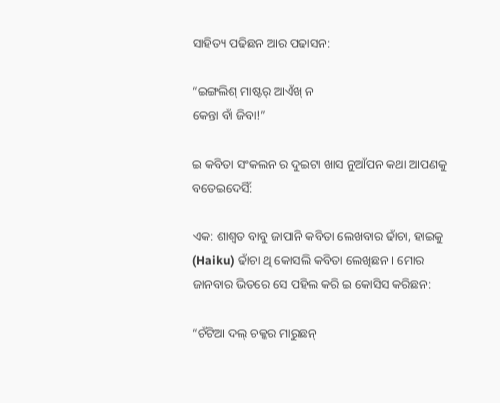ସାହିତ୍ୟ ପଢିଛନ ଆର ପଢାସନ:

“ଇଙ୍ଗଲିଶ୍ ମାଷ୍ଟର୍ ଆଏଁଖ୍ ନ
କେନ୍ତା ବାଁ ଜିବା!”

ଇ କବିତା ସଂକଲନ ର ଦୁଇଟା ଖାସ ନୁଆଁପନ କଥା ଆପଣକୁ ବତେଇଦେସିଁ:

ଏକ: ଶାଶ୍ୱତ ବାବୁ ଜାପାନି କବିତା ଲେଖବାର ଢାଁଚା, ହାଇକୁ (Haiku) ଢାଁଚା ଥି କୋସଲି କବିତା ଲେଖିଛନ । ମୋର ଜାନବାର ଭିତରେ ସେ ପହିଲ କରି ଇ କୋସିସ କରିଛନ:

“ଚଁଟିଆ ଦଲ୍ ଚକ୍କର ମାରୁଛନ୍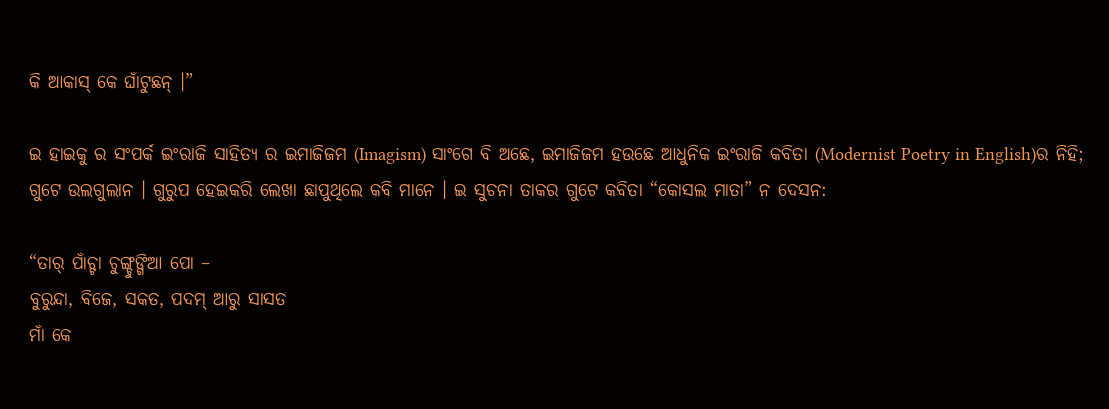କି ଆକାସ୍ କେ ଘାଁଟୁଛନ୍ ।”

ଇ ହାଇକୁ ର ସଂପର୍କ ଇଂରାଜି ସାହିତ୍ୟ ର ଇମାଜିଜମ (Imagism) ସାଂଗେ ବି ଅଛେ, ଇମାଜିଜମ ହଉଛେ ଆଧୁନିକ ଇଂରାଜି କବିତା (Modernist Poetry in English)ର ନିହି; ଗୁଟେ ଉଲଗୁଲାନ । ଗୁରୁପ ହେଇକରି ଲେଖା ଛାପୁଥିଲେ କବି ମାନେ । ଇ ସୁଚନା ତାକର ଗୁଟେ କବିତା “କୋସଲ ମାତା” ନ ଦେସନ:

“ତାର୍ ପାଁଚ୍ଟା ଚୁଙ୍ଗ୍ଚୁଙ୍ଗିଆ ପୋ –
ବୁରୁନ୍ଦା, ବିଜେ, ସକତ, ପଦମ୍ ଆରୁ ସାସତ
ମାଁ କେ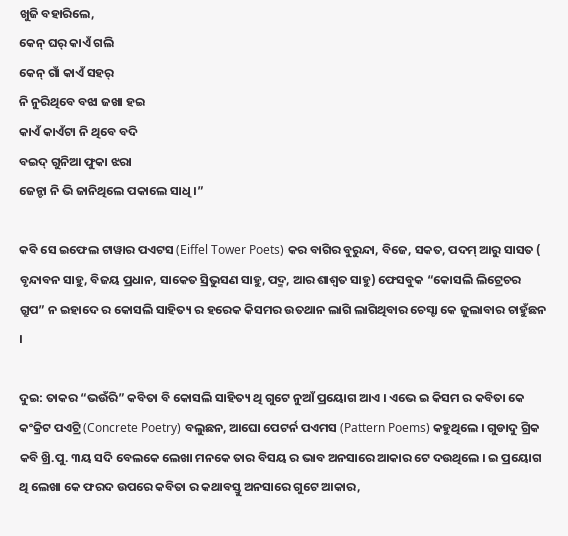ଖୁଜି ବହାରିଲେ,
କେନ୍ ଘର୍ କାଏଁ ଗଲି
କେନ୍ ଗାଁ କାଏଁ ସହର୍
ନି ନୁରିଥିବେ ବଝା ଜଖା ହଇ
କାଏଁ କାଏଁଟା ନି ଥିବେ ବଦି
ବଇଦ୍ ଗୁନିଆ ଫୁକା ଝରା
ଜେନ୍ଟା ନି ଭି ଜାନିଥିଲେ ପକାଲେ ସାଧି ।”

କବି ସେ ଇଫେଲ ଟାୱାର ପଏଟସ (Eiffel Tower Poets) କର ବାଗିର ବୁରୁନ୍ଦା, ବିଜେ, ସକତ, ପଦମ୍ ଆରୁ ସାସତ ( ବୃନ୍ଦାବନ ସାହୁ, ବିଜୟ ପ୍ରଧାନ, ସାକେତ ସ୍ରିଭୁସଣ ସାହୁ, ପଦ୍ମ, ଆର ଶାଶ୍ୱତ ସାହୁ) ଫେସବୁକ “କୋସଲି ଲିଟ୍ରେଚର ଗ୍ରୁପ” ନ ଇହାଦେ ର କୋସଲି ସାହିତ୍ୟ ର ହରେକ କିସମର ଉତଥାନ ଲାଗି ଲାଗିଥିବାର ଚେସ୍ଟା କେ ଜୁଲାବାର ଚାହୁଁଛନ ।

ଦୁଇ: ତାକର “ଭଉଁରି” କବିତା ବି କୋସଲି ସାହିତ୍ୟ ଥି ଗୁଟେ ନୁଆଁ ପ୍ରୟୋଗ ଆଏ । ଏଭେ ଇ କିସମ ର କବିତା କେ କଂକ୍ରିଟ ପଏଟ୍ରି (Concrete Poetry) ବଲୁଛନ, ଆଘୋ ପେଟର୍ନ ପଏମସ (Pattern Poems) କହୁଥିଲେ । ଗୁଡାଦୁ ଗ୍ରିକ କବି ଖ୍ରି.ପୁ. ୩ୟ ସଦି ବେଲକେ ଲେଖା ମନକେ ତାର ବିସୟ ର ଭାବ ଅନସାରେ ଆକାର ଟେ ଦଉଥିଲେ । ଇ ପ୍ରୟୋଗ ଥି ଲେଖା କେ ଫରଦ ଉପରେ କବିତା ର କଥାବସ୍ତୁ ଅନସାରେ ଗୁଟେ ଆକାର,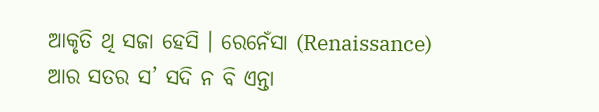ଆକୃତି ଥି ସଜା ହେସି । ରେନେଁସା (Renaissance) ଆର ସତର ସ’ ସଦି ନ ବି ଏନ୍ତା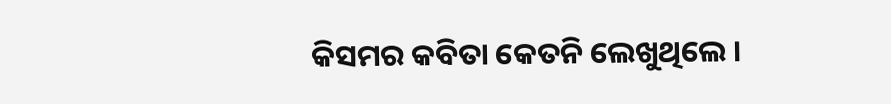କିସମର କବିତା କେତନି ଲେଖୁଥିଲେ ।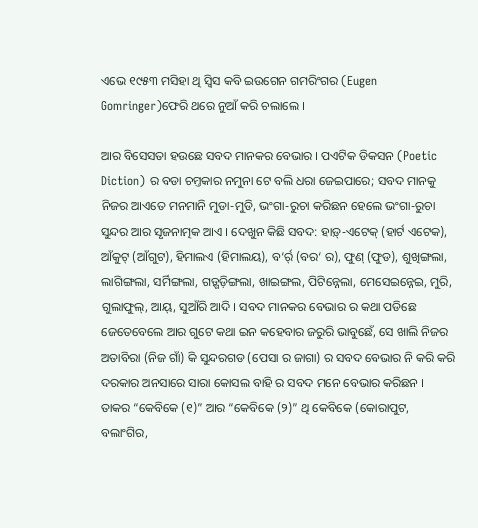ଏଭେ ୧୯୫୩ ମସିହା ଥି ସ୍ୱିସ କବି ଇଉଗେନ ଗମରିଂଗର (Eugen Gomringer)ଫେରି ଥରେ ନୁଆଁ କରି ଚଲାଲେ ।

ଆର ବିସେସତା ହଉଛେ ସବଦ ମାନକର ବେଭାର । ପଏଟିକ ଡିକସନ (Poetic Diction) ର ବଡା ଚମ୍ତକାର ନମୁନା ଟେ ବଲି ଧରା ଜେଇପାରେ; ସବଦ ମାନକୁ ନିଜର ଆଏତେ ମନମାନି ମୁଡା-ମୁଡି, ଭଂଗା-ରୁଚା କରିଛନ ହେଲେ ଭଂଗା-ରୁଚା ସୁନ୍ଦର ଆର ସୃଜନାତ୍ମକ ଆଏ । ଦେଖୁନ କିଛି ସବଦ: ହାଡ଼୍-ଏଟେକ୍ (ହାର୍ଟ ଏଟେକ), ଆଁକୁଟ୍ (ଆଁଗୁଟ), ହିମାଲଏ (ହିମାଲୟ), ବ‘ର୍ର୍ (ବର‘ ର), ଫୁଣ୍ (ଫୁଡ), ଶୁଖିଙ୍ଗଲା, ଲାଗିଙ୍ଗଲା, ସର୍ମିଙ୍ଗଲା, ଗଡ଼୍ଗଡ଼ିଙ୍ଗଲା, ଖାଇଙ୍ଗଲ, ପିଟିନ୍ନେଲା, ମେସେଇନ୍ନେଇ, ମୁରି, ଗୁଲାଫୁଲ୍, ଆୟ୍, ସୁଆଁରି ଆଦି । ସବଦ ମାନକର ବେଭାର ର କଥା ପଡିଛେ ଜେତେବେଲେ ଆର ଗୁଟେ କଥା ଇନ କହେବାର ଜରୁରି ଭାବୁଛେଁ, ସେ ଖାଲି ନିଜର ଅତାବିରା (ନିଜ ଗାଁ) କି ସୁନ୍ଦରଗଡ (ପେସା ର ଜାଗା) ର ସବଦ ବେଭାର ନି କରି କରି ଦରକାର ଅନସାରେ ସାରା କୋସଲ ବାହି ର ସବଦ ମନେ ବେଭାର କରିଛନ । ତାକର “କେବିକେ (୧)” ଆର “କେବିକେ (୨)” ଥି କେବିକେ (କୋରାପୁଟ, ବଲାଂଗିର,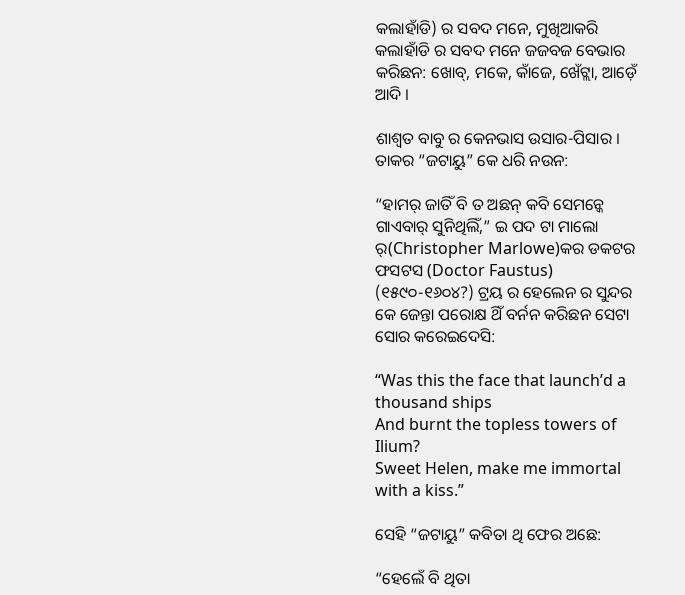କଲାହାଁଡି) ର ସବଦ ମନେ, ମୁଖିଆକରି କଲାହାଁଡି ର ସବଦ ମନେ ଜଜବଜ ବେଭାର କରିଛନ: ଖୋବ୍, ମକେ, କାଁଜେ, ଖେଁଟ୍ଲା, ଆଡ଼େଁ ଆଦି ।

ଶାଶ୍ୱତ ବାବୁ ର କେନଭାସ ଉସାର-ପିସାର । ତାକର “ଜଟାୟୁ” କେ ଧରି ନଉନ:

“ହାମର୍ ଜାତିଁ ବି ତ ଅଛନ୍ କବି ସେମନ୍କେ ଗାଏବାର୍ ସୁନିଥିଲିଁ,” ଇ ପଦ ଟା ମାଲୋ ର୍(Christopher Marlowe)କର ଡକଟର ଫସଟସ (Doctor Faustus) (୧୫୯୦-୧୬୦୪?) ଟ୍ରୟ ର ହେଲେନ ର ସୁନ୍ଦର କେ ଜେନ୍ତା ପରୋକ୍ଷ ଥିଁ ବର୍ନନ କରିଛନ ସେଟା ସୋର କରେଇଦେସି:

“Was this the face that launch’d a thousand ships
And burnt the topless towers of Ilium?
Sweet Helen, make me immortal with a kiss.”

ସେହି “ଜଟାୟୁ” କବିତା ଥି ଫେର ଅଛେ:

“ହେଲେଁ ବି ଥିତା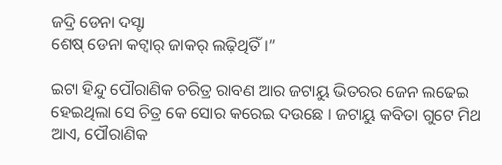ଜଦ୍ରି ଡେନା ଦସ୍ଟା
ଶେଷ୍ ଡେନା କଟ୍ବାର୍ ଜାକର୍ ଲଢ଼ିଥିତିଁ ।”

ଇଟା ହିନ୍ଦୁ ପୌରାଣିକ ଚରିତ୍ର ରାବଣ ଆର ଜଟାୟୁ ଭିତରର ଜେନ ଲଢେଇ ହେଇଥିଲା ସେ ଚିତ୍ର କେ ସୋର କରେଇ ଦଉଛେ । ଜଟାୟୁ କବିତା ଗୁଟେ ମିଥ ଆଏ, ପୌରାଣିକ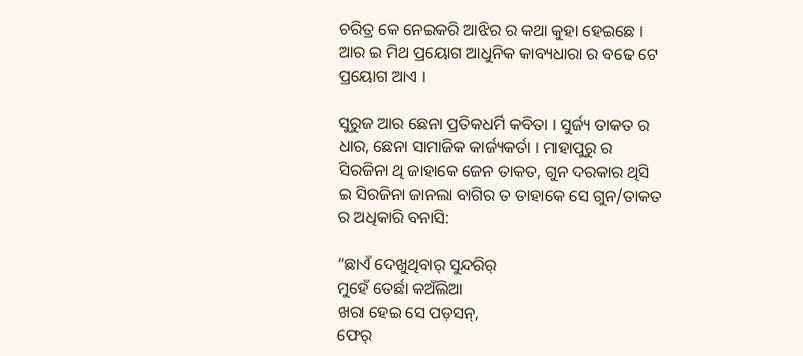ଚରିତ୍ର କେ ନେଇକରି ଆଝିର ର କଥା କୁହା ହେଇଛେ । ଆର ଇ ମିଥ ପ୍ରୟୋଗ ଆଧୁନିକ କାବ୍ୟଧାରା ର ବଢେ ଟେ ପ୍ରୟୋଗ ଆଏ ।

ସୁରୁଜ ଆର ଛେନା ପ୍ରତିକଧର୍ମି କବିତା । ସୁର୍ଜ୍ୟ ତାକତ ର ଧାର, ଛେନା ସାମାଜିକ କାର୍ଜ୍ୟକର୍ତା । ମାହାପୁରୁ ର ସିରଜିନା ଥି ଜାହାକେ ଜେନ ତାକତ, ଗୁନ ଦରକାର ଥିସି ଇ ସିରଜିନା ଜାନଲା ବାଗିର ତ ତାହାକେ ସେ ଗୁନ/ତାକତ ର ଅଧିକାରି ବନାସି:

“ଛାଏଁ ଦେଖୁଥିବାର୍ ସୁନ୍ଦରିର୍
ମୁହେଁ ତେର୍ଛା କଅଁଲିଆ
ଖରା ହେଇ ସେ ପଡ଼ସନ୍,
ଫେର୍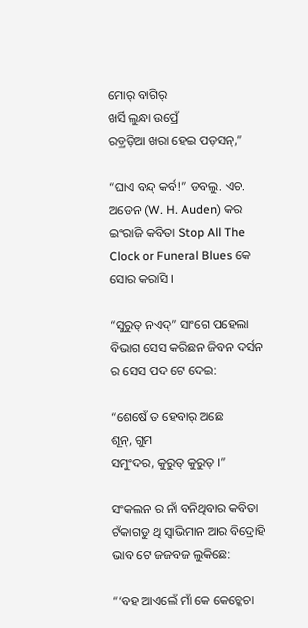ମୋର୍ ବାଗିର୍
ଖର୍ସି ଲୁନ୍ଧା ଉପ୍ରେଁ
ରଡ଼୍ରଡ଼ିଆ ଖରା ହେଇ ପଡ଼ସନ୍,”

“ଘାଏ ବନ୍ଦ୍ କର୍ବ!” ଡବଲୁ. ଏଚ. ଅଡେନ (W. H. Auden) କର ଇଂରାଜି କବିତା Stop All The Clock or Funeral Blues କେ ସୋର କରାସି ।

“ସୁରୁତ୍ ନଏଦ୍” ସାଂଗେ ପହେଲା ବିଭାଗ ସେସ କରିଛନ ଜିବନ ଦର୍ସନ ର ସେସ ପଦ ଟେ ଦେଇ:

“ଶେଷେଁ ତ ହେବାର୍ ଅଛେ
ଶୂନ୍, ଗୁମ
ସମୁଂଦର, କୁରୁତ୍ କୁରୁତ୍ ।”

ସଂକଲନ ର ନାଁ ବନିଥିବାର କବିତା ଟଁକାଗଡୁ ଥି ସ୍ୱାଭିମାନ ଆର ବିଦ୍ରୋହି ଭାବ ଟେ ଜଜବଜ ଲୁକିଛେ:

“‘ବହ ଆଏଲେଁ ମାଁ କେ କେଚ୍କେଚା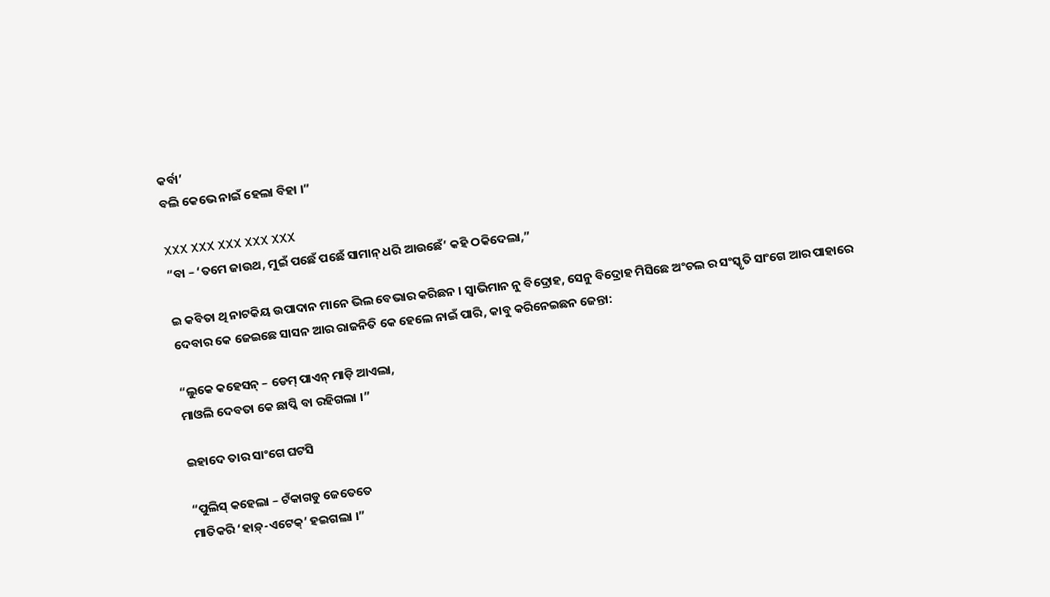କର୍ବା’
ବଲି କେଭେ ନାଇଁ ହେଲା ବିହା ।”

XXX XXX XXX XXX XXX
“ବା – ‘ତମେ ଜାଉଥ, ମୁଇଁ ପଛେଁ ପଛେଁ ସାମାନ୍ ଧରି ଆଉଛେଁ’ କହି ଠକିଦେଲା,”

ଇ କବିତା ଥି ନାଟକିୟ ଉପାଦାନ ମାନେ ଭିଲ ବେଭାର କରିଛନ । ସ୍ୱାଭିମାନ ନୁ ବିଦ୍ରୋହ, ସେନୁ ବିଦ୍ରୋହ ମିସିଛେ ଅଂଚଲ ର ସଂସ୍କୃତି ସାଂଗେ ଆର ପାହାରେ ଦେବାର କେ ଜେଇଛେ ସାସନ ଆର ରାଜନିତି କେ ହେଲେ ନାଇଁ ପାରି, କାବୁ କରିନେଇଛନ ଜେନ୍ତା:

“ଲୁକେ କହେସନ୍ – ଡେମ୍ ପାଏନ୍ ମାଡ଼ି ଆଏଲା,
ମାଓଲି ଦେବତା କେ ଛାପ୍କି ବା ରହିଗଲା ।”

ଇହାଦେ ତାର ସାଂଗେ ଘଟସି

“ପୁଲିସ୍ କହେଲା – ଟଁକାଗଡୁ ଜେତେତେ
ମାତିକରି ‘ହାଡ଼୍-ଏଟେକ୍’ ହଇଗଲା ।”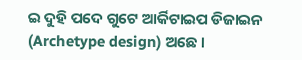ଇ ଦୁହି ପଦେ ଗୁଟେ ଆର୍କିଟାଇପ ଡିଜାଇନ (Archetype design) ଅଛେ ।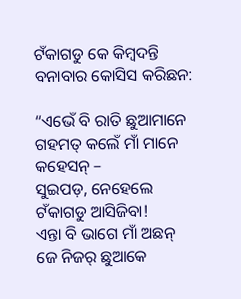ଟଁକାଗଡୁ କେ କିମ୍ବଦନ୍ତି ବନାବାର କୋସିସ କରିଛନ:

“ଏଭେଁ ବି ରାତି ଛୁଆମାନେ ଗହମତ୍ କଲେଁ ମାଁ ମାନେ କହେସନ୍ –
ସୁଇପଡ଼, ନେହେଲେ ଟଁକାଗଡୁ ଆସିଜିବା!
ଏନ୍ତା ବି ଭାଗେ ମାଁ ଅଛନ୍
ଜେ ନିଜର୍ ଛୁଆକେ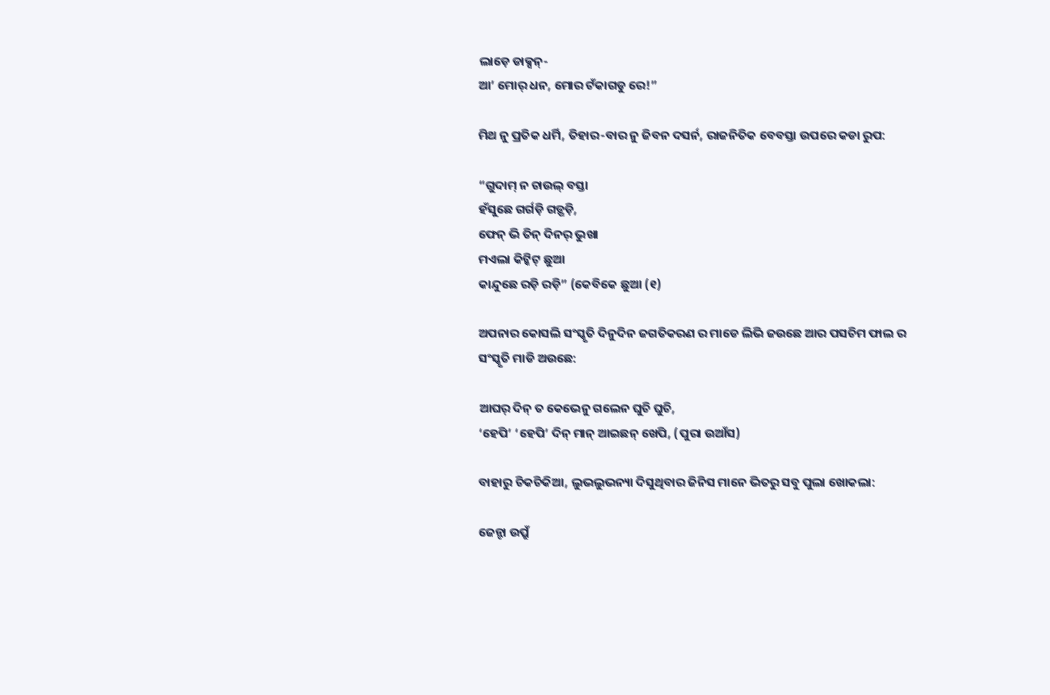ଲାଡ଼େ ଡାକ୍ସନ୍-
ଆ’ ମୋର୍ ଧନ, ମୋର ଟଁକାଗଡୁ ରେ!”

ମିଥ ନୁ ପ୍ରତିକ ଧର୍ମି, ତିହାର-ବାର ନୁ ଜିବନ ଦସର୍ନ, ରାଜନିତିକ ବେବସ୍ତା ଉପରେ କଡା ରୁପ:

“ଗୁଦାମ୍ ନ ଚାଉଲ୍ ବସ୍ତା
ହଁସୁଛେ ଗର୍ଗଡ଼ି ଗଡ଼୍ଗଡ଼ି,
ଫେନ୍ ଭି ତିନ୍ ଦିନର୍ ଭୁଖା
ମଏଲା କିଟ୍କିଟ୍ ଛୁଆ
କାନ୍ଦୁଛେ ରଡ଼ି ରଡ଼ି” (କେବିକେ ଛୁଆ (୧)

ଅପନାର କୋସଲି ସଂସ୍କୃତି ଦିନୁଦିନ ଜଗତିକରଣ ର ମାଡେ ଲିଭି ଜଉଛେ ଆର ପସଚିମ ଫାଲ ର ସଂସ୍କୃତି ମାଡି ଅଉଛେ:

ଆଘର୍ ଦିନ୍ ତ କେଭେନୁ ଗଲେନ ଘୁଚି ଘୁଚି,
‘ହେପି’ ‘ହେପି’ ଦିନ୍ ମାନ୍ ଆଇଛନ୍ ଖେପି, (ପୁରା ଉଆଁସ)

ବାହାରୁ ଚିକଚିକିଆ, ଲୁଭଲୁଭନ୍ୟା ଦିସୁଥିବାର ଜିନିସ ମାନେ ଭିତରୁ ସବୁ ପୁଲା ଖୋକଲା:

ଜେନ୍ଟା ଉପ୍ରୁଁ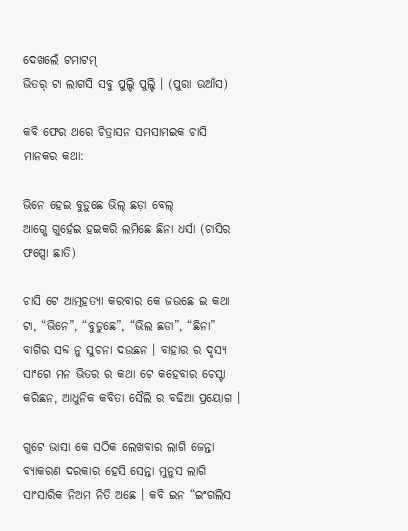ଦେଖଲେଁ ଟମାଟମ୍
ଭିତର୍ ଟା ଲାଗସି ସବୁ ପୁଲ୍ଚି ପୁଲ୍ଚି । (ପୁରା ଉଆଁସ)

କବି ଫେର ଥରେ ଚିତ୍ରାସନ ସମସାମଇକ ଚାସି ମାନକର କଥା:

ଭିନେ ହେଇ ବୁଡ଼ୁଛେ ଭିଲ୍ ଛଡ଼ା ବେଲ୍
ଆଗ୍କେ ଗୁର୍ହେଇ ହଇକରି ଲମିଛେ ଛିନା ଧର୍ସା (ଚାସିର ଫପ୍ସୋ ଛାତି)

ଚାସି ଟେ ଆତ୍ମହତ୍ୟା କରବାର କେ ଜଉଛେ ଇ କଥା ଟା, “ଭିନେ”, “ବୁଡୁଛେ”, “ଭିଲ ଛଡା”, “ଛିନା” ବାଗିର ସବ୍ଦ ନୁ ସୁଚନା ଦଉଛନ । ବାହାର ର ଦୃସ୍ୟ ସାଂଗେ ମନ ଭିତର ର କଥା ଟେ କହେବାର ଚେସ୍ଟା କରିଛନ, ଆଧୁନିକ କବିତା ସୈଲି ର ବଢିଆ ପ୍ରୟୋଗ ।

ଗୁଟେ ଭାସା କେ ସଠିକ ଲେଖବାର ଲାଗି ଜେନ୍ତା ବ୍ୟାକରଣ ଦରକାର ହେସି ସେନ୍ତା ମୁନୁସ ଲାଗି ସାଂସାରିକ ନିଅମ ନିତି ଅଛେ । କବି ଇନ “ଇଂଗଲିସ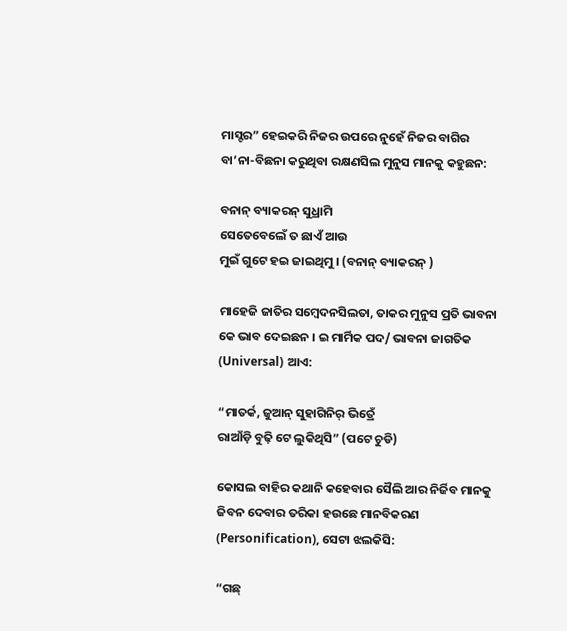ମାସ୍ଟର” ହେଇକରି ନିଜର ଉପରେ ନୁହେଁ ନିଜର ବାଗିର ବା’ନା-ବିଛନା କରୁଥିବା ରକ୍ଷଣସିଲ ମୁନୁସ ମାନକୁ କହୁଛନ:

ବନାନ୍ ବ୍ୟାକରନ୍ ସୁଧ୍ରାମି
ସେତେବେଲେଁ ତ ଛାଏଁ ଆଉ
ମୁଇଁ ଗୁଟେ ହଇ ଜାଇଥିମୁ । (ବନାନ୍ ବ୍ୟାକରନ୍ )

ମାହେଜି ଜାତିର ସମ୍ବେଦନସିଲତା, ତାକର ମୁନୁସ ପ୍ରତି ଭାବନା କେ ଭାବ ଦେଇଛନ । ଇ ମାର୍ମିକ ପଦ/ ଭାବନା ଜାଗତିକ (Universal) ଆଏ:

“ମାତର୍କ, ଜୁଆନ୍ ସୁହାଗିନିର୍ ଭିତ୍ରେଁ
ରାଆଁଡ଼ି ବୁଢ଼ି ଟେ ଲୁକିଥିସି” (ପଟେ ଚୁଡି)

କୋସଲ ବାହିର କଥାନି କହେବାର ସୈଲି ଆର ନିର୍ଜିବ ମାନକୁ ଜିବନ ଦେବାର ତରିକା ହଉଛେ ମାନବିକରଣ (Personification), ସେଟା ଝଲକିସି:

“ଗଛ୍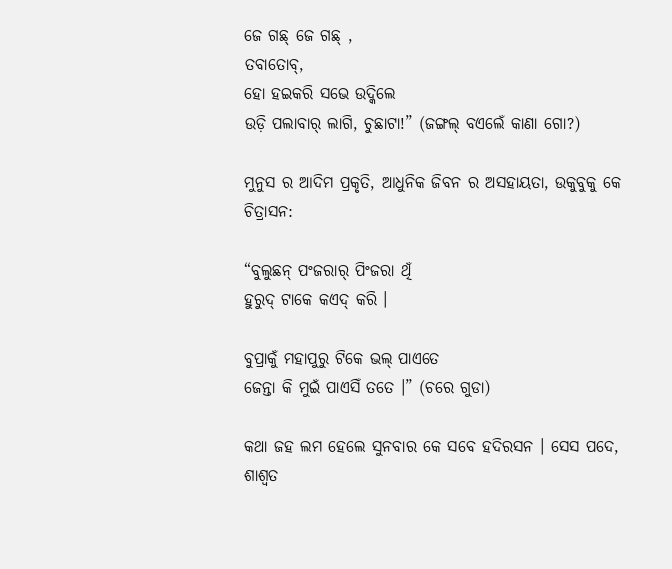ଜେ ଗଛ୍ ଜେ ଗଛ୍ ,
ତବାତୋବ୍,
ହୋ ହଇକରି ସଭେ ଉଦ୍କିଲେ
ଉଡ଼ି ପଲାବାର୍ ଲାଗି, ଚୁଛାଟା!” (ଜଙ୍ଗଲ୍ ବଏଲେଁ କାଣା ଗୋ?)

ମୁନୁସ ର ଆଦିମ ପ୍ରକୃତି, ଆଧୁନିକ ଜିବନ ର ଅସହାୟତା, ଉକୁବୁକୁ କେ ଚିତ୍ରାସନ:

“ବୁଲୁଛନ୍ ପଂଜରାର୍ ପିଂଜରା ଥିଁ
ହୁରୁଦ୍ ଟାକେ କଏଦ୍ କରି ।

ବୁପ୍ରାକୁଁ ମହାପୁରୁ ଟିକେ ଭଲ୍ ପାଏତେ
ଜେନ୍ତା କି ମୁଇଁ ପାଏସିଁ ତତେ ।” (ଚରେ ଗୁଡା)

କଥା ଜହ ଲମ ହେଲେ ସୁନବାର କେ ସବେ ହଦିରସନ । ସେସ ପଦେ, ଶାଶ୍ୱତ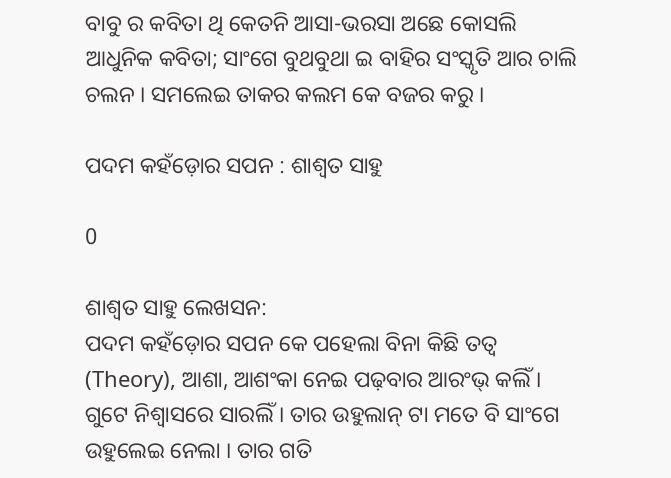ବାବୁ ର କବିତା ଥି କେତନି ଆସା-ଭରସା ଅଛେ କୋସଲି ଆଧୁନିକ କବିତା; ସାଂଗେ ବୁଥବୁଥା ଇ ବାହିର ସଂସ୍କୃତି ଆର ଚାଲି ଚଲନ । ସମଲେଇ ତାକର କଲମ କେ ବଜର କରୁ ।

ପଦମ କହଁଡ଼ୋର ସପନ : ଶାଶ୍ୱତ ସାହୁ

0

ଶାଶ୍ୱତ ସାହୁ ଲେଖସନ:
ପଦମ କହଁଡ଼ୋର ସପନ କେ ପହେଲା ବିନା କିଛି ତତ୍ୱ (Theory), ଆଶା, ଆଶଂକା ନେଇ ପଢ଼ବାର ଆରଂଭ୍ କଲିଁ । ଗୁଟେ ନିଶ୍ୱାସରେ ସାରଲିଁ । ତାର ଉହୁଲାନ୍ ଟା ମତେ ବି ସାଂଗେ ଉହୁଲେଇ ନେଲା । ତାର ଗତି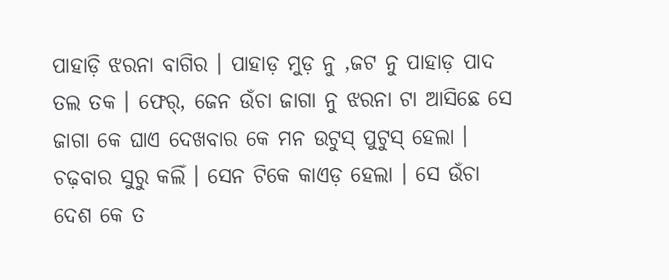ପାହାଡ଼ି ଝରନା ବାଗିର । ପାହାଡ଼ ମୁଡ଼ ନୁ ,ଜଟ ନୁ ପାହାଡ଼ ପାଦ ତଲ ତକ । ଫେର୍, ଜେନ ଉଁଚା ଜାଗା ନୁ ଝରନା ଟା ଆସିଛେ ସେ ଜାଗା କେ ଘାଏ ଦେଖବାର କେ ମନ ଉଟୁସ୍ ପୁଟୁସ୍ ହେଲା । ଚଢ଼ବାର ସୁରୁ କଲିଁ । ସେନ ଟିକେ କାଏଡ଼ ହେଲା । ସେ ଉଁଚା ଦେଶ କେ ତ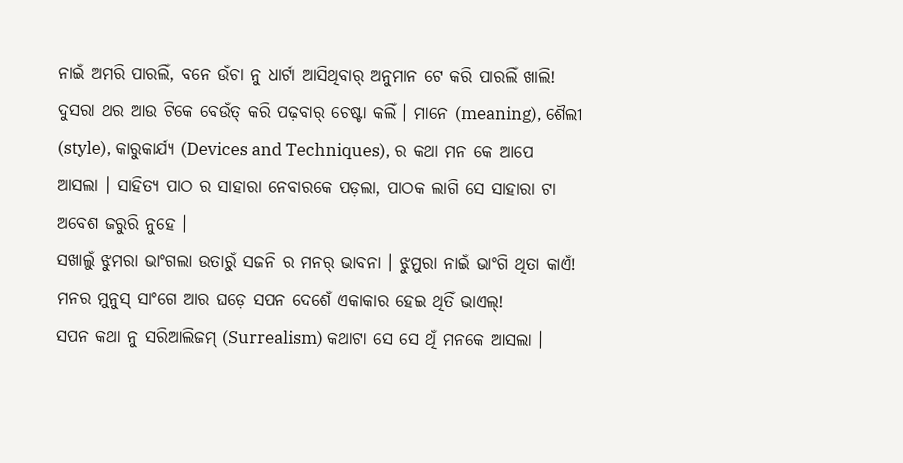ନାଇଁ ଅମରି ପାରଲିଁ, ବନେ ଉଁଚା ନୁ ଧାର୍ଟା ଆସିଥିବାର୍ ଅନୁମାନ ଟେ କରି ପାରଲିଁ ଖାଲି! ଦୁସରା ଥର ଆଉ ଟିକେ ବେଉଁତ୍ କରି ପଢ଼ବାର୍ ଚେଷ୍ଟା କଲିଁ । ମାନେ (meaning), ଶୈଲୀ (style), କାରୁକାର୍ଯ୍ୟ (Devices and Techniques), ର କଥା ମନ କେ ଆପେ ଆସଲା । ସାହିତ୍ୟ ପାଠ ର ସାହାରା ନେବାରକେ ପଡ଼ଲା, ପାଠକ ଲାଗି ସେ ସାହାରା ଟା ଅବେଶ ଜରୁରି ନୁହେ ।
ସଖାଲୁଁ ଝୁମରା ଭାଂଗଲା ଉତାରୁଁ ସଜନି ର ମନର୍ ଭାବନା । ଝୁମୁରା ନାଇଁ ଭାଂଗି ଥିତା କାଏଁ! ମନର ମୁନୁସ୍ ସାଂଗେ ଆର ଘଡ଼େ ସପନ ଦେଶେଁ ଏକାକାର ହେଇ ଥିତିଁ ଭାଏଲ୍!
ସପନ କଥା ନୁ ସରିଆଲିଜମ୍ (Surrealism) କଥାଟା ସେ ସେ ଥିଁ ମନକେ ଆସଲା ।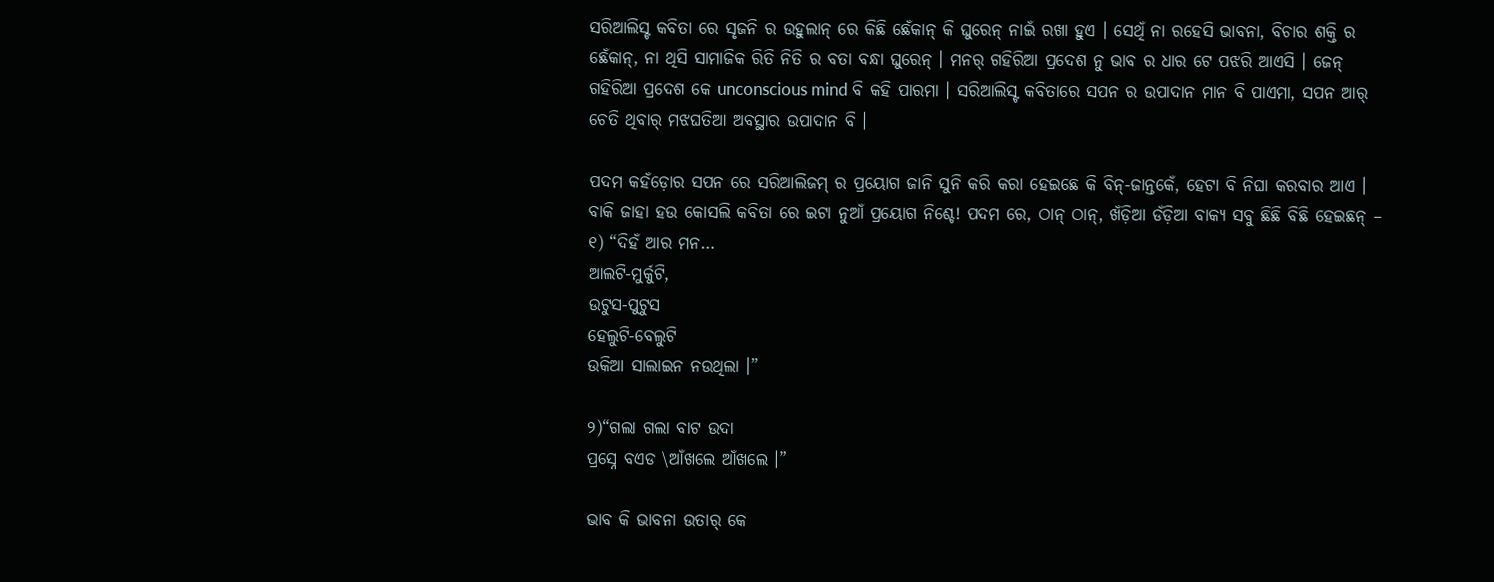ସରିଆଲିସ୍ଟ କବିତା ରେ ସୃଜନି ର ଉହୁଲାନ୍ ରେ କିଛି ଛେଁକାନ୍ କି ଘୁରେନ୍ ନାଇଁ ରଖା ହୁଏ । ସେଥିଁ ନା ରହେସି ଭାବନା, ବିଚାର ଶକ୍ତି ର ଛେଁକାନ୍, ନା ଥିସି ସାମାଜିକ ରିତି ନିତି ର ବତା ବନ୍ଧା ଘୁରେନ୍ । ମନର୍ ଗହିରିଆ ପ୍ରଦେଶ ନୁ ଭାବ ର ଧାର ଟେ ପଝରି ଆଏସି । ଜେନ୍ ଗହିରିଆ ପ୍ରଦେଶ କେ unconscious mind ବି କହି ପାରମା । ସରିଆଲିସ୍ଟ କବିତାରେ ସପନ ର ଉପାଦାନ ମାନ ବି ପାଏମା, ସପନ ଆର୍ ଚେତି ଥିବାର୍ ମଝଘତିଆ ଅବସ୍ଥାର ଉପାଦାନ ବି ।

ପଦମ କହଁଡ଼ୋର ସପନ ରେ ସରିଆଲିଜମ୍ ର ପ୍ରୟୋଗ ଜାନି ସୁନି କରି କରା ହେଇଛେ କି ବିନ୍-ଜାନ୍ତକେଁ, ହେଟା ବି ନିଘା କରବାର ଆଏ । ବାକି ଜାହା ହଉ କୋସଲି କବିତା ରେ ଇଟା ନୁଆଁ ପ୍ରୟୋଗ ନିଶ୍ଚେ! ପଦମ ରେ, ଠାନ୍ ଠାନ୍, ଖଁଡ଼ିଆ ଡଁଡ଼ିଆ ବାକ୍ୟ ସବୁ ଛିଛି ବିଛି ହେଇଛନ୍ –
୧) “ଦିହଁ ଆର ମନ…
ଆଲଟି-ମୁର୍କୁଟି,
ଉଟୁସ-ପୁଟୁସ
ହେଲୁଟି-ବେଲୁଟି
ଉକିଆ ସାଲାଇନ ନଉଥିଲା ।”

୨)“ଗଲା ଗଲା ବାଟ ଉଦା
ପ୍ରସ୍ନେ ବଏଡ \ଆଁଖଲେ ଆଁଖଲେ ।”

ଭାବ କି ଭାବନା ଉତାର୍ କେ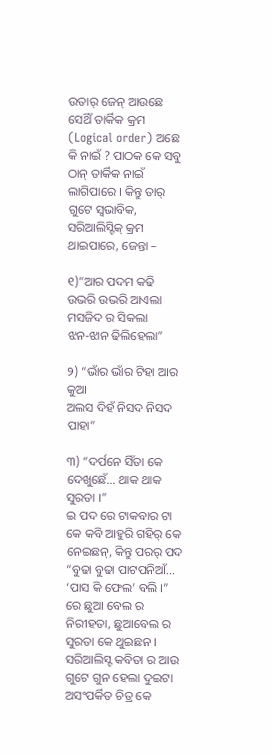ଉତାର୍ ଜେନ୍ ଆଉଛେ ସେଥିଁ ତାର୍କିକ କ୍ରମ (Logical order) ଅଛେ କି ନାଇଁ ? ପାଠକ କେ ସବୁ ଠାନ୍ ତାର୍କିକ ନାଇଁ ଲାଗିପାରେ । କିନ୍ତୁ ତାର୍ ଗୁଟେ ସ୍ୱଭାବିକ, ସରିଆଲିସ୍ଟିକ୍ କ୍ରମ ଥାଇପାରେ, ଜେନ୍ତା –

୧)“ଆର ପଦମ କଢି ଉଭରି ଉଭରି ଆଏଲା
ମସଜିଦ ର ସିକଲା
ଝନ-ଝାନ ଢିଲିହେଲା”

୨) “ଭାଁର ଭାଁର ଟିହା ଆର କୁଆ
ଅଲସ ଦିହଁ ନିସଦ ନିସଦ ପାହା”

୩) “ଦର୍ପନେ ସିଁତା କେ ଦେଖୁଛେଁ… ଥାକ ଥାକ ସୁରତା ।”
ଇ ପଦ ରେ ଟାକବାର ଟା କେ କବି ଆହୁରି ଗହିର୍ କେ ନେଇଛନ୍, କିନ୍ତୁ ପରର୍ ପଦ “ବୁଢା ବୁଢା ପାଟପନିଆଁ… ‘ପାସ କି ଫେଲ’ ବଲି ।” ରେ ଛୁଆ ବେଲ ର ନିରୀହତା, ଛୁଆବେଲ ର ସୁରତା କେ ଥୁଇଛନ । ସରିଆଲିସ୍ଟ କବିତା ର ଆଉ ଗୁଟେ ଗୁନ ହେଲା ଦୁଇଟା ଅସଂପର୍କିତ ଚିତ୍ର କେ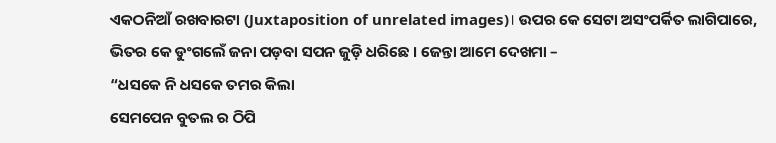ଏକଠନିଆଁ ରଖବାରଟା (Juxtaposition of unrelated images)। ଉପର କେ ସେଟା ଅସଂପର୍କିତ ଲାଗିପାରେ, ଭିତର କେ ଡୁଂଗଲେଁ ଜନା ପଡ଼ବା ସପନ ଜୁଡ଼ି ଧରିଛେ । ଜେନ୍ତା ଆମେ ଦେଖମା –
“ଧସକେ ନି ଧସକେ ତମର କିଲା
ସେମପେନ ବୁତଲ ର ଠିପି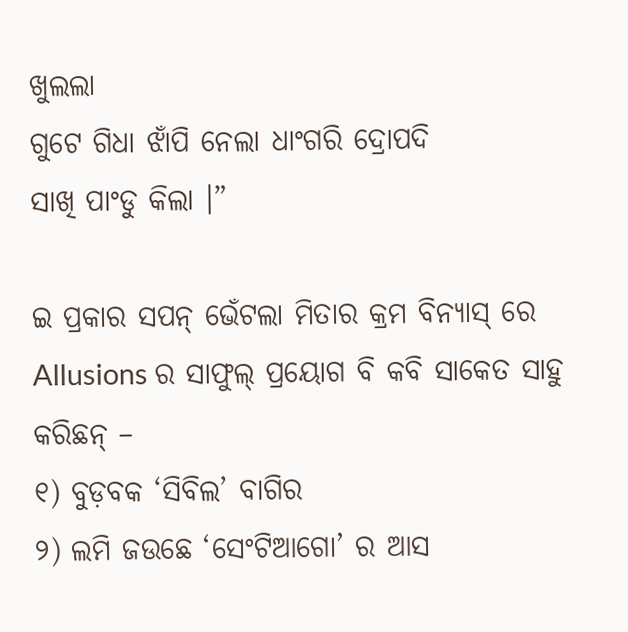ଖୁଲଲା
ଗୁଟେ ଗିଧା ଝାଁପି ନେଲା ଧାଂଗରି ଦ୍ରୋପଦି
ସାଖି ପାଂଡୁ କିଲା ।”

ଇ ପ୍ରକାର ସପନ୍ ଭେଁଟଲା ମିତାର କ୍ରମ ବିନ୍ୟାସ୍ ରେ Allusions ର ସାଫୁଲ୍ ପ୍ରୟୋଗ ବି କବି ସାକେତ ସାହୁ କରିଛନ୍ –
୧) ବୁଡ଼ବକ ‘ସିବିଲ’ ବାଗିର
୨) ଲମି ଜଉଛେ ‘ସେଂଟିଆଗୋ’ ର ଆସ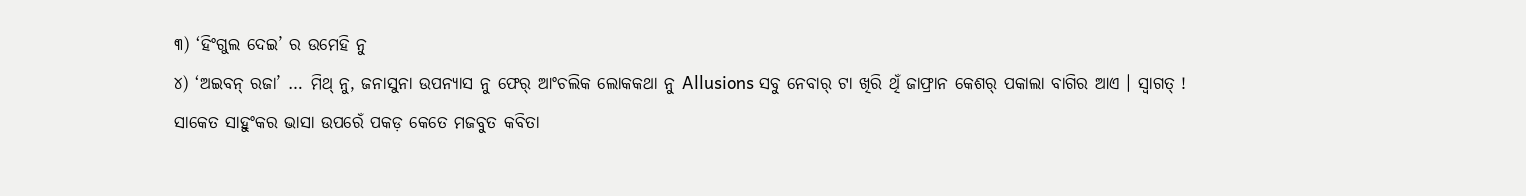୩) ‘ହିଂଗୁଲ ଦେଇ’ ର ଉମେହି ନୁ
୪) ‘ଅଇବନ୍ ରଜା’ … ମିଥ୍ ନୁ, ଜନାସୁନା ଉପନ୍ୟାସ ନୁ ଫେର୍ ଆଂଚଲିକ ଲୋକକଥା ନୁ Allusions ସବୁ ନେବାର୍ ଟା ଖିରି ଥିଁ ଜାଫ୍ରାନ କେଶର୍ ପକାଲା ବାଗିର ଆଏ । ସ୍ୱାଗତ୍ !
ସାକେତ ସାହୁଂକର ଭାସା ଉପରେଁ ପକଡ଼ କେତେ ମଜବୁତ କବିତା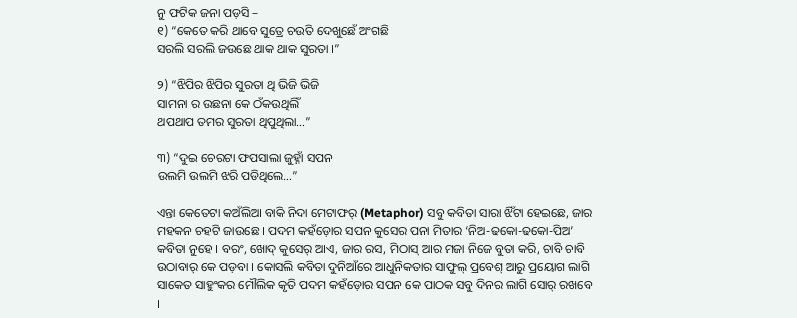ନୁ ଫଟିକ ଜନା ପଡ଼ସି –
୧) “କେତେ କରି ଥାବେ ସୁତ୍ରେ ଚଉତି ଦେଖୁଛେଁ ଅଂଗଛି
ସରଲି ସରଲି ଜଉଛେ ଥାକ ଥାକ ସୁରତା ।”

୨) “ଝିପିର ଝିପିର ସୁରତା ଥି ଭିଜି ଭିଜି
ସାମନା ର ଉଛନା କେ ଠଁକଉଥିଲିଁ
ଥପଥାପ ତମର ସୁରତା ଥିପୁଥିଲା…”

୩) “ଦୁଇ ଚେରଟା ଫପସାଲା ଜୁହ୍ନାଁ ସପନ
ଉଲମି ଉଲମି ଝରି ପଡିଥିଲେ…”

ଏନ୍ତା କେତେଟା କଅଁଲିଆ ବାକି ନିଦା ମେଟାଫର୍ (Metaphor) ସବୁ କବିତା ସାରା ଝିଁଟା ହେଇଛେ, ଜାର ମହକନ ଚହଟି ଜାଉଛେ । ପଦମ କହଁଡ଼ୋର ସପନ କୁସେର ପନା ମିତାର ‘ନିଅ-ଢକୋ-ଢକୋ-ପିଅ’ କବିତା ନୁହେ । ବରଂ, ଖୋଦ୍ କୁସେର୍ ଆଏ, ଜାର ରସ, ମିଠାସ୍ ଆର ମଜା ନିଜେ ବୁତା କରି, ଚାବି ଚାବି ଉଠାବାର୍ କେ ପଡ଼ବା । କୋସଲି କବିତା ଦୁନିଆଁରେ ଆଧୁନିକତାର ସାଫୁଲ୍ ପ୍ରବେଶ୍ ଆରୁ ପ୍ରୟୋଗ ଲାଗି ସାକେତ ସାହୁଂକର ମୌଲିକ କୃତି ପଦମ କହଁଡ଼ୋର ସପନ କେ ପାଠକ ସବୁ ଦିନର ଲାଗି ସୋର୍ ରଖବେ ।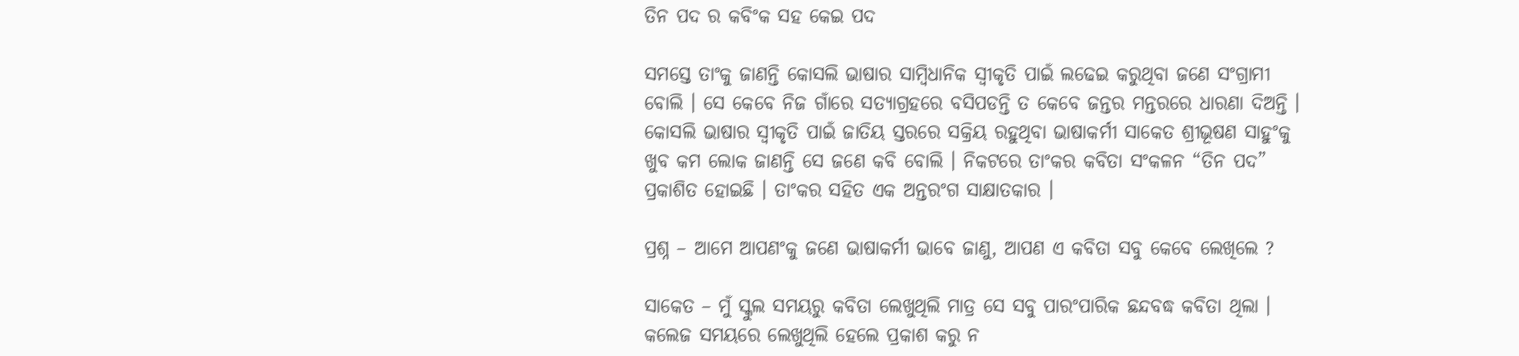ତିନ ପଦ ର କବିଂକ ସହ କେଇ ପଦ

ସମସ୍ତେ ତାଂକୁ ଜାଣନ୍ତି କୋସଲି ଭାଷାର ସାମ୍ବିଧାନିକ ସ୍ୱୀକୃତି ପାଇଁ ଲଢେଇ କରୁଥିବା ଜଣେ ସଂଗ୍ରାମୀ ବୋଲି । ସେ କେବେ ନିଜ ଗାଁରେ ସତ୍ୟାଗ୍ରହରେ ବସିପଡନ୍ତି ତ କେବେ ଜନ୍ତର ମନ୍ତରରେ ଧାରଣା ଦିଅନ୍ତି । କୋସଲି ଭାଷାର ସ୍ୱୀକୃତି ପାଇଁ ଜାତିୟ ସ୍ତରରେ ସକ୍ରିୟ ରହୁଥିବା ଭାଷାକର୍ମୀ ସାକେତ ଶ୍ରୀଭୂଷଣ ସାହୁଂକୁ ଖୁବ କମ ଲୋକ ଜାଣନ୍ତି ସେ ଜଣେ କବି ବୋଲି । ନିକଟରେ ତାଂକର କବିତା ସଂକଳନ “ତିନ ପଦ” ପ୍ରକାଶିତ ହୋଇଛି । ତାଂକର ସହିତ ଏକ ଅନ୍ତରଂଗ ସାକ୍ଷାତକାର ।

ପ୍ରଶ୍ନ – ଆମେ ଆପଣଂକୁ ଜଣେ ଭାଷାକର୍ମୀ ଭାବେ ଜାଣୁ, ଆପଣ ଏ କବିତା ସବୁ କେବେ ଲେଖିଲେ ?

ସାକେତ – ମୁଁ ସ୍କୁଲ ସମୟରୁ କବିତା ଲେଖୁଥିଲି ମାତ୍ର ସେ ସବୁ ପାରଂପାରିକ ଛନ୍ଦବଦ୍ଧ କବିତା ଥିଲା । କଲେଜ ସମୟରେ ଲେଖୁଥିଲି ହେଲେ ପ୍ରକାଶ କରୁ ନ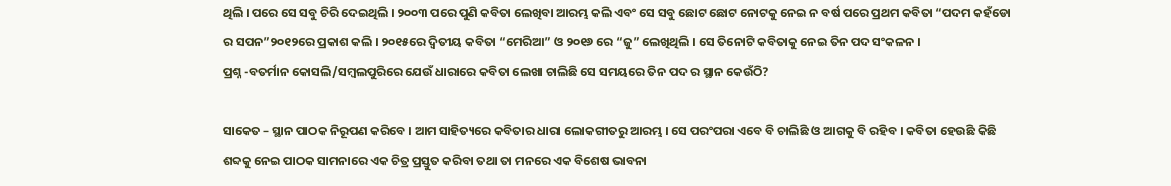ଥିଲି । ପରେ ସେ ସବୁ ଚିରି ଦେଇଥିଲି । ୨୦୦୩ ପରେ ପୁଣି କବିତା ଲେଖିବା ଆରମ୍ଭ କଲି ଏବଂ ସେ ସବୁ ଛୋଟ ଛୋଟ ନୋଟକୁ ନେଇ ନ ବର୍ଷ ପରେ ପ୍ରଥମ କବିତା “ପଦମ କହଁଡୋ ର ସପନ”୨୦୧୨ରେ ପ୍ରକାଶ କଲି । ୨୦୧୫ରେ ଦ୍ୱିତୀୟ କବିତା “ମେରିଆ” ଓ ୨୦୧୬ ରେ “ଜୁ” ଲେଖିଥିଲି । ସେ ତିନୋଟି କବିତାକୁ ନେଇ ତିନ ପଦ ସଂକଳନ ।
ପ୍ରଶ୍ନ -ବତର୍ମାନ କୋସଲି/ସମ୍ବଲପୁରିରେ ଯେଉଁ ଧାରାରେ କବିତା ଲେଖା ଚାଲିଛି ସେ ସମୟରେ ତିନ ପଦ ର ସ୍ଥାନ କେଉଁଠି?

ସାକେତ – ସ୍ଥାନ ପାଠକ ନିରୂପଣ କରିବେ । ଆମ ସାହିତ୍ୟରେ କବିତାର ଧାରା ଲୋକଗୀତରୁ ଆରମ୍ଭ । ସେ ପରଂପରା ଏବେ ବି ଚାଲିଛି ଓ ଆଗକୁ ବି ରହିବ । କବିତା ହେଉଛି କିଛି ଶବ୍ଦକୁ ନେଇ ପାଠକ ସାମନାରେ ଏକ ଚିତ୍ର ପ୍ରସ୍ତୁତ କରିବା ତଥା ତା ମନରେ ଏକ ବିଶେଷ ଭାବନା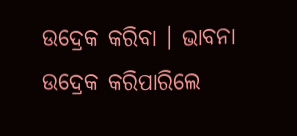ଉଦ୍ରେକ କରିବା । ଭାବନା ଉଦ୍ରେକ କରିପାରିଲେ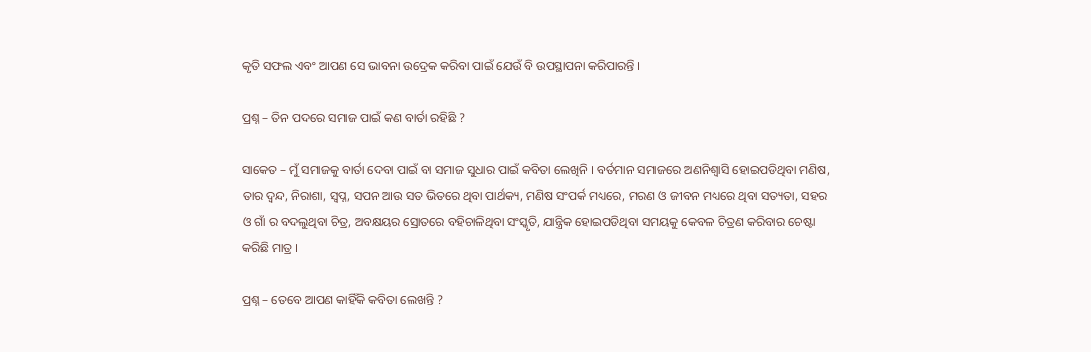କୃତି ସଫଲ ଏବଂ ଆପଣ ସେ ଭାବନା ଉଦ୍ରେକ କରିବା ପାଇଁ ଯେଉଁ ବି ଉପସ୍ଥାପନା କରିପାରନ୍ତି ।

ପ୍ରଶ୍ନ – ତିନ ପଦରେ ସମାଜ ପାଇଁ କଣ ବାର୍ତା ରହିଛି ?

ସାକେତ – ମୁଁ ସମାଜକୁ ବାର୍ତା ଦେବା ପାଇଁ ବା ସମାଜ ସୁଧାର ପାଇଁ କବିତା ଲେଖିନି । ବର୍ତମାନ ସମାଜରେ ଅଣନିଶ୍ୱାସି ହୋଇପଡିଥିବା ମଣିଷ, ତାର ଦ୍ୱନ୍ଦ, ନିରାଶା, ସ୍ୱପ୍ନ, ସପନ ଆଉ ସତ ଭିତରେ ଥିବା ପାର୍ଥକ୍ୟ, ମଣିଷ ସଂପର୍କ ମଧ୍ୟରେ, ମରଣ ଓ ଜୀବନ ମଧ୍ୟରେ ଥିବା ସତ୍ୟତା, ସହର ଓ ଗାଁ ର ବଦଲୁଥିବା ଚିତ୍ର, ଅବକ୍ଷୟର ସ୍ରୋତରେ ବହିଚାଳିଥିବା ସଂସ୍କୃତି, ଯାନ୍ତ୍ରିକ ହୋଇପଡିଥିବା ସମୟକୁ କେବଳ ଚିତ୍ରଣ କରିବାର ଚେଷ୍ଟା କରିଛି ମାତ୍ର ।

ପ୍ରଶ୍ନ – ତେବେ ଆପଣ କାହିଁକି କବିତା ଲେଖନ୍ତି ?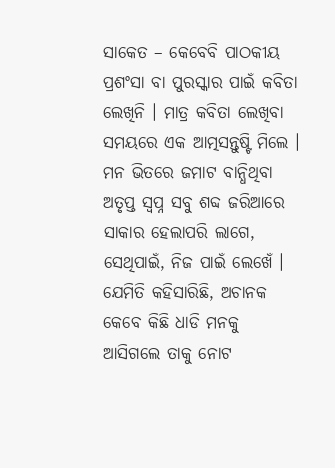ସାକେତ – କେବେବି ପାଠକୀୟ ପ୍ରଶଂସା ବା ପୁରସ୍କାର ପାଇଁ କବିତା ଲେଖିନି । ମାତ୍ର କବିତା ଲେଖିବା ସମୟରେ ଏକ ଆତ୍ମସନ୍ତୁଷ୍ଟି ମିଲେ । ମନ ଭିତରେ ଜମାଟ ବାନ୍ଧିଥିବା ଅତୃପ୍ତ ସ୍ୱପ୍ନ ସବୁ ଶବ୍ଦ ଜରିଆରେ ସାକାର ହେଲାପରି ଲାଗେ, ସେଥିପାଇଁ, ନିଜ ପାଇଁ ଲେଖେଁ । ଯେମିତି କହିସାରିଛି, ଅଚାନକ କେବେ କିଛି ଧାଡି ମନକୁ ଆସିଗଲେ ତାକୁ ନୋଟ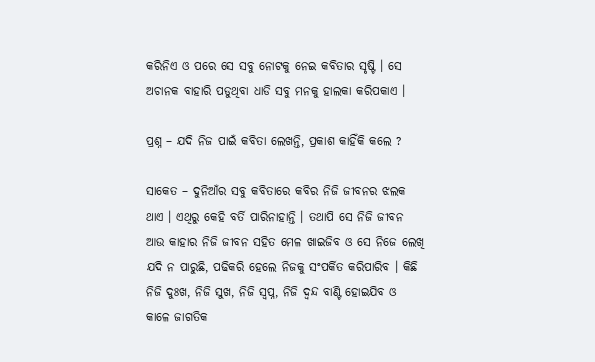କରିନିଏ ଓ ପରେ ସେ ସବୁ ନୋଟକୁ ନେଇ କବିତାର ସୃଷ୍ଟି । ସେ ଅଚାନକ ବାହାରି ପଡୁଥିବା ଧାଡି ସବୁ ମନକୁ ହାଲକା କରିପକାଏ ।

ପ୍ରଶ୍ନ – ଯଦି ନିଜ ପାଇଁ କବିତା ଲେଖନ୍ତି, ପ୍ରକାଶ କାହିଁକି କଲେ ?

ସାକେତ – ଦୁନିଆଁର ସବୁ କବିତାରେ କବିର ନିଜି ଜୀବନର ଝଲକ ଥାଏ । ଏଥିରୁ କେହି ବର୍ତି ପାରିନାହାନ୍ତି । ତଥାପି ସେ ନିଜି ଜୀବନ ଆଉ କାହାର ନିଜି ଜୀବନ ସହିତ ମେଳ ଖାଇଜିବ ଓ ସେ ନିଜେ ଲେଖି ଯଦି ନ ପାରୁଛି, ପଢିକରି ହେଲେ ନିଜକୁ ସଂପର୍କିତ କରିପାରିବ । କିଛି ନିଜି ଦୁଃଖ, ନିଜି ସୁଖ, ନିଜି ସ୍ୱପ୍ନ, ନିଜି ଦ୍ୱନ୍ଦ ବାଣ୍ଟି ହୋଇଯିବ ଓ କାଳେ ଜାଗତିକ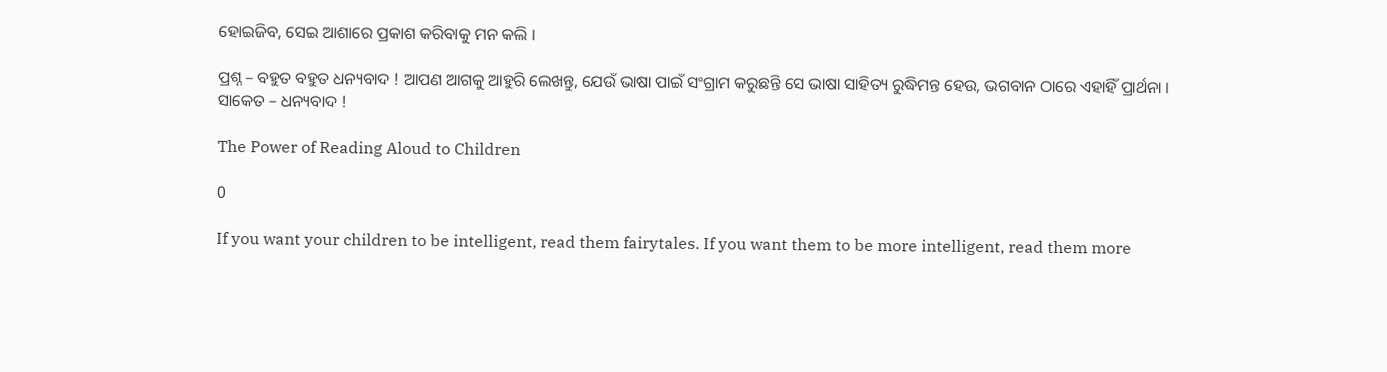ହୋଇଜିବ, ସେଇ ଆଶାରେ ପ୍ରକାଶ କରିବାକୁ ମନ କଲି ।

ପ୍ରଶ୍ନ – ବହୁତ ବହୁତ ଧନ୍ୟବାଦ ! ଆପଣ ଆଗକୁ ଆହୁରି ଲେଖନ୍ତୁ, ଯେଉଁ ଭାଷା ପାଇଁ ସଂଗ୍ରାମ କରୁଛନ୍ତି ସେ ଭାଷା ସାହିତ୍ୟ ରୁଦ୍ଧିମନ୍ତ ହେଉ, ଭଗବାନ ଠାରେ ଏହାହିଁ ପ୍ରାର୍ଥନା ।
ସାକେତ – ଧନ୍ୟବାଦ !

The Power of Reading Aloud to Children

0

If you want your children to be intelligent, read them fairytales. If you want them to be more intelligent, read them more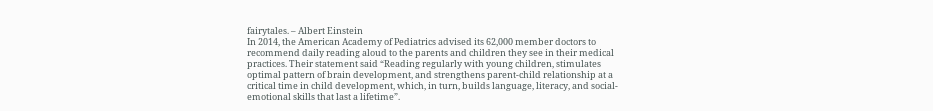fairytales. – Albert Einstein
In 2014, the American Academy of Pediatrics advised its 62,000 member doctors to recommend daily reading aloud to the parents and children they see in their medical practices. Their statement said “Reading regularly with young children, stimulates optimal pattern of brain development, and strengthens parent-child relationship at a critical time in child development, which, in turn, builds language, literacy, and social-emotional skills that last a lifetime”.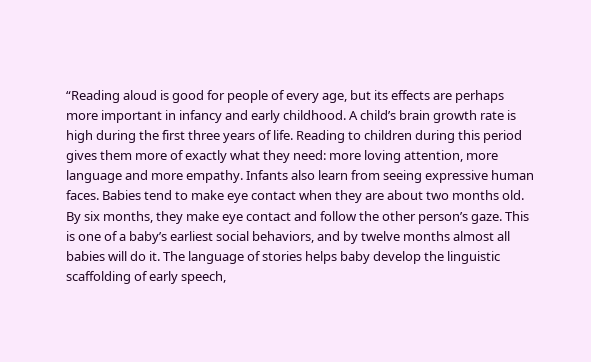“Reading aloud is good for people of every age, but its effects are perhaps more important in infancy and early childhood. A child’s brain growth rate is high during the first three years of life. Reading to children during this period gives them more of exactly what they need: more loving attention, more language and more empathy. Infants also learn from seeing expressive human faces. Babies tend to make eye contact when they are about two months old. By six months, they make eye contact and follow the other person’s gaze. This is one of a baby’s earliest social behaviors, and by twelve months almost all babies will do it. The language of stories helps baby develop the linguistic scaffolding of early speech,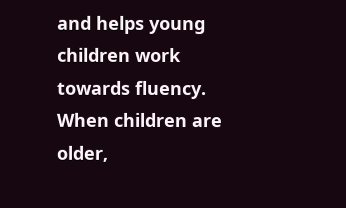and helps young children work towards fluency. When children are older,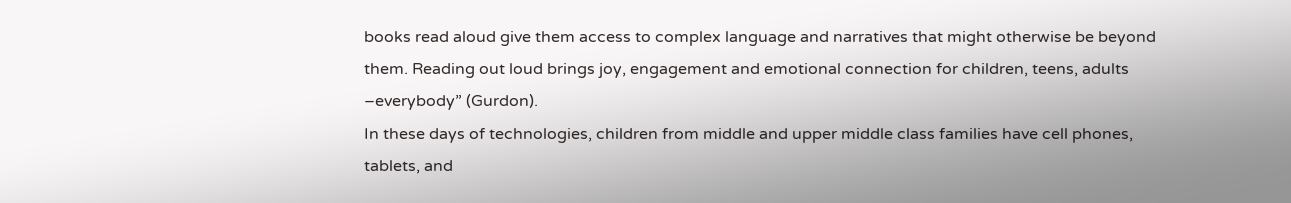books read aloud give them access to complex language and narratives that might otherwise be beyond them. Reading out loud brings joy, engagement and emotional connection for children, teens, adults –everybody” (Gurdon).
In these days of technologies, children from middle and upper middle class families have cell phones, tablets, and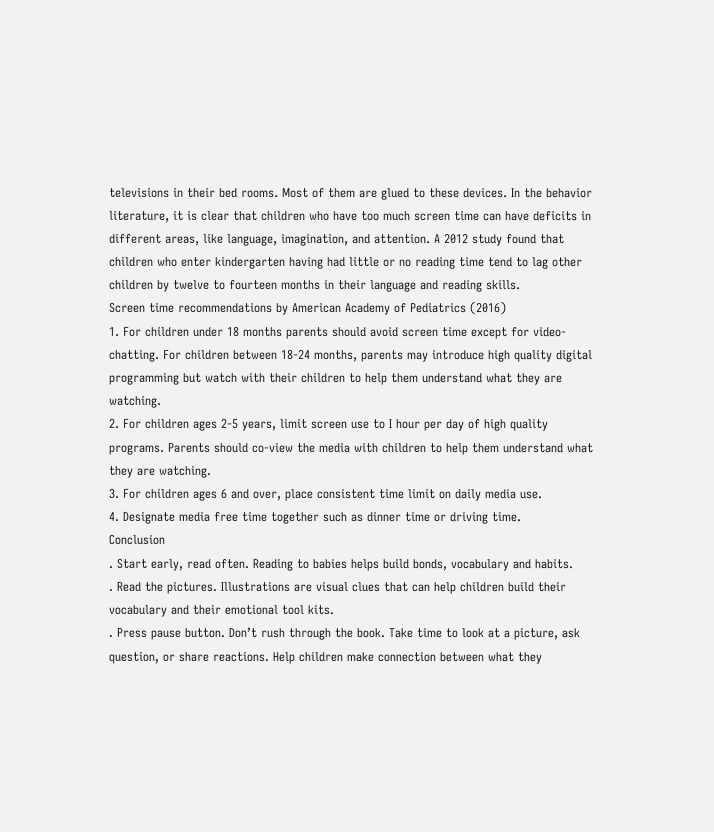televisions in their bed rooms. Most of them are glued to these devices. In the behavior literature, it is clear that children who have too much screen time can have deficits in different areas, like language, imagination, and attention. A 2012 study found that children who enter kindergarten having had little or no reading time tend to lag other children by twelve to fourteen months in their language and reading skills.
Screen time recommendations by American Academy of Pediatrics (2016)
1. For children under 18 months parents should avoid screen time except for video-chatting. For children between 18-24 months, parents may introduce high quality digital programming but watch with their children to help them understand what they are watching.
2. For children ages 2-5 years, limit screen use to I hour per day of high quality programs. Parents should co-view the media with children to help them understand what they are watching.
3. For children ages 6 and over, place consistent time limit on daily media use.
4. Designate media free time together such as dinner time or driving time.
Conclusion
. Start early, read often. Reading to babies helps build bonds, vocabulary and habits.
. Read the pictures. Illustrations are visual clues that can help children build their vocabulary and their emotional tool kits.
. Press pause button. Don’t rush through the book. Take time to look at a picture, ask question, or share reactions. Help children make connection between what they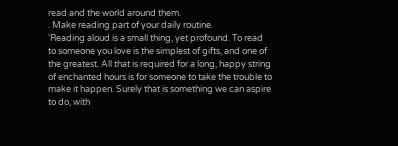read and the world around them.
. Make reading part of your daily routine.
‘Reading aloud is a small thing, yet profound. To read to someone you love is the simplest of gifts, and one of the greatest. All that is required for a long, happy string of enchanted hours is for someone to take the trouble to make it happen. Surely that is something we can aspire to do, with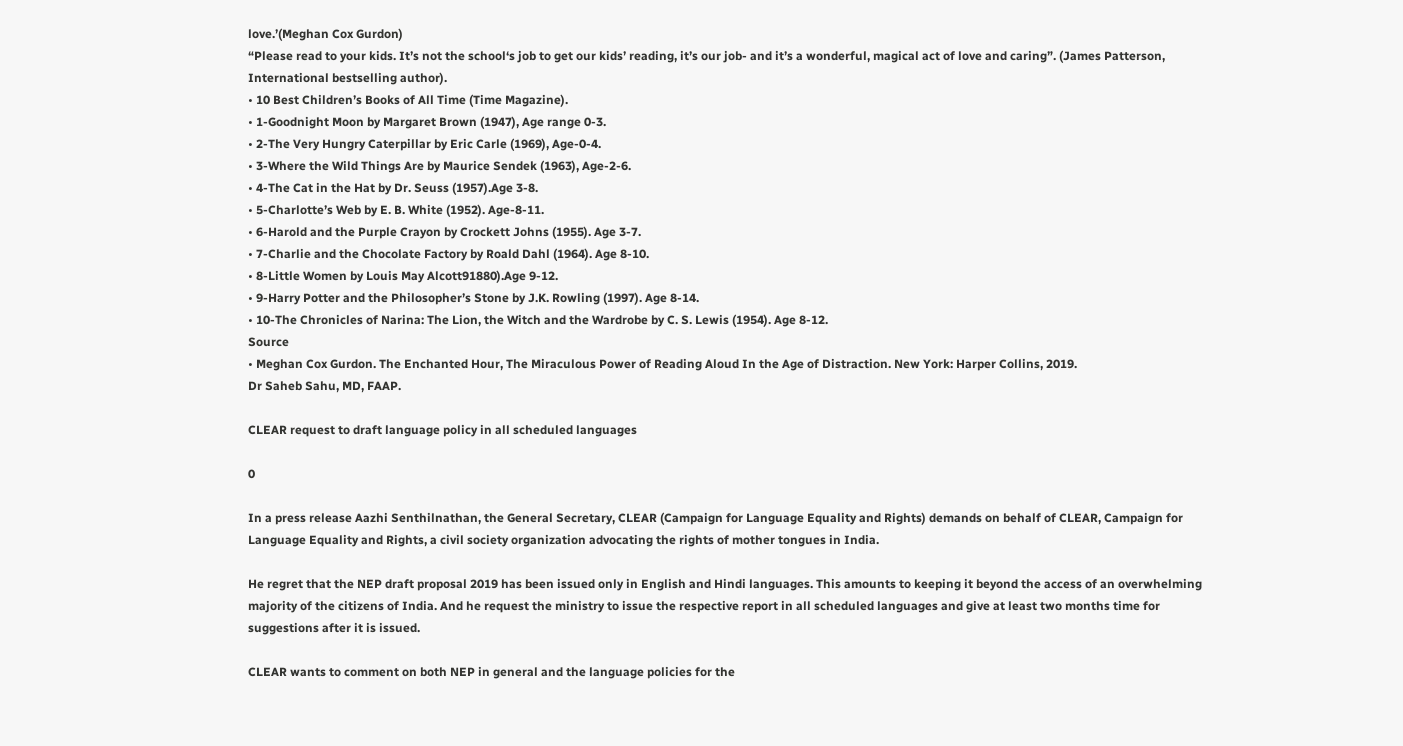love.’(Meghan Cox Gurdon)
“Please read to your kids. It’s not the school‘s job to get our kids’ reading, it’s our job- and it’s a wonderful, magical act of love and caring”. (James Patterson, International bestselling author).
• 10 Best Children’s Books of All Time (Time Magazine).
• 1-Goodnight Moon by Margaret Brown (1947), Age range 0-3.
• 2-The Very Hungry Caterpillar by Eric Carle (1969), Age-0-4.
• 3-Where the Wild Things Are by Maurice Sendek (1963), Age-2-6.
• 4-The Cat in the Hat by Dr. Seuss (1957).Age 3-8.
• 5-Charlotte’s Web by E. B. White (1952). Age-8-11.
• 6-Harold and the Purple Crayon by Crockett Johns (1955). Age 3-7.
• 7-Charlie and the Chocolate Factory by Roald Dahl (1964). Age 8-10.
• 8-Little Women by Louis May Alcott91880).Age 9-12.
• 9-Harry Potter and the Philosopher’s Stone by J.K. Rowling (1997). Age 8-14.
• 10-The Chronicles of Narina: The Lion, the Witch and the Wardrobe by C. S. Lewis (1954). Age 8-12.
Source
• Meghan Cox Gurdon. The Enchanted Hour, The Miraculous Power of Reading Aloud In the Age of Distraction. New York: Harper Collins, 2019.
Dr Saheb Sahu, MD, FAAP.

CLEAR request to draft language policy in all scheduled languages

0

In a press release Aazhi Senthilnathan, the General Secretary, CLEAR (Campaign for Language Equality and Rights) demands on behalf of CLEAR, Campaign for Language Equality and Rights, a civil society organization advocating the rights of mother tongues in India.

He regret that the NEP draft proposal 2019 has been issued only in English and Hindi languages. This amounts to keeping it beyond the access of an overwhelming majority of the citizens of India. And he request the ministry to issue the respective report in all scheduled languages and give at least two months time for suggestions after it is issued.

CLEAR wants to comment on both NEP in general and the language policies for the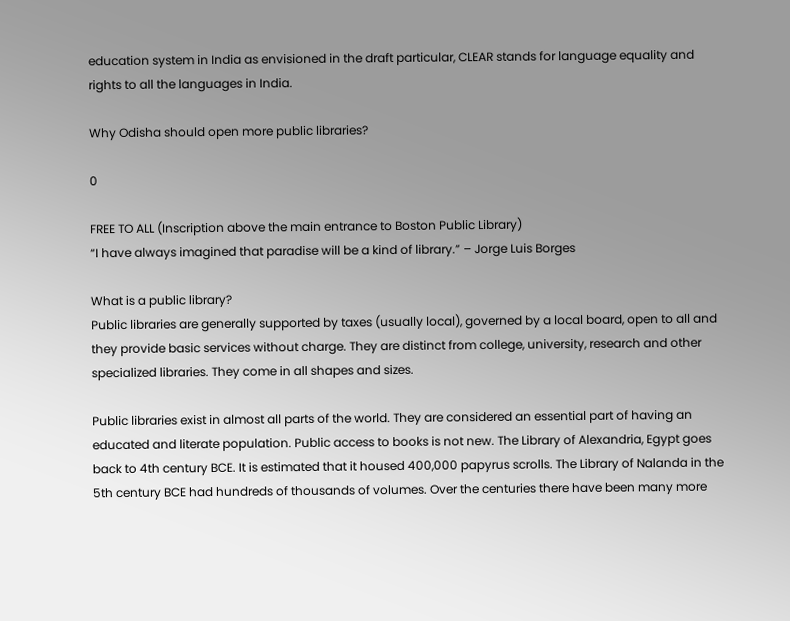education system in India as envisioned in the draft particular, CLEAR stands for language equality and rights to all the languages in India.

Why Odisha should open more public libraries?

0

FREE TO ALL (Inscription above the main entrance to Boston Public Library)
“I have always imagined that paradise will be a kind of library.” – Jorge Luis Borges

What is a public library?
Public libraries are generally supported by taxes (usually local), governed by a local board, open to all and they provide basic services without charge. They are distinct from college, university, research and other specialized libraries. They come in all shapes and sizes.

Public libraries exist in almost all parts of the world. They are considered an essential part of having an educated and literate population. Public access to books is not new. The Library of Alexandria, Egypt goes back to 4th century BCE. It is estimated that it housed 400,000 papyrus scrolls. The Library of Nalanda in the 5th century BCE had hundreds of thousands of volumes. Over the centuries there have been many more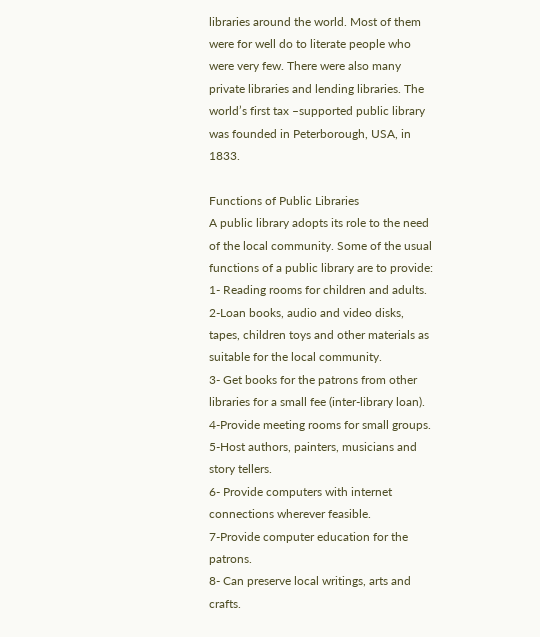libraries around the world. Most of them were for well do to literate people who were very few. There were also many private libraries and lending libraries. The world’s first tax –supported public library was founded in Peterborough, USA, in 1833.

Functions of Public Libraries
A public library adopts its role to the need of the local community. Some of the usual functions of a public library are to provide:
1- Reading rooms for children and adults.
2-Loan books, audio and video disks, tapes, children toys and other materials as suitable for the local community.
3- Get books for the patrons from other libraries for a small fee (inter-library loan).
4-Provide meeting rooms for small groups.
5-Host authors, painters, musicians and story tellers.
6- Provide computers with internet connections wherever feasible.
7-Provide computer education for the patrons.
8- Can preserve local writings, arts and crafts.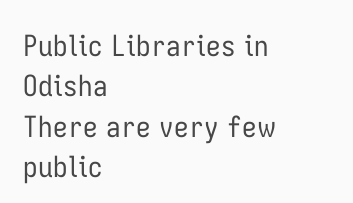Public Libraries in Odisha
There are very few public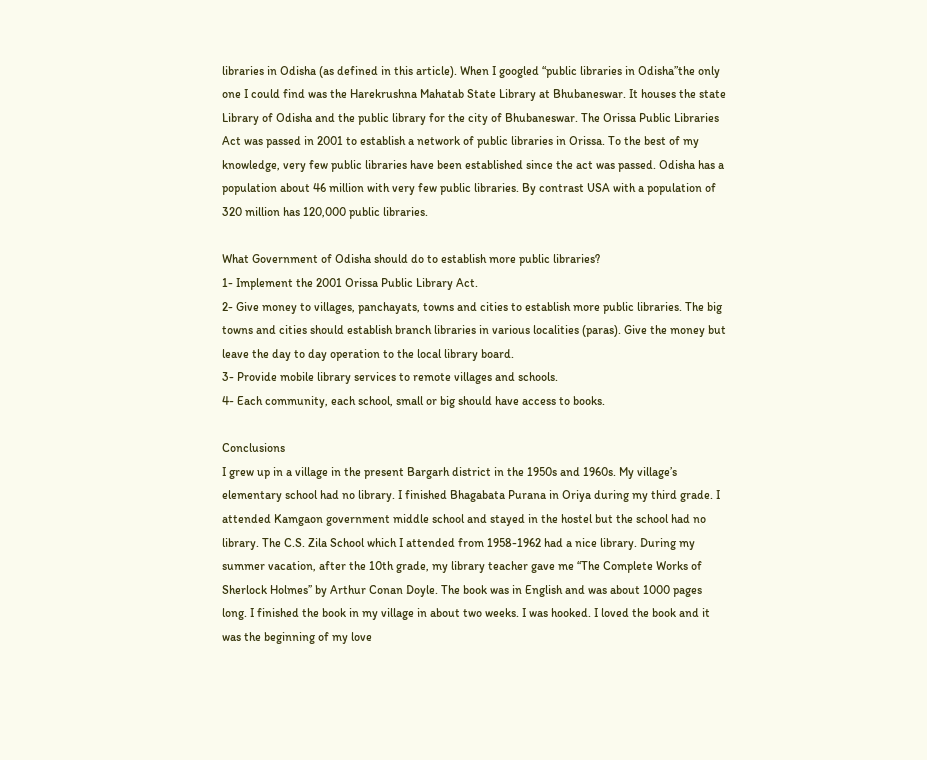libraries in Odisha (as defined in this article). When I googled “public libraries in Odisha”the only one I could find was the Harekrushna Mahatab State Library at Bhubaneswar. It houses the state Library of Odisha and the public library for the city of Bhubaneswar. The Orissa Public Libraries Act was passed in 2001 to establish a network of public libraries in Orissa. To the best of my knowledge, very few public libraries have been established since the act was passed. Odisha has a population about 46 million with very few public libraries. By contrast USA with a population of 320 million has 120,000 public libraries.

What Government of Odisha should do to establish more public libraries?
1- Implement the 2001 Orissa Public Library Act.
2- Give money to villages, panchayats, towns and cities to establish more public libraries. The big towns and cities should establish branch libraries in various localities (paras). Give the money but leave the day to day operation to the local library board.
3- Provide mobile library services to remote villages and schools.
4- Each community, each school, small or big should have access to books.

Conclusions
I grew up in a village in the present Bargarh district in the 1950s and 1960s. My village’s elementary school had no library. I finished Bhagabata Purana in Oriya during my third grade. I attended Kamgaon government middle school and stayed in the hostel but the school had no library. The C.S. Zila School which I attended from 1958-1962 had a nice library. During my summer vacation, after the 10th grade, my library teacher gave me “The Complete Works of Sherlock Holmes’’ by Arthur Conan Doyle. The book was in English and was about 1000 pages long. I finished the book in my village in about two weeks. I was hooked. I loved the book and it was the beginning of my love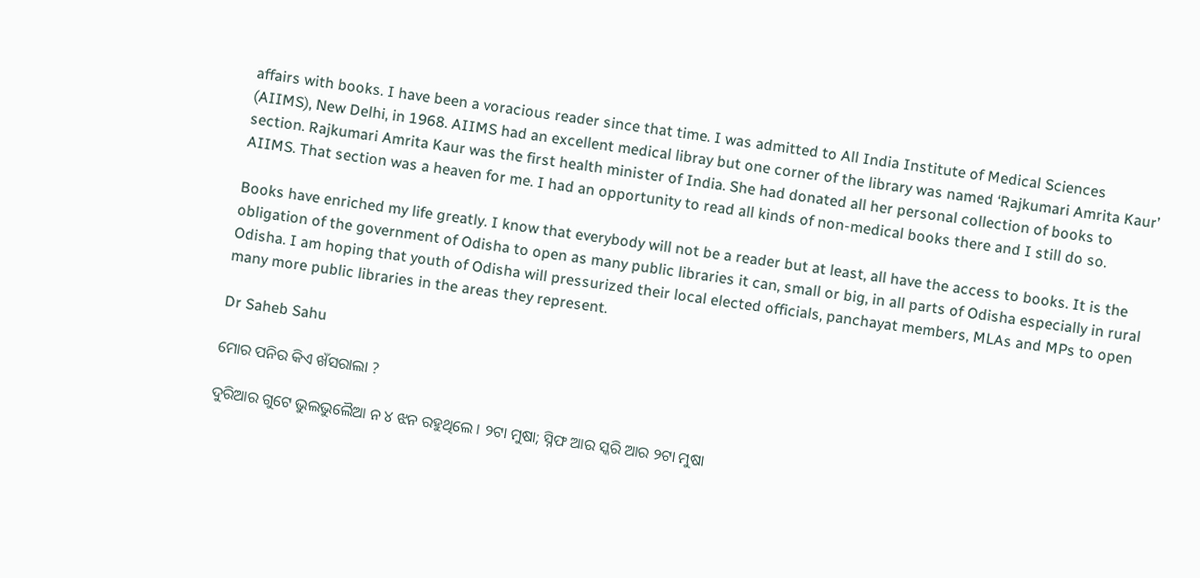affairs with books. I have been a voracious reader since that time. I was admitted to All India Institute of Medical Sciences (AIIMS), New Delhi, in 1968. AIIMS had an excellent medical libray but one corner of the library was named ‘Rajkumari Amrita Kaur’ section. Rajkumari Amrita Kaur was the first health minister of India. She had donated all her personal collection of books to AIIMS. That section was a heaven for me. I had an opportunity to read all kinds of non-medical books there and I still do so.

Books have enriched my life greatly. I know that everybody will not be a reader but at least, all have the access to books. It is the obligation of the government of Odisha to open as many public libraries it can, small or big, in all parts of Odisha especially in rural Odisha. I am hoping that youth of Odisha will pressurized their local elected officials, panchayat members, MLAs and MPs to open many more public libraries in the areas they represent.

Dr Saheb Sahu

ମୋର ପନିର କିଏ ଖଁସରାଲା ?

ଦୁରିଆର ଗୁଟେ ଭୁଲଭୁଲୈଆ ନ ୪ ଝନ ରହୁଥିଲେ । ୨ଟା ମୁଷା; ସ୍ନିଫ ଆର ସ୍କରି ଆର ୨ଟା ମୁଷା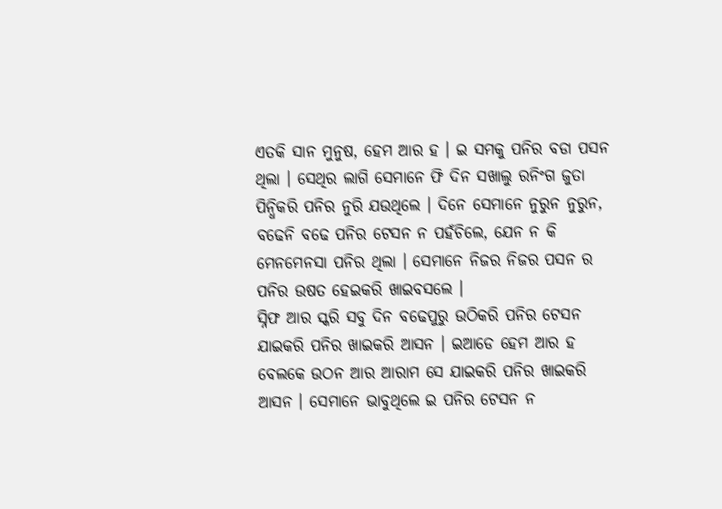ଏତକି ସାନ ମୁନୁଷ, ହେମ ଆର ହ । ଇ ସମକୁ ପନିର ବଡା ପସନ ଥିଲା । ସେଥିର ଲାଗି ସେମାନେ ଫି ଦିନ ସଖାଲୁ ରନିଂଗ ଜୁତା ପିନ୍ଧିକରି ପନିର ନୁରି ଯଉଥିଲେ । ଦିନେ ସେମାନେ ନୁରୁନ ନୁରୁନ, ବଢେନି ବଢେ ପନିର ଟେସନ ନ ପହଁଚିଲେ, ଯେନ ନ କି ମେନମେନସା ପନିର ଥିଲା । ସେମାନେ ନିଜର ନିଜର ପସନ ର ପନିର ଉଷତ ହେଇକରି ଖାଇବସଲେ ।
ସ୍ନିଫ ଆର ସ୍କରି ସବୁ ଦିନ ବଢେପୁରୁ ଉଠିକରି ପନିର ଟେସନ ଯାଇକରି ପନିର ଖାଇକରି ଆସନ । ଇଆଡେ ହେମ ଆର ହ ବେଲକେ ଉଠନ ଆର ଆରାମ ସେ ଯାଇକରି ପନିର ଖାଇକରି ଆସନ । ସେମାନେ ଭାବୁଥିଲେ ଇ ପନିର ଟେସନ ନ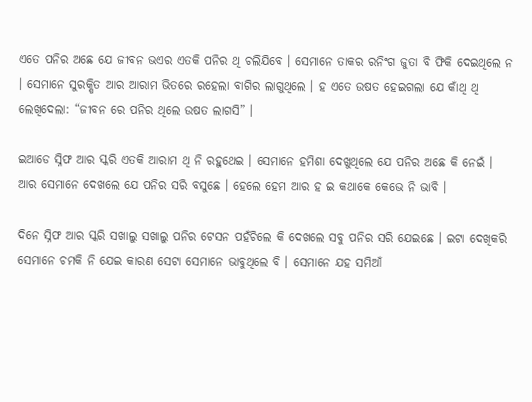ଏତେ ପନିର ଅଛେ ଯେ ଜୀବନ ଭଏର ଏତକି ପନିର ଥି ଚଲିଯିବେ । ସେମାନେ ତାକର ରନିଂଗ ଜୁତା ବି ଫିକି ଦେଇଥିଲେ ନ । ସେମାନେ ସୁରକ୍ଷିତ ଆର ଆରାମ ଭିତରେ ରହେଲା ବାଗିର ଲାଗୁଥିଲେ । ହ ଏତେ ଉଷତ ହେଇଗଲା ଯେ କାଁଥି ଥି ଲେଖିଦେଲା: “ଜୀବନ ରେ ପନିର ଥିଲେ ଉଷତ ଲାଗସି” ।

ଇଆଡେ ସ୍ନିଫ ଆର ସ୍କରି ଏତକି ଆରାମ ଥି ନି ରହୁଥେଇ । ସେମାନେ ହମିଶା ଦେଖୁଥିଲେ ଯେ ପନିର ଅଛେ କି ନେଇଁ । ଆର ସେମାନେ ଦେଖଲେ ଯେ ପନିର ସରି ବସୁଛେ । ହେଲେ ହେମ ଆର ହ ଇ କଥାକେ କେଭେ ନି ଭାବି ।

ଦିନେ ସ୍ନିଫ ଆର ସ୍କରି ସଖାଲୁ ସଖାଲୁ ପନିର ଟେସନ ପହଁଚିଲେ କି ଦେଖଲେ ସବୁ ପନିର ସରି ଯେଇଛେ । ଇଟା ଦେଖିକରି ସେମାନେ ଚମକି ନି ଯେଇ କାରଣ ସେଟା ସେମାନେ ଭାବୁଥିଲେ ବି । ସେମାନେ ଯହ ସମିଆଁ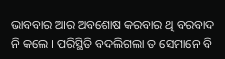ଭାବବାର ଆର ଅବଶୋଷ କରବାର ଥି ବରବାଦ ନି କଲେ । ପରିସ୍ଥିତି ବଦଲିଗଲା ତ ସେମାନେ ବି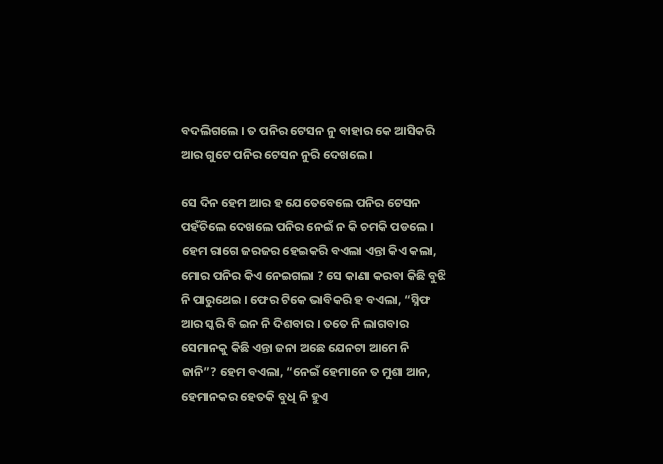ବଦଲିଗଲେ । ତ ପନିର ଟେସନ ନୁ ବାହାର କେ ଆସିକରି ଆର ଗୁଟେ ପନିର ଟେସନ ନୁରି ଦେଖଲେ ।

ସେ ଦିନ ହେମ ଆର ହ ଯେତେବେଲେ ପନିର ଟେସନ ପହଁଚିଲେ ଦେଖଲେ ପନିର ନେଇଁ ନ କି ଚମକି ପଡଲେ । ହେମ ରାଗେ ଜରଜର ହେଇକରି ବଏଲା ଏନ୍ତା କିଏ କଲା, ମୋର ପନିର କିଏ ନେଇଗଲା ? ସେ କାଣା କରବା କିଛି ବୁଝି ନି ପାରୁଥେଇ । ଫେର ଟିକେ ଭାବିକରି ହ ବଏଲା, “ସ୍ନିଫ ଆର ସ୍କରି ବି ଇନ ନି ଦିଶବାର । ତତେ ନି ଲାଗବାର ସେମାନକୁ କିଛି ଏନ୍ତା ଜନା ଅଛେ ଯେନଟା ଆମେ ନି ଜାନି”? ହେମ ବଏଲା, “ନେଇଁ ହେମାନେ ତ ମୁଶା ଆନ, ହେମାନକର ହେତକି ବୁଧି ନି ହୁଏ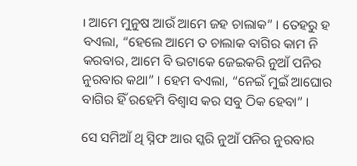। ଆମେ ମୁନୁଷ ଆଉଁ ଆମେ ଜହ ଚାଲାକ” । ତେହରୁ ହ ବଏଲା, “ହେଲେ ଆମେ ତ ଚାଲାକ ବାଗିର କାମ ନି କରବାର, ଆମେ ବି ଭଟାକେ ଜେଇକରି ନୁଆଁ ପନିର ନୁରବାର କଥା” । ହେମ ବଏଲା, “ନେଇଁ ମୁଇଁ ଆଘୋର ବାଗିର ହିଁ ରହେମି ବିଶ୍ୱାସ କର ସବୁ ଠିକ ହେବା” ।

ସେ ସମିଆଁ ଥି ସ୍ନିଫ ଆର ସ୍କରି ନୁଆଁ ପନିର ନୁରବାର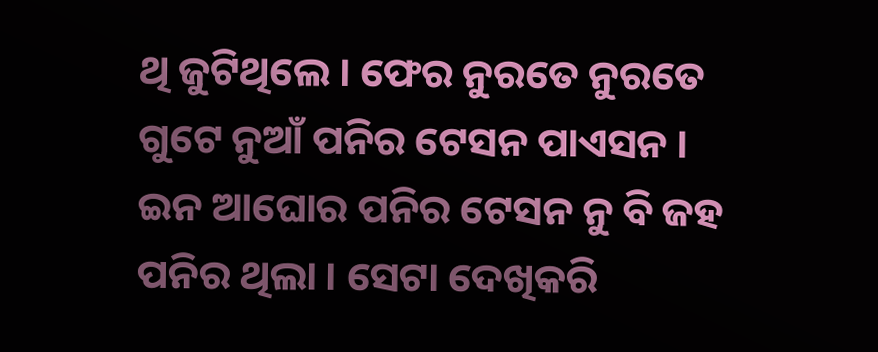ଥି ଜୁଟିଥିଲେ । ଫେର ନୁରତେ ନୁରତେ ଗୁଟେ ନୁଆଁ ପନିର ଟେସନ ପାଏସନ । ଇନ ଆଘୋର ପନିର ଟେସନ ନୁ ବି ଜହ ପନିର ଥିଲା । ସେଟା ଦେଖିକରି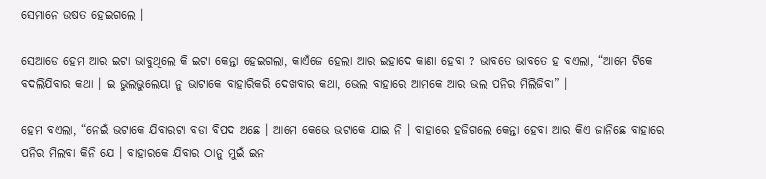ସେମାନେ ଉଷତ ହେଇଗଲେ ।

ସେଆଡେ ହେମ ଆର ଇଟା ଭାବୁଥିଲେ କି ଇଟା କେନ୍ତା ହେଇଗଲା, କାଏଁଜେ ହେଲା ଆର ଇହାଦେ କାଣା ହେବା ? ଭାବତେ ଭାବତେ ହ ବଏଲା, “ଆମେ ଟିକେ ବଦଲିଯିବାର କଥା । ଇ ଭୁଲଭୁଲେୟା ନୁ ଭାଟାକେ ବାହାରିକରି ଦେଖବାର କଥା, ଭେଲ ବାହାରେ ଆମକେ ଆର ଭଲ ପନିର ମିଲିଜିବା” ।

ହେମ ବଏଲା, “ନେଇଁ ଭଟାକେ ଯିବାରଟା ବଡା ବିପଦ ଅଛେ । ଆମେ କେଭେ ଭଟାକେ ଯାଇ ନି । ବାହାରେ ହଜିଗଲେ କେନ୍ତା ହେବା ଆର କିଏ ଜାନିଛେ ବାହାରେ ପନିର ମିଲବା କିନି ଯେ । ବାହାରକେ ଯିବାର ଠାନୁ ମୁଇଁ ଇନ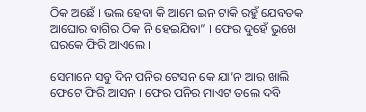ଠିକ ଅଛେଁ । ଭଲ ହେବା କି ଆମେ ଇନ ଟାକି ରହୁଁ ଯେବତକ ଆଘୋର ବାଗିର ଠିକ ନି ହେଇଯିବା” । ଫେର ଦୁହେଁ ଭୁଖେ ଘରକେ ଫିରି ଆଏଲେ ।

ସେମାନେ ସବୁ ଦିନ ପନିର ଟେସନ କେ ଯା’ନ ଆର ଖାଲି ଫେଟେ ଫିରି ଆସନ । ଫେର ପନିର ମାଏଟ ତଲେ ଦବି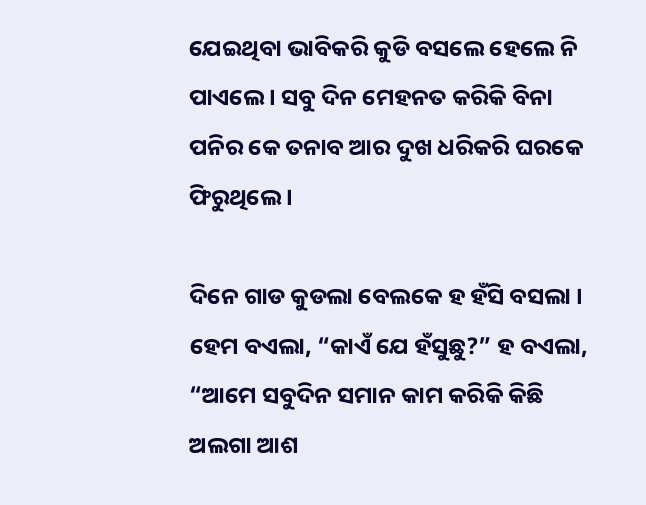ଯେଇଥିବା ଭାବିକରି କୁଡି ବସଲେ ହେଲେ ନି ପାଏଲେ । ସବୁ ଦିନ ମେହନତ କରିକି ବିନା ପନିର କେ ତନାବ ଆର ଦୁଖ ଧରିକରି ଘରକେ ଫିରୁଥିଲେ ।

ଦିନେ ଗାଡ କୁଡଲା ବେଲକେ ହ ହଁସି ବସଲା । ହେମ ବଏଲା, “କାଏଁ ଯେ ହଁସୁଛୁ?” ହ ବଏଲା, “ଆମେ ସବୁଦିନ ସମାନ କାମ କରିକି କିଛି ଅଲଗା ଆଶ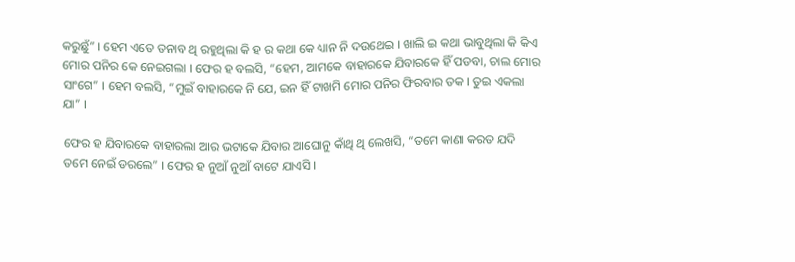କରୁଛୁଁ” । ହେମ ଏତେ ତନାବ ଥି ରହୁଥିଲା କି ହ ର କଥା କେ ଧ୍ୟାନ ନି ଦଉଥେଇ । ଖାଲି ଇ କଥା ଭାବୁଥିଲା କି କିଏ ମୋର ପନିର କେ ନେଇଗଲା । ଫେର ହ ବଲସି, “ହେମ, ଆମକେ ବାହାରକେ ଯିବାରକେ ହିଁ ପଡବା, ଚାଲ ମୋର ସାଂଗେ” । ହେମ ବଲସି, “ମୁଇଁ ବାହାରକେ ନି ଯେ, ଇନ ହିଁ ଟାଖମି ମୋର ପନିର ଫିରବାର ତକ । ତୁଇ ଏକଲା ଯା” ।

ଫେର ହ ଯିବାରକେ ବାହାରଲା ଆର ଭଟାକେ ଯିବାର ଆଘୋନୁ କାଁଥି ଥି ଲେଖସି, “ତମେ କାଣା କରତ ଯଦି ତମେ ନେଇଁ ଡରଲେ” । ଫେର ହ ନୁଆଁ ନୁଆଁ ବାଟେ ଯାଏସି ।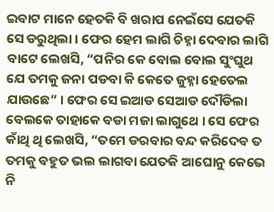ଇବାଟ ମାନେ ହେତକି ବି ଖରାପ ନେଇଁସେ ଯେତକି ସେ ଡରୁଥିଲା । ଫେର ହେମ ଲାଗି ଚିହ୍ନା ଦେବାର ଲାଗି ବାଟେ ଲେଖସି, “ପନିର କେ ବୋଲ ବୋଲ ସୁଂଘୁଥ ଯେ ତମକୁ ଜନା ପଡବା କି କେତେ ଜୁହ୍ନା ହେତେଲ ଯାଉଛେ” । ଫେର ସେ ଇଆଡ ସେଆଡ ଦୌଡିଲା ବେଲକେ ତାହାକେ ବଡା ମଜା ଲାଗୁଥେ । ସେ ଫେର କାଁଥି ଥି ଲେଖସି, “ତମେ ଡରବାର ବନ୍ଦ କରିଦେବ ତ ତମକୁ ବହୁତ ଭଲ ଲାଗବା ଯେତକି ଆଘୋନୁ କେଭେ ନି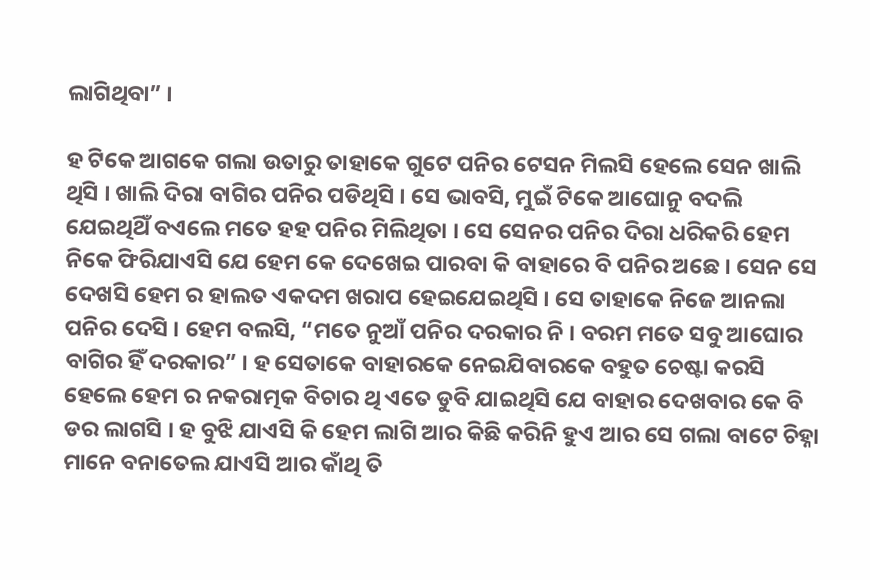ଲାଗିଥିବା” ।

ହ ଟିକେ ଆଗକେ ଗଲା ଉତାରୁ ତାହାକେ ଗୁଟେ ପନିର ଟେସନ ମିଲସି ହେଲେ ସେନ ଖାଲି ଥିସି । ଖାଲି ଦିରା ବାଗିର ପନିର ପଡିଥିସି । ସେ ଭାବସି, ମୁଇଁ ଟିକେ ଆଘୋନୁ ବଦଲି ଯେଇଥିଥିଁ ବଏଲେ ମତେ ହହ ପନିର ମିଲିଥିତା । ସେ ସେନର ପନିର ଦିରା ଧରିକରି ହେମ ନିକେ ଫିରିଯାଏସି ଯେ ହେମ କେ ଦେଖେଇ ପାରବା କି ବାହାରେ ବି ପନିର ଅଛେ । ସେନ ସେ ଦେଖସି ହେମ ର ହାଲତ ଏକଦମ ଖରାପ ହେଇଯେଇଥିସି । ସେ ତାହାକେ ନିଜେ ଆନଲା ପନିର ଦେସି । ହେମ ବଲସି, “ମତେ ନୁଆଁ ପନିର ଦରକାର ନି । ବରମ ମତେ ସବୁ ଆଘୋର ବାଗିର ହିଁ ଦରକାର” । ହ ସେତାକେ ବାହାରକେ ନେଇଯିବାରକେ ବହୁତ ଚେଷ୍ଟା କରସି ହେଲେ ହେମ ର ନକରାତ୍ମକ ବିଚାର ଥି ଏତେ ଡୁବି ଯାଇଥିସି ଯେ ବାହାର ଦେଖବାର କେ ବି ଡର ଲାଗସି । ହ ବୁଝି ଯାଏସି କି ହେମ ଲାଗି ଆର କିଛି କରିନି ହୁଏ ଆର ସେ ଗଲା ବାଟେ ଚିହ୍ନା ମାନେ ବନାତେଲ ଯାଏସି ଆର କାଁଥି ତି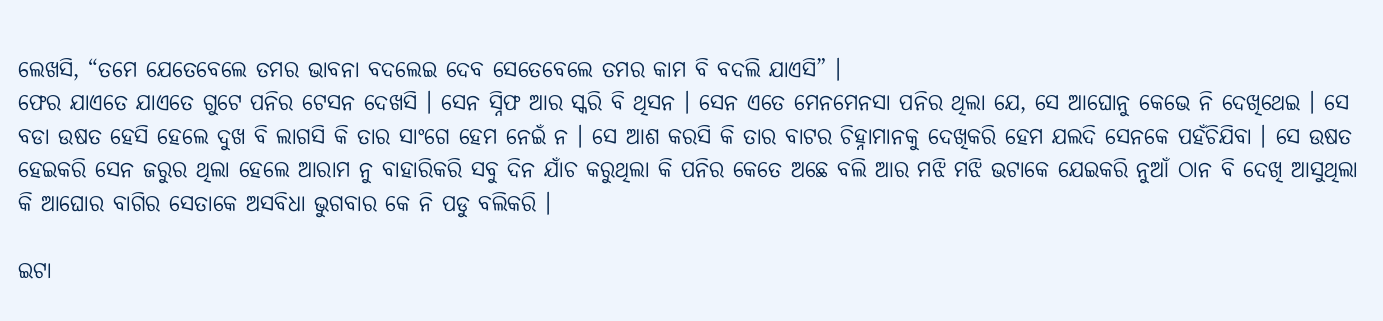ଲେଖସି, “ତମେ ଯେତେବେଲେ ତମର ଭାବନା ବଦଲେଇ ଦେବ ସେତେବେଲେ ତମର କାମ ବି ବଦଲି ଯାଏସି” ।
ଫେର ଯାଏତେ ଯାଏତେ ଗୁଟେ ପନିର ଟେସନ ଦେଖସି । ସେନ ସ୍ନିଫ ଆର ସ୍କରି ବି ଥିସନ । ସେନ ଏତେ ମେନମେନସା ପନିର ଥିଲା ଯେ, ସେ ଆଘୋନୁ କେଭେ ନି ଦେଖିଥେଇ । ସେ ବଡା ଉଷତ ହେସି ହେଲେ ଦୁଖ ବି ଲାଗସି କି ତାର ସାଂଗେ ହେମ ନେଇଁ ନ । ସେ ଆଶ କରସି କି ତାର ବାଟର ଚିହ୍ନାମାନକୁ ଦେଖିକରି ହେମ ଯଲଦି ସେନକେ ପହଁଚିଯିବା । ସେ ଉଷତ ହେଇକରି ସେନ ଜରୁର ଥିଲା ହେଲେ ଆରାମ ନୁ ବାହାରିକରି ସବୁ ଦିନ ଯାଁଚ କରୁଥିଲା କି ପନିର କେତେ ଅଛେ ବଲି ଆର ମଝି ମଝି ଭଟାକେ ଯେଇକରି ନୁଆଁ ଠାନ ବି ଦେଖି ଆସୁଥିଲା କି ଆଘୋର ବାଗିର ସେତାକେ ଅସବିଧା ଭୁଗବାର କେ ନି ପଡୁ ବଲିକରି ।

ଇଟା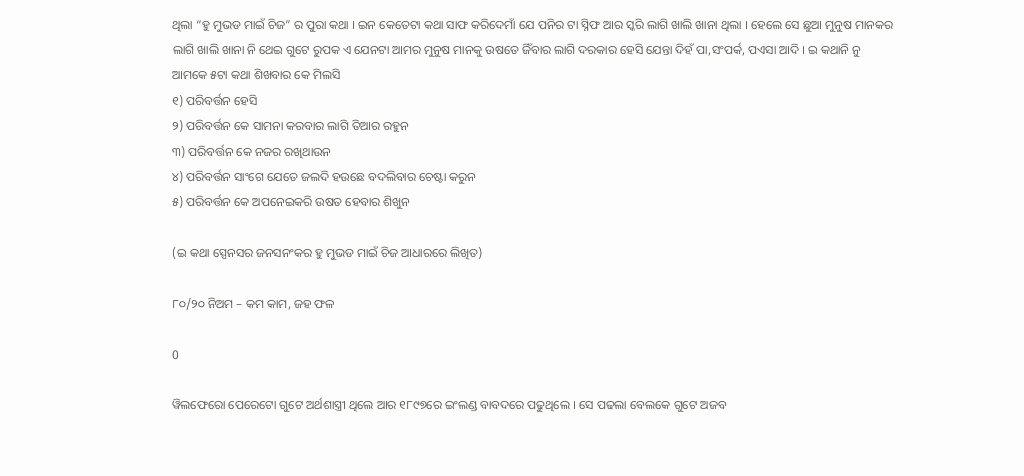ଥିଲା “ହୁ ମୁଭଡ ମାଇଁ ଚିଜ” ର ପୁରା କଥା । ଇନ କେତେଟା କଥା ସାଫ କରିଦେମାଁ ଯେ ପନିର ଟା ସ୍ନିଫ ଆର ସ୍କରି ଲାଗି ଖାଲି ଖାନା ଥିଲା । ହେଲେ ସେ ଛୁଆ ମୁନୁଷ ମାନକର ଲାଗି ଖାଲି ଖାନା ନି ଥେଇ ଗୁଟେ ରୁପକ ଏ ଯେନଟା ଆମର ମୁନୁଷ ମାନକୁ ଉଷତେ ଜିଁବାର ଲାଗି ଦରକାର ହେସି ଯେନ୍ତା ଦିହଁ ପା,ସଂପର୍କ, ପଏସା ଆଦି । ଇ କଥାନି ନୁ ଆମକେ ୫ଟା କଥା ଶିଖବାର କେ ମିଲସି
୧) ପରିବର୍ତ୍ତନ ହେସି
୨) ପରିବର୍ତ୍ତନ କେ ସାମନା କରବାର ଲାଗି ତିଆର ରହୁନ
୩) ପରିବର୍ତ୍ତନ କେ ନଜର ରଖିଥାଉନ
୪) ପରିବର୍ତ୍ତନ ସାଂଗେ ଯେତେ ଜଲଦି ହଉଛେ ବଦଲିବାର ଚେଷ୍ଟା କରୁନ
୫) ପରିବର୍ତ୍ତନ କେ ଅପନେଇକରି ଉଷତ ହେବାର ଶିଖୁନ

(ଇ କଥା ସ୍ପେନସର ଜନସନଂକର ହୁ ମୁଭଡ ମାଇଁ ଚିଜ ଆଧାରରେ ଲିଖିତ)

୮୦/୨୦ ନିଅମ – କମ କାମ, ଜହ ଫଳ

0

ୱିଲଫେରୋ ପେରେଟୋ ଗୁଟେ ଅର୍ଥଶାସ୍ତ୍ରୀ ଥିଲେ ଆର ୧୮୯୭ରେ ଇଂଲଣ୍ଡ ବାବଦରେ ପଢୁଥିଲେ । ସେ ପଢଲା ବେଲକେ ଗୁଟେ ଅଜବ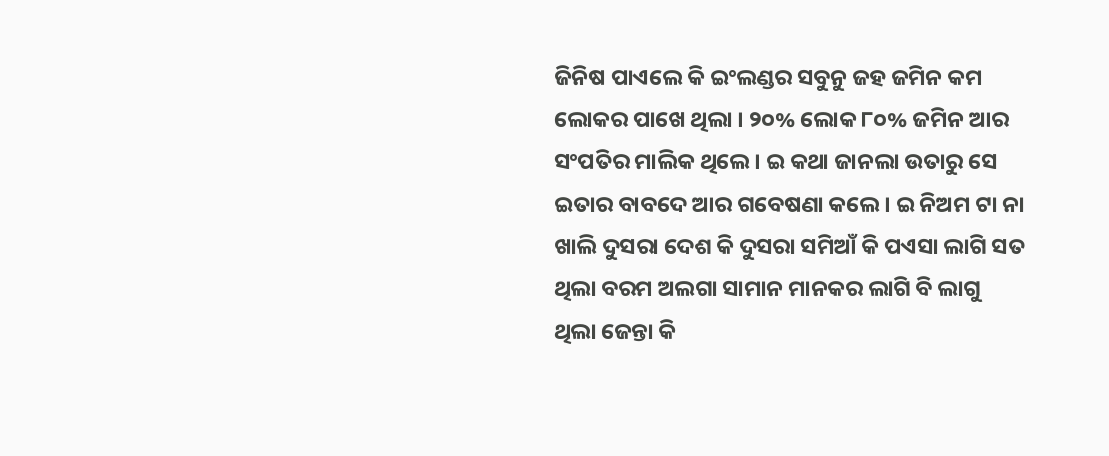ଜିନିଷ ପାଏଲେ କି ଇଂଲଣ୍ଡର ସବୁନୁ ଜହ ଜମିନ କମ ଲୋକର ପାଖେ ଥିଲା । ୨୦% ଲୋକ ୮୦% ଜମିନ ଆର ସଂପତିର ମାଲିକ ଥିଲେ । ଇ କଥା ଜାନଲା ଉତାରୁ ସେ ଇତାର ବାବଦେ ଆର ଗବେଷଣା କଲେ । ଇ ନିଅମ ଟା ନା ଖାଲି ଦୁସରା ଦେଶ କି ଦୁସରା ସମିଆଁ କି ପଏସା ଲାଗି ସତ ଥିଲା ବରମ ଅଲଗା ସାମାନ ମାନକର ଲାଗି ବି ଲାଗୁ ଥିଲା ଜେନ୍ତା କି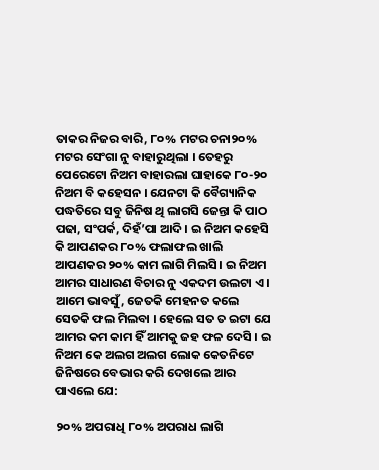ତାକର ନିଜର ବାରି, ୮୦% ମଟର ଚନା୨୦% ମଟର ସେଂଗା ନୁ ବାହାରୁଥିଲା । ତେହରୁ ପେରେଟୋ ନିଅମ ବାହାରଲା ଘାହାକେ ୮୦-୨୦ ନିଅମ ବି କହେସନ । ଯେନଟା କି ବୈଗ୍ୟାନିକ ପଦ୍ଧତିରେ ସବୁ ଜିନିଷ ଥି ଲାଗସି ଜେନ୍ତା କି ପାଠ ପଢା, ସଂପର୍କ, ଦିହଁ’ପା ଆଦି । ଇ ନିଅମ କହେସି କି ଆପଣକର ୮୦% ଫଲାଫଲ ଖାଲି ଆପଣକର ୨୦% କାମ ଲାଗି ମିଲସି । ଇ ନିଅମ ଆମର ସାଧାରଣ ବିଚାର ନୁ ଏକଦମ ଉଲଟା ଏ । ଆମେ ଭାବସୁଁ, ଜେତକି ମେହନତ କଲେ ସେତକି ଫଲ ମିଲବା । ହେଲେ ସତ ତ ଇଟା ଯେ ଆମର କମ କାମ ହିଁ ଆମକୁ ଜହ ଫଳ ଦେସି । ଇ ନିଅମ କେ ଅଲଗ ଅଲଗ ଲୋକ କେତନିଟେ ଜିନିଷରେ ବେଭାର କରି ଦେଖଲେ ଆର ପାଏଲେ ଯେ:

୨୦% ଅପରାଧି ୮୦% ଅପରାଧ ଲାଗି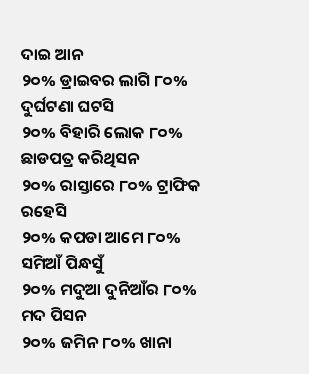ଦାଇ ଆନ
୨୦% ଡ୍ରାଇବର ଲାଗି ୮୦% ଦୁର୍ଘଟଣା ଘଟସି
୨୦% ବିହାରି ଲୋକ ୮୦% ଛାଡପତ୍ର କରିଥିସନ
୨୦% ରାସ୍ତାରେ ୮୦% ଟ୍ରାଫିକ ରହେସି
୨୦% କପଡା ଆମେ ୮୦% ସମିଆଁ ପିନ୍ଧସୁଁ
୨୦% ମଦୁଆ ଦୁନିଆଁର ୮୦% ମଦ ପିସନ
୨୦% ଜମିନ ୮୦% ଖାନା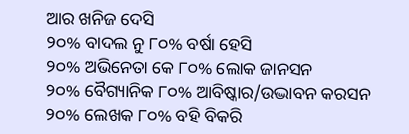ଆର ଖନିଜ ଦେସି
୨୦% ବାଦଲ ନୁ ୮୦% ବର୍ଷା ହେସି
୨୦% ଅଭିନେତା କେ ୮୦% ଲୋକ ଜାନସନ
୨୦% ବୈଗ୍ୟାନିକ ୮୦% ଆବିଷ୍କାର/ଉଦ୍ଭାବନ କରସନ
୨୦% ଲେଖକ ୮୦% ବହି ବିକରି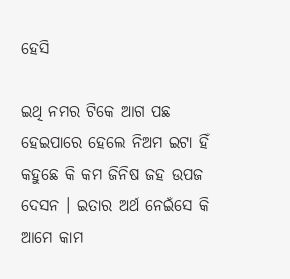ହେସି

ଇଥି ନମର ଟିକେ ଆଗ ପଛ ହେଇପାରେ ହେଲେ ନିଅମ ଇଟା ହିଁ କହୁଛେ କି କମ ଜିନିଷ ଜହ ଉପଜ ଦେସନ । ଇତାର ଅର୍ଥ ନେଇଁସେ କି ଆମେ କାମ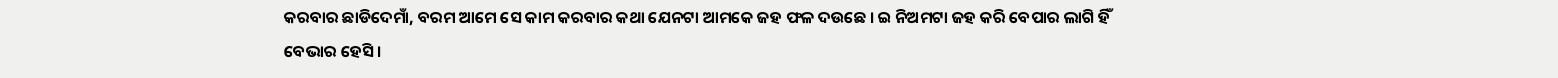କରବାର ଛାଡିଦେମାଁ, ବରମ ଆମେ ସେ କାମ କରବାର କଥା ଯେନଟା ଆମକେ ଜହ ଫଳ ଦଉଛେ । ଇ ନିଅମଟା ଜହ କରି ବେପାର ଲାଗି ହିଁ ବେଭାର ହେସି ।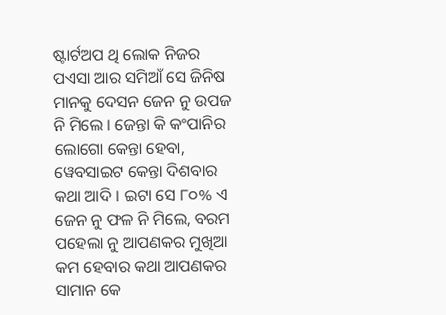ଷ୍ଟାର୍ଟଅପ ଥି ଲୋକ ନିଜର ପଏସା ଆର ସମିଆଁ ସେ ଜିନିଷ ମାନକୁ ଦେସନ ଜେନ ନୁ ଉପଜ ନି ମିଲେ । ଜେନ୍ତା କି କଂପାନିର ଲୋଗୋ କେନ୍ତା ହେବା, ୱେବସାଇଟ କେନ୍ତା ଦିଶବାର କଥା ଆଦି । ଇଟା ସେ ୮୦% ଏ ଜେନ ନୁ ଫଳ ନି ମିଲେ, ବରମ ପହେଲା ନୁ ଆପଣକର ମୁଖିଆ କମ ହେବାର କଥା ଆପଣକର ସାମାନ କେ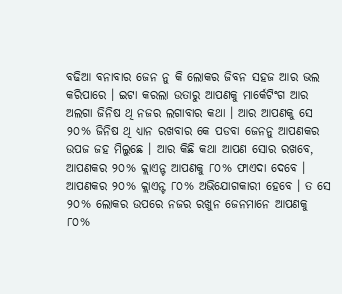ବଢିଆ ବନାବାର ଜେନ ନୁ କି ଲୋକର ଜିବନ ସହଜ ଆର ଭଲ କରିପାରେ । ଇଟା କରଲା ଉତାରୁ ଆପଣକୁ ମାର୍କେଟିଂଗ ଆର ଅଲଗା ଜିନିଷ ଥି ନଜର ଲଗାବାର କଥା । ଆର ଆପଣକୁ ସେ ୨୦% ଜିନିଷ ଥି ଧ୍ୟାନ ରଖବାର କେ ପଡବା ଜେନନୁ ଆପଣକର ଉପଜ ଜହ ମିଲୁଛେ । ଆର କିଛି କଥା ଆପଣ ସୋର ରଖବେ, ଆପଣକର ୨୦% କ୍ଲାଏନ୍ଟ ଆପଣକୁ ୮୦% ଫାଏଦା ଦେବେ । ଆପଣକର ୨୦% କ୍ଲାଏନ୍ଟ ୮୦% ଅଭିଯୋଗକାରୀ ହେବେ । ତ ସେ ୨୦% ଲୋକର ଉପରେ ନଜର ରଖୁନ ଜେନମାନେ ଆପଣକୁ ୮୦%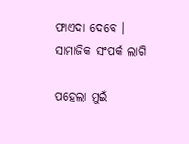ଫାଏଦା ଦେବେ ।
ସାମାଜିକ ସଂପର୍କ ଲାଗି

ପହେଲା ମୁଇଁ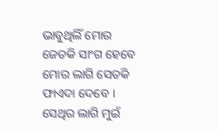ଭାବୁଥିଲିଁ ମୋର ଜେତକି ସାଂଗ ହେବେ ମୋର ଲାଗି ସେତକି ଫାଏଦା ଦେବେ । ସେଥିର ଲାଗି ମୁଇଁ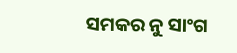ସମକର ନୁ ସାଂଗ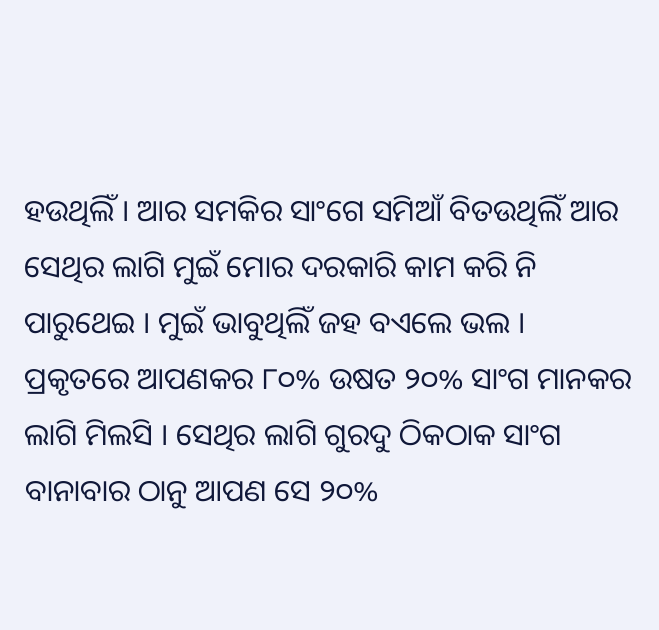ହଉଥିଲିଁ । ଆର ସମକିର ସାଂଗେ ସମିଆଁ ବିତଉଥିଲିଁ ଆର ସେଥିର ଲାଗି ମୁଇଁ ମୋର ଦରକାରି କାମ କରି ନି ପାରୁଥେଇ । ମୁଇଁ ଭାବୁଥିଲିଁ ଜହ ବଏଲେ ଭଲ । ପ୍ରକୃତରେ ଆପଣକର ୮୦% ଉଷତ ୨୦% ସାଂଗ ମାନକର ଲାଗି ମିଲସି । ସେଥିର ଲାଗି ଗୁରଦୁ ଠିକଠାକ ସାଂଗ ବାନାବାର ଠାନୁ ଆପଣ ସେ ୨୦%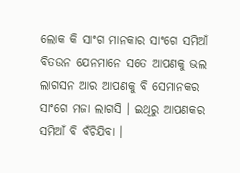ଲୋକ କି ସାଂଗ ମାନକାର ସାଂଗେ ସମିଆଁ ବିତଉନ ଯେନମାନେ ସତେ ଆପଣକୁ ଭଲ ଲାଗସନ ଆର ଆପଣକୁ ବି ସେମାନକର ସାଂଗେ ମଜା ଲାଗସି । ଇଥିରୁ ଆପଣକର ସମିଆଁ ବି ବଁଚିଯିବା ।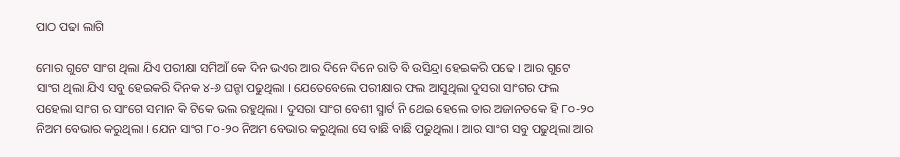ପାଠ ପଢା ଲାଗି

ମୋର ଗୁଟେ ସାଂଗ ଥିଲା ଯିଏ ପରୀକ୍ଷା ସମିଆଁ କେ ଦିନ ଭଏର ଆର ଦିନେ ଦିନେ ରାତି ବି ଉସିନ୍ଦ୍ରା ହେଇକରି ପଢେ । ଆର ଗୁଟେ ସାଂଗ ଥିଲା ଯିଏ ସବୁ ହେଇକରି ଦିନକ ୪-୬ ଘନ୍ଟା ପଢୁଥିଲା । ଯେତେବେଲେ ପରୀକ୍ଷାର ଫଲ ଆସୁଥିଲା ଦୁସରା ସାଂଗର ଫଲ ପହେଲା ସାଂଗ ର ସାଂଗେ ସମାନ କି ଟିକେ ଭଲ ରହୁଥିଲା । ଦୁସରା ସାଂଗ ବେଶୀ ସ୍ମାର୍ଟ ନି ଥେଇ ହେଲେ ତାର ଅଜାନତକେ ହି ୮୦-୨୦ ନିଅମ ବେଭାର କରୁଥିଲା । ଯେନ ସାଂଗ ୮୦-୨୦ ନିଅମ ବେଭାର କରୁଥିଲା ସେ ବାଛି ବାଛି ପଢୁଥିଲା । ଆର ସାଂଗ ସବୁ ପଢୁଥିଲା ଆର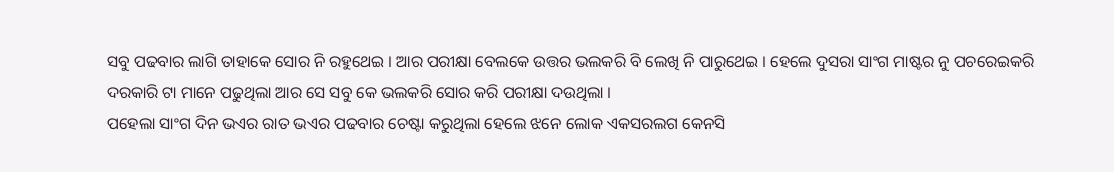ସବୁ ପଢବାର ଲାଗି ତାହାକେ ସୋର ନି ରହୁଥେଇ । ଆର ପରୀକ୍ଷା ବେଲକେ ଉତ୍ତର ଭଲକରି ବି ଲେଖି ନି ପାରୁଥେଇ । ହେଲେ ଦୁସରା ସାଂଗ ମାଷ୍ଟର ନୁ ପଚରେଇକରି ଦରକାରି ଟା ମାନେ ପଢୁଥିଲା ଆର ସେ ସବୁ କେ ଭଲକରି ସୋର କରି ପରୀକ୍ଷା ଦଉଥିଲା ।
ପହେଲା ସାଂଗ ଦିନ ଭଏର ରାତ ଭଏର ପଢବାର ଚେଷ୍ଟା କରୁଥିଲା ହେଲେ ଝନେ ଲୋକ ଏକସରଲଗ କେନସି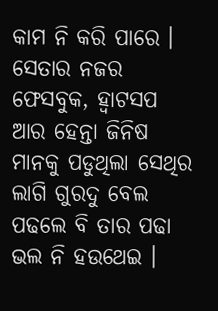କାମ ନି କରି ପାରେ । ସେତାର ନଜର ଫେସବୁକ, ହ୍ୱାଟସପ ଆର ହେନ୍ତା ଜିନିଷ ମାନକୁ ପଡୁଥିଲା ସେଥିର ଲାଗି ଗୁରଦୁ ବେଲ ପଢଲେ ବି ତାର ପଢା ଭଲ ନି ହଉଥେଇ ।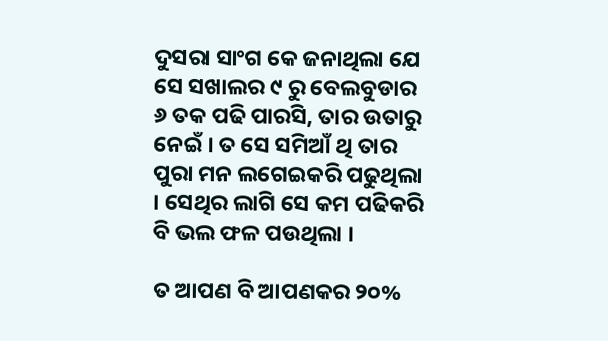ଦୁସରା ସାଂଗ କେ ଜନାଥିଲା ଯେ ସେ ସଖାଲର ୯ ରୁ ବେଲବୁଡାର ୬ ତକ ପଢି ପାରସି, ତାର ଉତାରୁ ନେଇଁ । ତ ସେ ସମିଆଁ ଥି ତାର ପୁରା ମନ ଲଗେଇକରି ପଢୁଥିଲା । ସେଥିର ଲାଗି ସେ କମ ପଢିକରି ବି ଭଲ ଫଳ ପଉଥିଲା ।

ତ ଆପଣ ବି ଆପଣକର ୨୦%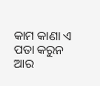କାମ କାଣା ଏ ପତା କରୁନ ଆର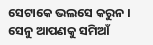ସେଟାକେ ଭଲସେ କରୁନ । ସେନୁ ଆପଣକୁ ସମିଆଁ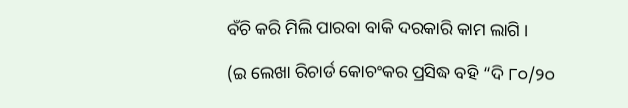ବଁଚି କରି ମିଲି ପାରବା ବାକି ଦରକାରି କାମ ଲାଗି ।

(ଇ ଲେଖା ରିଚାର୍ଡ କୋଚଂକର ପ୍ରସିଦ୍ଧ ବହି “ଦି ୮୦/୨୦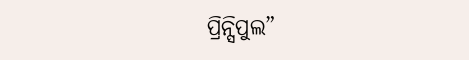ପ୍ରିନ୍ସିପୁଲ”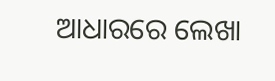ଆଧାରରେ ଲେଖା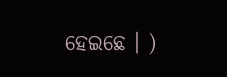ହେଇଛେ । )